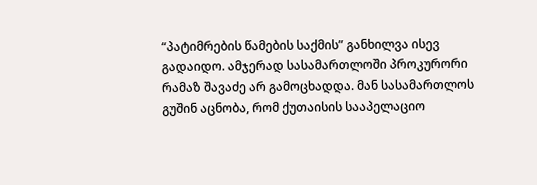“პატიმრების წამების საქმის” განხილვა ისევ გადაიდო. ამჯერად სასამართლოში პროკურორი რამაზ შავაძე არ გამოცხადდა. მან სასამართლოს გუშინ აცნობა, რომ ქუთაისის სააპელაციო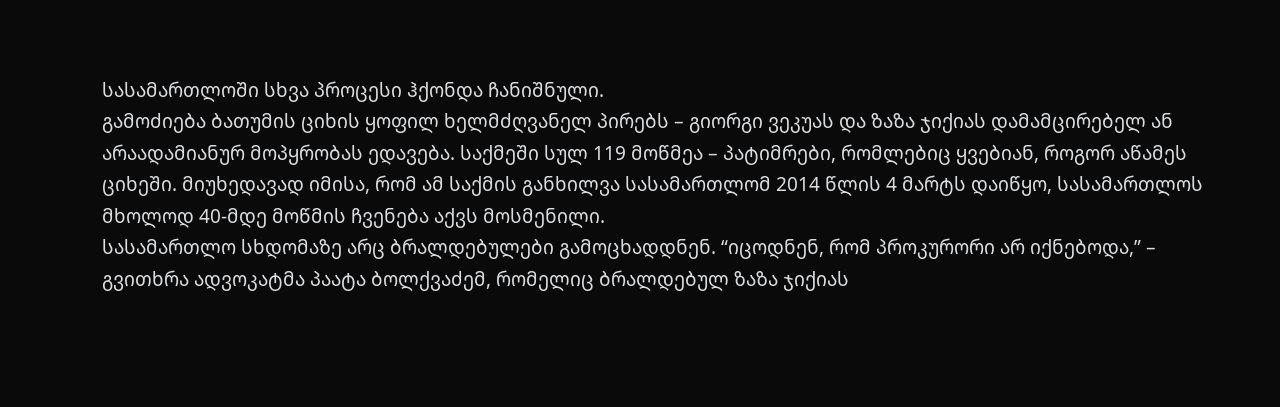სასამართლოში სხვა პროცესი ჰქონდა ჩანიშნული.
გამოძიება ბათუმის ციხის ყოფილ ხელმძღვანელ პირებს – გიორგი ვეკუას და ზაზა ჯიქიას დამამცირებელ ან არაადამიანურ მოპყრობას ედავება. საქმეში სულ 119 მოწმეა – პატიმრები, რომლებიც ყვებიან, როგორ აწამეს ციხეში. მიუხედავად იმისა, რომ ამ საქმის განხილვა სასამართლომ 2014 წლის 4 მარტს დაიწყო, სასამართლოს მხოლოდ 40-მდე მოწმის ჩვენება აქვს მოსმენილი.
სასამართლო სხდომაზე არც ბრალდებულები გამოცხადდნენ. “იცოდნენ, რომ პროკურორი არ იქნებოდა,” – გვითხრა ადვოკატმა პაატა ბოლქვაძემ, რომელიც ბრალდებულ ზაზა ჯიქიას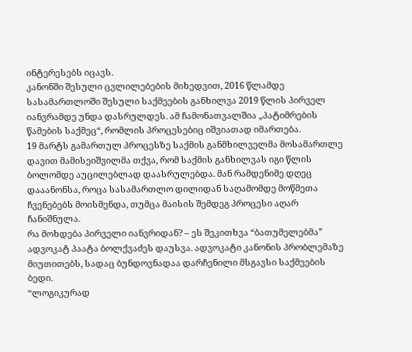ინტერესებს იცავს.
კანონში შესული ცვლილებების მიხედვით, 2016 წლამდე სასამართლოში შესული საქმეების განხილვა 2019 წლის პირველ იანვრამდე უნდა დასრულდეს. ამ ჩამონათვალშია „პატიმრების წამების საქმეც“, რომლის პროცესებიც იშვიათად იმართება.
19 მარტს გამართულ პროცესზე საქმის განმხილველმა მოსამართლე დავით მამისეიშვილმა თქვა, რომ საქმის განხილვას იგი წლის ბოლომდე აუცილებლად დაასრულებდა. მან რამდენიმე დღეც დააანონსა, როცა სასამართლო დილიდან საღამომდე მოწმეთა ჩვენებებს მოისმენდა, თუმცა მაისის შემდეგ პროცესი აღარ ჩანიშნულა.
რა მოხდება პირველი იანვრიდან? – ეს შეკითხვა “ბათუმელებმა” ადვოკატ პაატა ბოლქვაძეს დაუსვა. ადვოკატი კანონის პრობლემაზე მიუთითებს, სადაც ბუნდოვნადაა დარჩენილი მსგავსი საქმეების ბედი.
“ლოგიკურად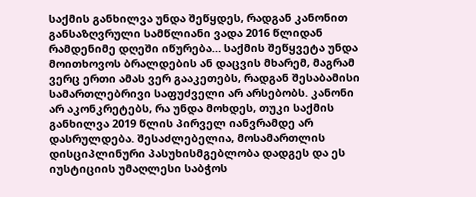საქმის განხილვა უნდა შეწყდეს, რადგან კანონით განსაზღვრული სამწლიანი ვადა 2016 წლიდან რამდენიმე დღეში იწურება… საქმის შეწყვეტა უნდა მოითხოვოს ბრალდების ან დაცვის მხარემ, მაგრამ ვერც ერთი ამას ვერ გააკეთებს, რადგან შესაბამისი სამართლებრივი საფუძველი არ არსებობს. კანონი არ აკონკრეტებს, რა უნდა მოხდეს, თუკი საქმის განხილვა 2019 წლის პირველ იანვრამდე არ დასრულდება. შესაძლებელია, მოსამართლის დისციპლინური პასუხისმგებლობა დადგეს და ეს იუსტიციის უმაღლესი საბჭოს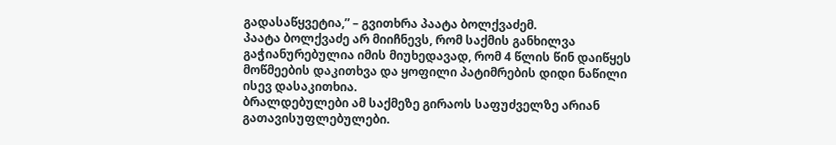გადასაწყვეტია,” – გვითხრა პაატა ბოლქვაძემ.
პაატა ბოლქვაძე არ მიიჩნევს, რომ საქმის განხილვა გაჭიანურებულია იმის მიუხედავად, რომ 4 წლის წინ დაიწყეს მოწმეების დაკითხვა და ყოფილი პატიმრების დიდი ნაწილი ისევ დასაკითხია.
ბრალდებულები ამ საქმეზე გირაოს საფუძველზე არიან გათავისუფლებულები.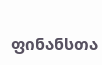ფინანსთა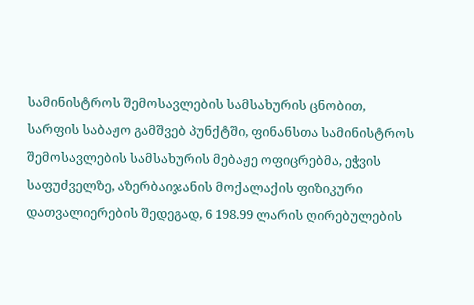სამინისტროს შემოსავლების სამსახურის ცნობით, სარფის საბაჟო გამშვებ პუნქტში, ფინანსთა სამინისტროს შემოსავლების სამსახურის მებაჟე ოფიცრებმა, ეჭვის საფუძველზე, აზერბაიჯანის მოქალაქის ფიზიკური დათვალიერების შედეგად, 6 198.99 ლარის ღირებულების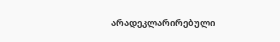არადეკლარირებული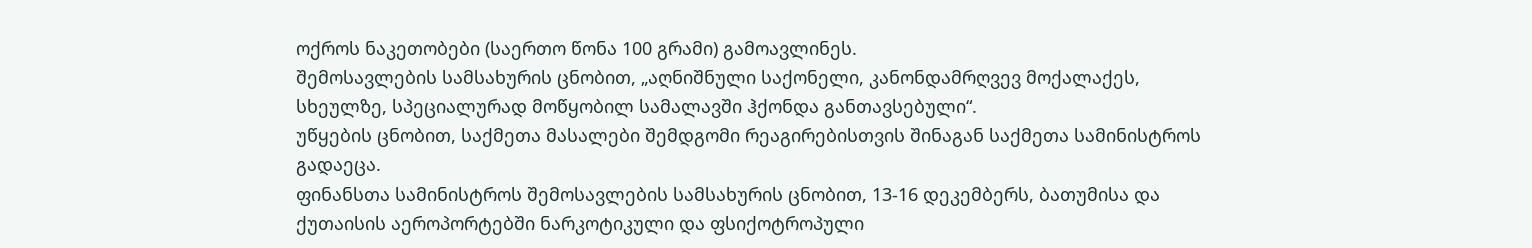ოქროს ნაკეთობები (საერთო წონა 100 გრამი) გამოავლინეს.
შემოსავლების სამსახურის ცნობით, „აღნიშნული საქონელი, კანონდამრღვევ მოქალაქეს, სხეულზე, სპეციალურად მოწყობილ სამალავში ჰქონდა განთავსებული“.
უწყების ცნობით, საქმეთა მასალები შემდგომი რეაგირებისთვის შინაგან საქმეთა სამინისტროს გადაეცა.
ფინანსთა სამინისტროს შემოსავლების სამსახურის ცნობით, 13-16 დეკემბერს, ბათუმისა და ქუთაისის აეროპორტებში ნარკოტიკული და ფსიქოტროპული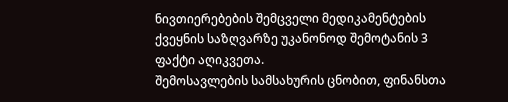ნივთიერებების შემცველი მედიკამენტების ქვეყნის საზღვარზე უკანონოდ შემოტანის 3 ფაქტი აღიკვეთა.
შემოსავლების სამსახურის ცნობით, ფინანსთა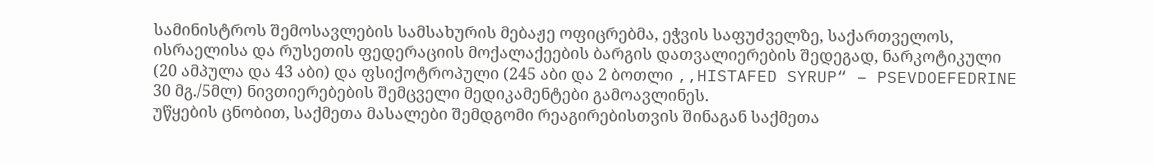სამინისტროს შემოსავლების სამსახურის მებაჟე ოფიცრებმა, ეჭვის საფუძველზე, საქართველოს, ისრაელისა და რუსეთის ფედერაციის მოქალაქეების ბარგის დათვალიერების შედეგად, ნარკოტიკული (20 ამპულა და 43 აბი) და ფსიქოტროპული (245 აბი და 2 ბოთლი ,,HISTAFED SYRUP“ – PSEVDOEFEDRINE 30 მგ./5მლ) ნივთიერებების შემცველი მედიკამენტები გამოავლინეს.
უწყების ცნობით, საქმეთა მასალები შემდგომი რეაგირებისთვის შინაგან საქმეთა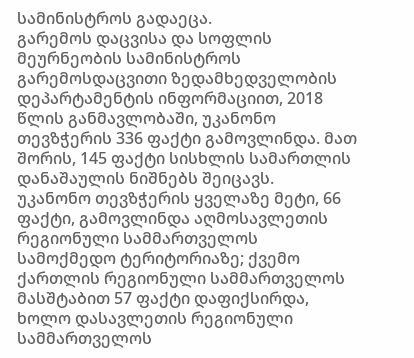სამინისტროს გადაეცა.
გარემოს დაცვისა და სოფლის მეურნეობის სამინისტროს გარემოსდაცვითი ზედამხედველობის დეპარტამენტის ინფორმაციით, 2018 წლის განმავლობაში, უკანონო თევზჭერის 336 ფაქტი გამოვლინდა. მათ შორის, 145 ფაქტი სისხლის სამართლის დანაშაულის ნიშნებს შეიცავს.
უკანონო თევზჭერის ყველაზე მეტი, 66 ფაქტი, გამოვლინდა აღმოსავლეთის რეგიონული სამმართველოს სამოქმედო ტერიტორიაზე; ქვემო ქართლის რეგიონული სამმართველოს მასშტაბით 57 ფაქტი დაფიქსირდა, ხოლო დასავლეთის რეგიონული სამმართველოს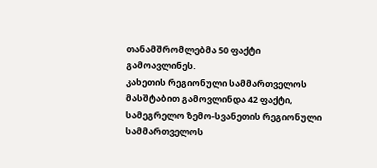თანამშრომლებმა 50 ფაქტი გამოავლინეს.
კახეთის რეგიონული სამმართველოს მასშტაბით გამოვლინდა 42 ფაქტი, სამეგრელო ზემო-სვანეთის რეგიონული სამმართველოს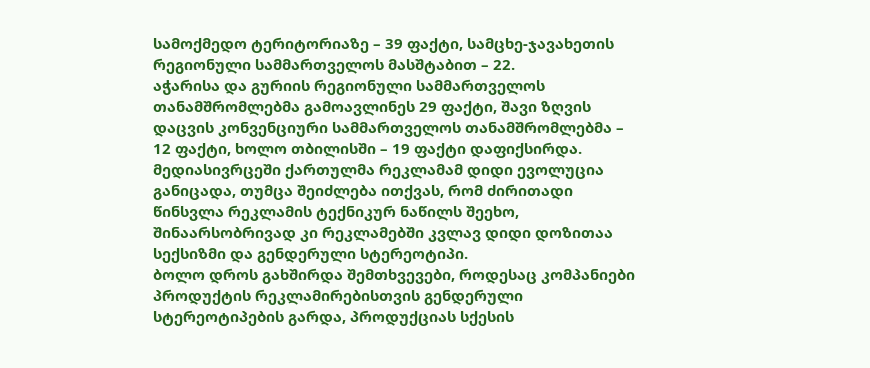სამოქმედო ტერიტორიაზე – 39 ფაქტი, სამცხე-ჯავახეთის რეგიონული სამმართველოს მასშტაბით – 22.
აჭარისა და გურიის რეგიონული სამმართველოს თანამშრომლებმა გამოავლინეს 29 ფაქტი, შავი ზღვის დაცვის კონვენციური სამმართველოს თანამშრომლებმა – 12 ფაქტი, ხოლო თბილისში – 19 ფაქტი დაფიქსირდა.
მედიასივრცეში ქართულმა რეკლამამ დიდი ევოლუცია განიცადა, თუმცა შეიძლება ითქვას, რომ ძირითადი წინსვლა რეკლამის ტექნიკურ ნაწილს შეეხო, შინაარსობრივად კი რეკლამებში კვლავ დიდი დოზითაა სექსიზმი და გენდერული სტერეოტიპი.
ბოლო დროს გახშირდა შემთხვევები, როდესაც კომპანიები პროდუქტის რეკლამირებისთვის გენდერული სტერეოტიპების გარდა, პროდუქციას სქესის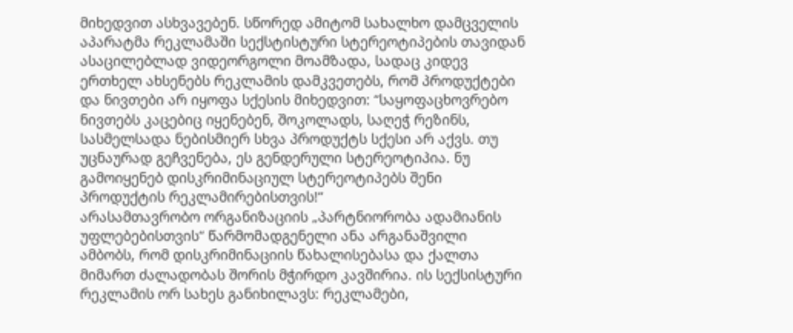მიხედვით ასხვავებენ. სწორედ ამიტომ სახალხო დამცველის აპარატმა რეკლამაში სექსტისტური სტერეოტიპების თავიდან ასაცილებლად ვიდეორგოლი მოამზადა, სადაც კიდევ ერთხელ ახსენებს რეკლამის დამკვეთებს, რომ პროდუქტები და ნივთები არ იყოფა სქესის მიხედვით: “საყოფაცხოვრებო ნივთებს კაცებიც იყენებენ, შოკოლადს, საღეჭ რეზინს, სასმელსადა ნებისმიერ სხვა პროდუქტს სქესი არ აქვს. თუ უცნაურად გეჩვენება, ეს გენდერული სტერეოტიპია. ნუ გამოიყენებ დისკრიმინაციულ სტერეოტიპებს შენი პროდუქტის რეკლამირებისთვის!“
არასამთავრობო ორგანიზაციის „პარტნიორობა ადამიანის უფლებებისთვის“ წარმომადგენელი ანა არგანაშვილი ამბობს, რომ დისკრიმინაციის წახალისებასა და ქალთა მიმართ ძალადობას შორის მჭირდო კავშირია. ის სექსისტური რეკლამის ორ სახეს განიხილავს: რეკლამები,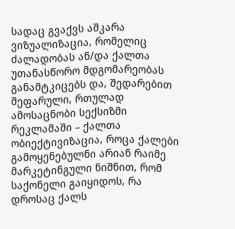სადაც გვაქვს აშკარა ვიზუალიზაცია, რომელიც ძალადობას ან/და ქალთა უთანასწორო მდგომარეობას განამტკიცებს და, შედარებით შეფარული, რთულად ამოსაცნობი სექსიზმი რეკლამაში – ქალთა ობიექტივიზაცია, როცა ქალები გამოყენებულნი არიან რაიმე მარკეტინგული ნიშნით, რომ საქონელი გაიყიდოს, რა დროსაც ქალს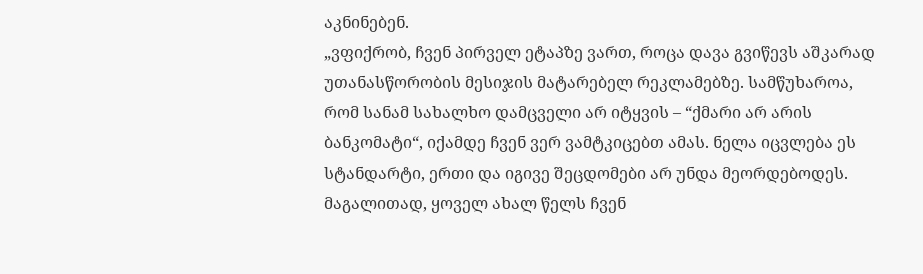აკნინებენ.
„ვფიქრობ, ჩვენ პირველ ეტაპზე ვართ, როცა დავა გვიწევს აშკარად უთანასწორობის მესიჯის მატარებელ რეკლამებზე. სამწუხაროა, რომ სანამ სახალხო დამცველი არ იტყვის – “ქმარი არ არის ბანკომატი“, იქამდე ჩვენ ვერ ვამტკიცებთ ამას. ნელა იცვლება ეს სტანდარტი, ერთი და იგივე შეცდომები არ უნდა მეორდებოდეს. მაგალითად, ყოველ ახალ წელს ჩვენ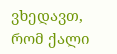ვხედავთ, რომ ქალი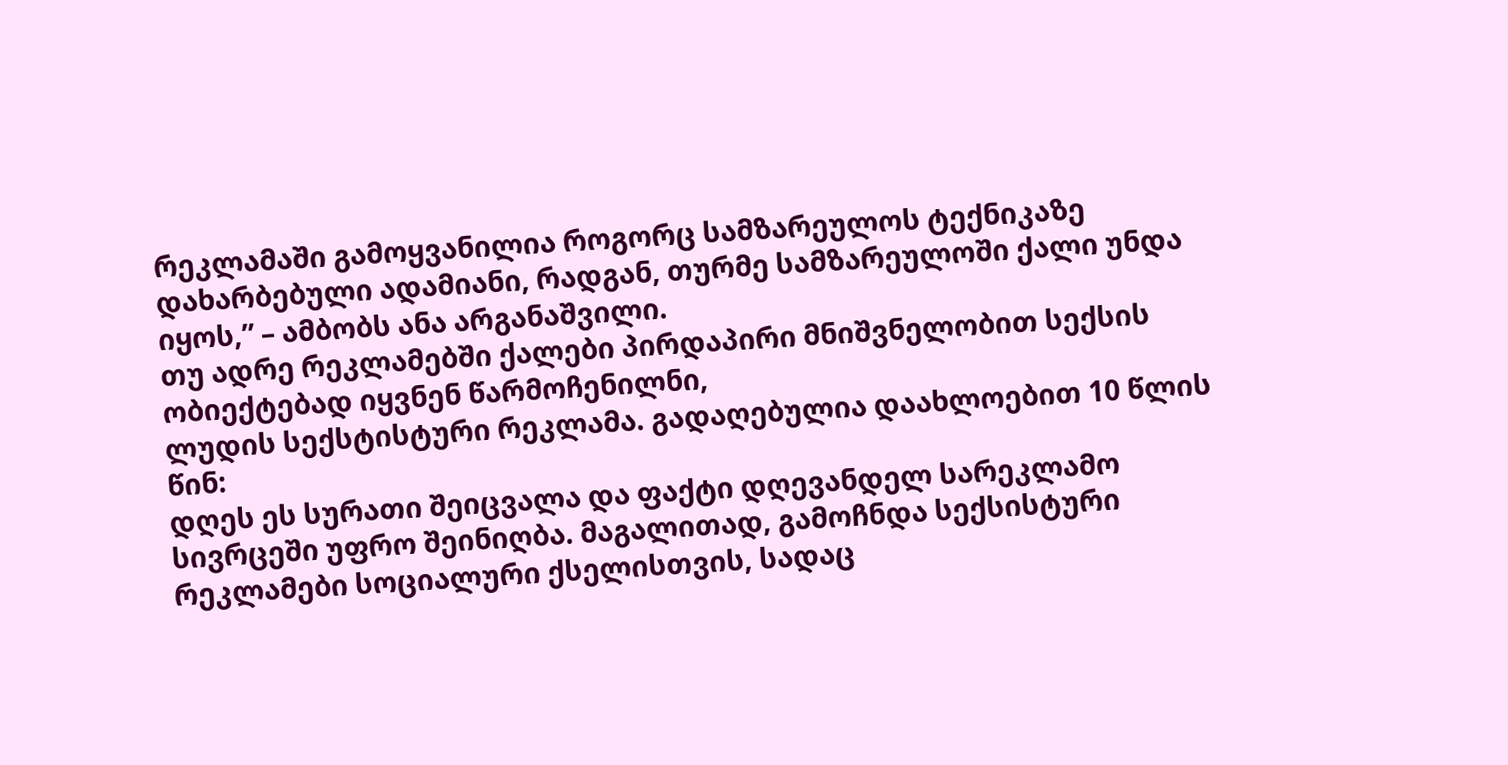რეკლამაში გამოყვანილია როგორც სამზარეულოს ტექნიკაზე დახარბებული ადამიანი, რადგან, თურმე სამზარეულოში ქალი უნდა იყოს,” – ამბობს ანა არგანაშვილი.
თუ ადრე რეკლამებში ქალები პირდაპირი მნიშვნელობით სექსის ობიექტებად იყვნენ წარმოჩენილნი,
ლუდის სექსტისტური რეკლამა. გადაღებულია დაახლოებით 10 წლის წინ:
დღეს ეს სურათი შეიცვალა და ფაქტი დღევანდელ სარეკლამო სივრცეში უფრო შეინიღბა. მაგალითად, გამოჩნდა სექსისტური რეკლამები სოციალური ქსელისთვის, სადაც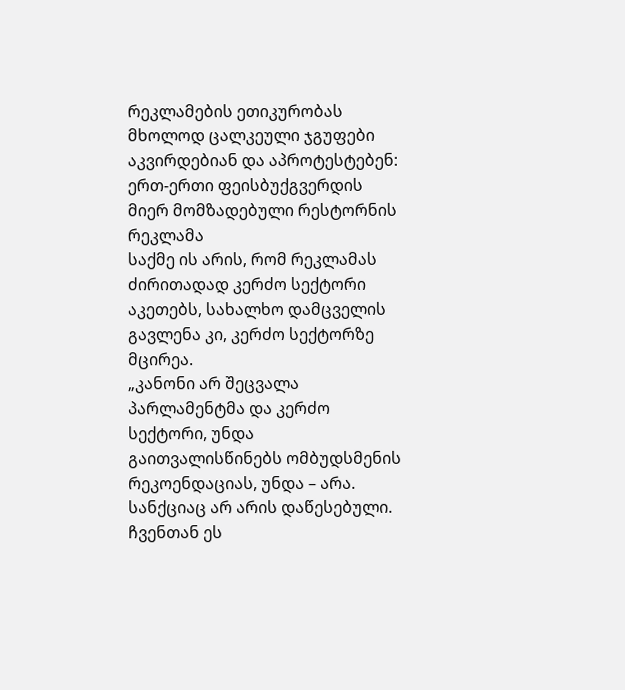რეკლამების ეთიკურობას მხოლოდ ცალკეული ჯგუფები აკვირდებიან და აპროტესტებენ:
ერთ-ერთი ფეისბუქგვერდის მიერ მომზადებული რესტორნის რეკლამა
საქმე ის არის, რომ რეკლამას ძირითადად კერძო სექტორი აკეთებს, სახალხო დამცველის გავლენა კი, კერძო სექტორზე მცირეა.
„კანონი არ შეცვალა პარლამენტმა და კერძო სექტორი, უნდა გაითვალისწინებს ომბუდსმენის რეკოენდაციას, უნდა – არა. სანქციაც არ არის დაწესებული. ჩვენთან ეს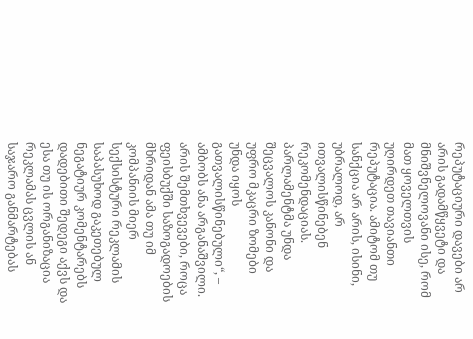რეპუტაციური დავები არ არის გადამწყვეტი და მნიშვნელოვანი ისე, რომ მათ ყოველთვის უღირდეთ თავიანთი რეპუტაცია. ამიტომ თუ სანქცია არ არის, ისინი, უბრალოდ, არ ითვალისწინებენ რეკომენდაციას. პარლამენტმა უნდა შეცვალოს კანონი და უფრო მკაცრი ზომები უნდა იყოს გათვალისწინებული“, – ამბობს ანა არგანაშვილი.
არის შემთხვევები, როცა ფეისბუქში საზოგადოების მხრიდან ამა თუ იმ კომპანიის მიერ სექსისტური რეკლამის საპასუხოდ გაკეთებულ ნეგატიურ კომენტარებს დადებითი შედეგი აქვს და ესა თუ ის ორგანიზაცია რეკლამას ცვლის ან საჯარო განმარტებას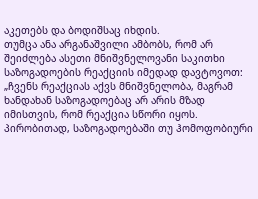აკეთებს და ბოდიშსაც იხდის.
თუმცა ანა არგანაშვილი ამბობს, რომ არ შეიძლება ასეთი მნიშვნელოვანი საკითხი საზოგადოების რეაქციის იმედად დავტოვოთ:
„ჩვენს რეაქციას აქვს მნიშვნელობა, მაგრამ ხანდახან საზოგადოებაც არ არის მზად იმისთვის, რომ რეაქცია სწორი იყოს. პირობითად, საზოგადოებაში თუ ჰომოფობიური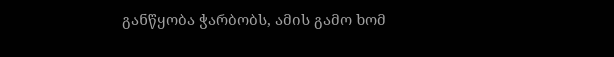განწყობა ჭარბობს, ამის გამო ხომ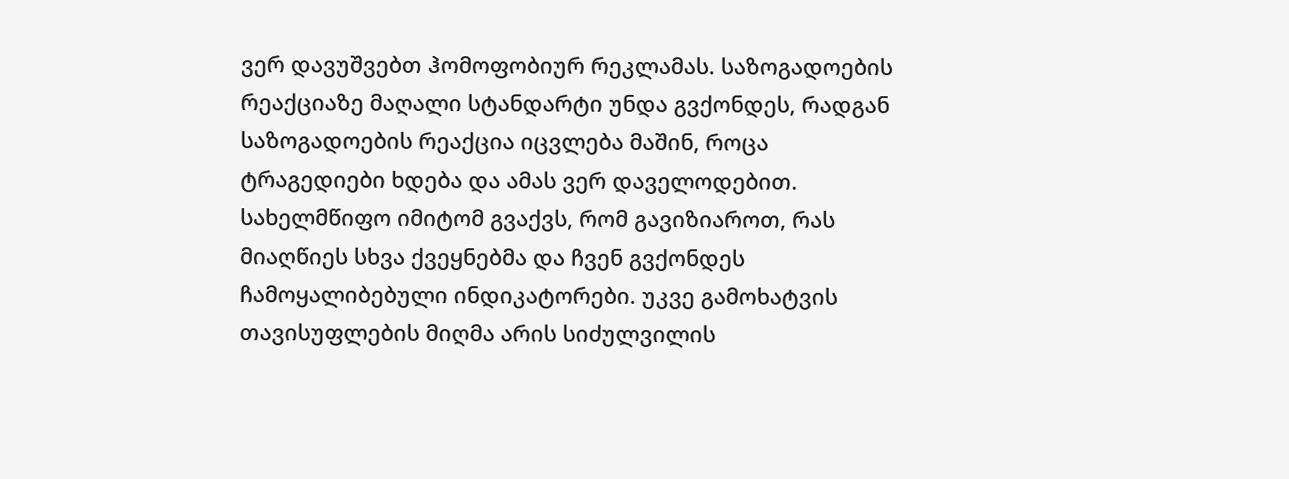ვერ დავუშვებთ ჰომოფობიურ რეკლამას. საზოგადოების რეაქციაზე მაღალი სტანდარტი უნდა გვქონდეს, რადგან საზოგადოების რეაქცია იცვლება მაშინ, როცა ტრაგედიები ხდება და ამას ვერ დაველოდებით. სახელმწიფო იმიტომ გვაქვს, რომ გავიზიაროთ, რას მიაღწიეს სხვა ქვეყნებმა და ჩვენ გვქონდეს ჩამოყალიბებული ინდიკატორები. უკვე გამოხატვის თავისუფლების მიღმა არის სიძულვილის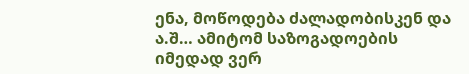ენა, მოწოდება ძალადობისკენ და ა.შ… ამიტომ საზოგადოების იმედად ვერ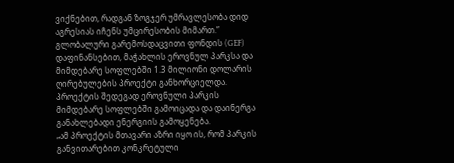ვიქნებით, რადგან ზოგჯერ უმრავლესობა დიდ აგრესიას იჩენს უმცირესობის მიმართ.”
გლობალური გარემოსდაცვითი ფონდის (GEF) დაფინანსებით, მაჭახლის ეროვნულ პარკსა და მიმდებარე სოფლებში 1.3 მილიონი დოლარის ღირებულების პროექტი განხორციელდა. პროექტის შედეგად ეროვნული პარკის მიმდებარე სოფლებში გამოიცადა და დაინერგა განახლებადი ენერგიის გამოყენება.
„ამ პროექტის მთავარი აზრი იყო ის, რომ პარკის განვითარებით კონკრეტული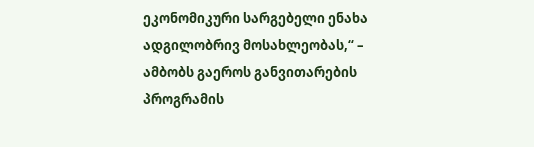ეკონომიკური სარგებელი ენახა ადგილობრივ მოსახლეობას,“ – ამბობს გაეროს განვითარების პროგრამის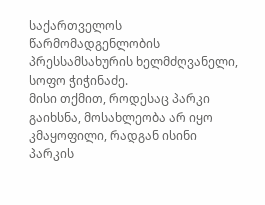საქართველოს წარმომადგენლობის პრესსამსახურის ხელმძღვანელი, სოფო ჭიჭინაძე.
მისი თქმით, როდესაც პარკი გაიხსნა, მოსახლეობა არ იყო კმაყოფილი, რადგან ისინი პარკის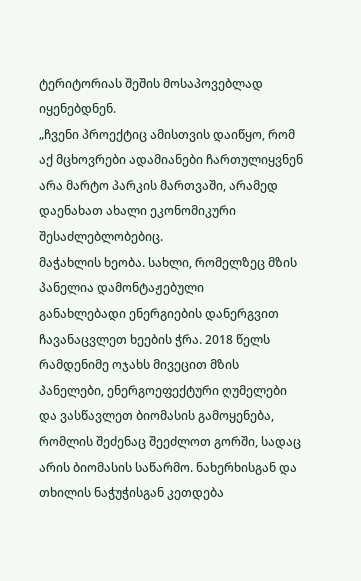ტერიტორიას შეშის მოსაპოვებლად იყენებდნენ.
„ჩვენი პროექტიც ამისთვის დაიწყო, რომ აქ მცხოვრები ადამიანები ჩართულიყვნენ არა მარტო პარკის მართვაში, არამედ დაენახათ ახალი ეკონომიკური შესაძლებლობებიც.
მაჭახლის ხეობა. სახლი, რომელზეც მზის პანელია დამონტაჟებული
განახლებადი ენერგიების დანერგვით ჩავანაცვლეთ ხეების ჭრა. 2018 წელს რამდენიმე ოჯახს მივეცით მზის პანელები, ენერგოეფექტური ღუმელები და ვასწავლეთ ბიომასის გამოყენება, რომლის შეძენაც შეეძლოთ გორში, სადაც არის ბიომასის საწარმო. ნახერხისგან და თხილის ნაჭუჭისგან კეთდება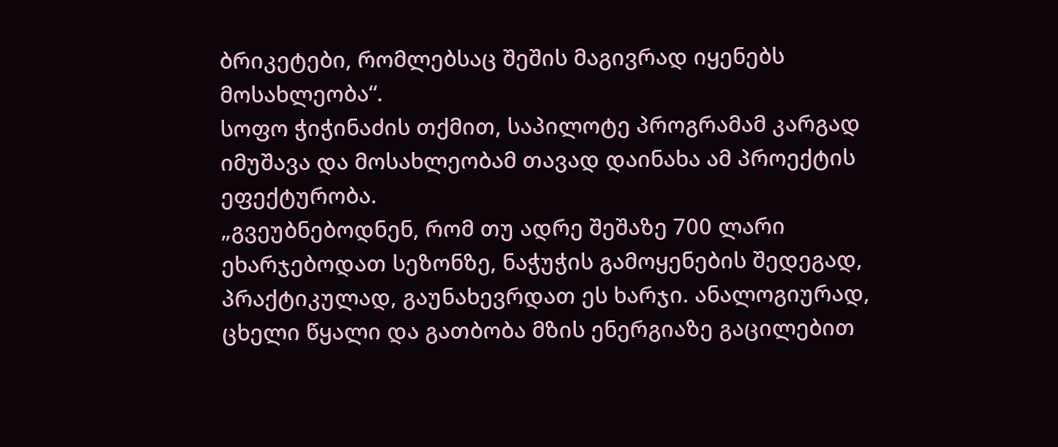ბრიკეტები, რომლებსაც შეშის მაგივრად იყენებს მოსახლეობა“.
სოფო ჭიჭინაძის თქმით, საპილოტე პროგრამამ კარგად იმუშავა და მოსახლეობამ თავად დაინახა ამ პროექტის ეფექტურობა.
„გვეუბნებოდნენ, რომ თუ ადრე შეშაზე 700 ლარი ეხარჯებოდათ სეზონზე, ნაჭუჭის გამოყენების შედეგად, პრაქტიკულად, გაუნახევრდათ ეს ხარჯი. ანალოგიურად, ცხელი წყალი და გათბობა მზის ენერგიაზე გაცილებით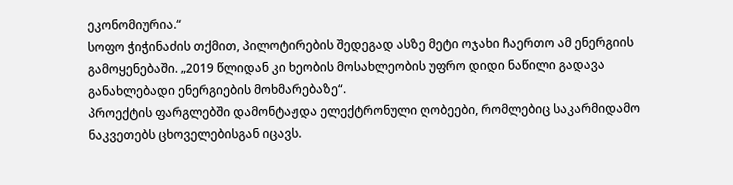ეკონომიურია.“
სოფო ჭიჭინაძის თქმით, პილოტირების შედეგად ასზე მეტი ოჯახი ჩაერთო ამ ენერგიის გამოყენებაში. „2019 წლიდან კი ხეობის მოსახლეობის უფრო დიდი ნაწილი გადავა განახლებადი ენერგიების მოხმარებაზე“.
პროექტის ფარგლებში დამონტაჟდა ელექტრონული ღობეები, რომლებიც საკარმიდამო ნაკვეთებს ცხოველებისგან იცავს.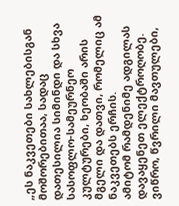„ეს ნაკვეთები სახლებისგან მოშორებითაა, სადაც დათესილია სიმინდი და სხვა სასოფლო-სამეურნეო კულტურები, ხეობაში არის მგელი და დათვი, რომელიც ამ ნაკვეთებს ერჩის.
ამიტომ რამდენიმე ადგილას დავაყენეთ ელექტროღობე. ვიწრო, წვრილი მავთულები,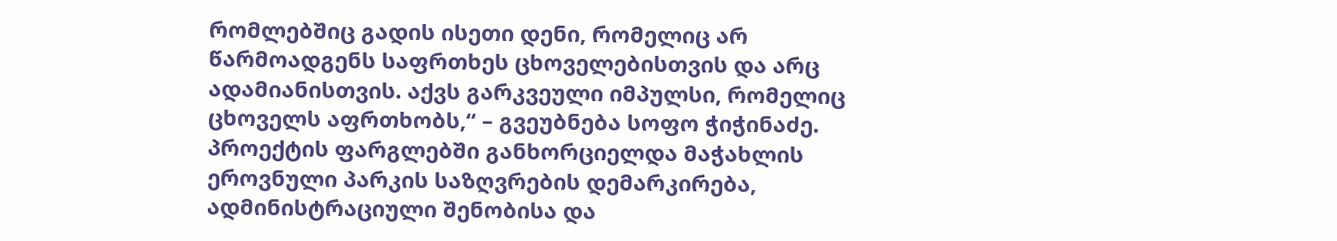რომლებშიც გადის ისეთი დენი, რომელიც არ წარმოადგენს საფრთხეს ცხოველებისთვის და არც ადამიანისთვის. აქვს გარკვეული იმპულსი, რომელიც ცხოველს აფრთხობს,“ – გვეუბნება სოფო ჭიჭინაძე.
პროექტის ფარგლებში განხორციელდა მაჭახლის ეროვნული პარკის საზღვრების დემარკირება, ადმინისტრაციული შენობისა და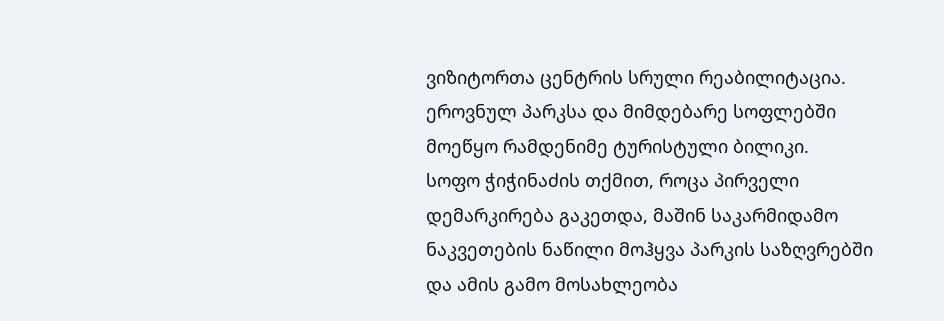ვიზიტორთა ცენტრის სრული რეაბილიტაცია. ეროვნულ პარკსა და მიმდებარე სოფლებში მოეწყო რამდენიმე ტურისტული ბილიკი.
სოფო ჭიჭინაძის თქმით, როცა პირველი დემარკირება გაკეთდა, მაშინ საკარმიდამო ნაკვეთების ნაწილი მოჰყვა პარკის საზღვრებში და ამის გამო მოსახლეობა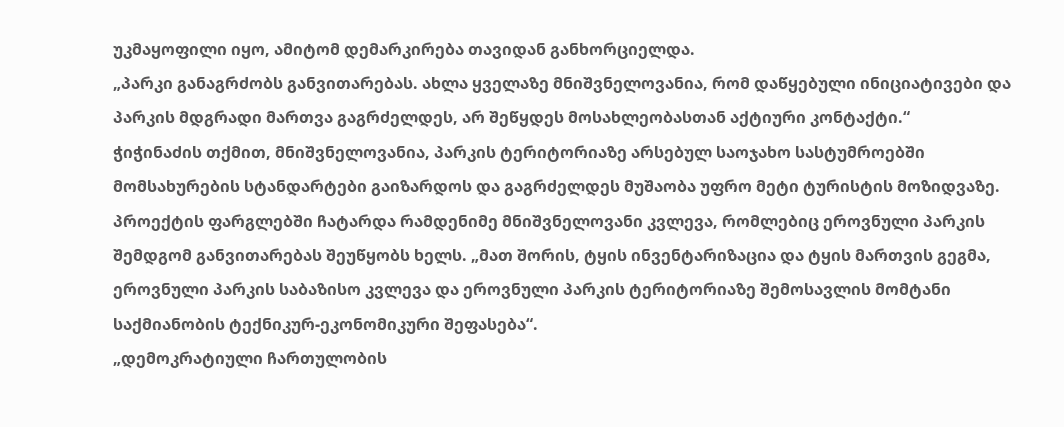უკმაყოფილი იყო, ამიტომ დემარკირება თავიდან განხორციელდა.
„პარკი განაგრძობს განვითარებას. ახლა ყველაზე მნიშვნელოვანია, რომ დაწყებული ინიციატივები და პარკის მდგრადი მართვა გაგრძელდეს, არ შეწყდეს მოსახლეობასთან აქტიური კონტაქტი.“
ჭიჭინაძის თქმით, მნიშვნელოვანია, პარკის ტერიტორიაზე არსებულ საოჯახო სასტუმროებში მომსახურების სტანდარტები გაიზარდოს და გაგრძელდეს მუშაობა უფრო მეტი ტურისტის მოზიდვაზე.
პროექტის ფარგლებში ჩატარდა რამდენიმე მნიშვნელოვანი კვლევა, რომლებიც ეროვნული პარკის შემდგომ განვითარებას შეუწყობს ხელს. „მათ შორის, ტყის ინვენტარიზაცია და ტყის მართვის გეგმა, ეროვნული პარკის საბაზისო კვლევა და ეროვნული პარკის ტერიტორიაზე შემოსავლის მომტანი საქმიანობის ტექნიკურ-ეკონომიკური შეფასება“.
„დემოკრატიული ჩართულობის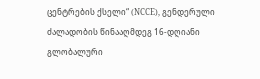ცენტრების ქსელი“ (NCCE), გენდერული ძალადობის წინააღმდეგ 16-დღიანი გლობალური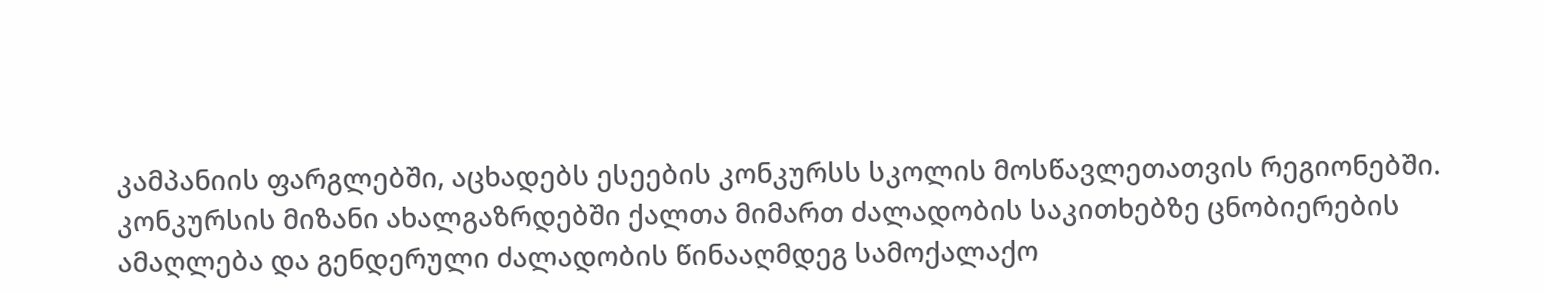კამპანიის ფარგლებში, აცხადებს ესეების კონკურსს სკოლის მოსწავლეთათვის რეგიონებში.
კონკურსის მიზანი ახალგაზრდებში ქალთა მიმართ ძალადობის საკითხებზე ცნობიერების ამაღლება და გენდერული ძალადობის წინააღმდეგ სამოქალაქო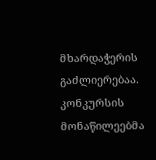მხარდაჭერის გაძლიერებაა.
კონკურსის მონაწილეებმა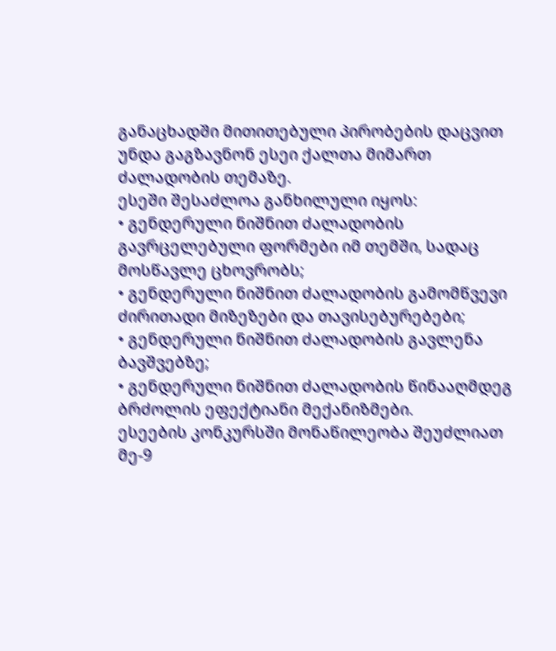განაცხადში მითითებული პირობების დაცვით უნდა გაგზავნონ ესეი ქალთა მიმართ ძალადობის თემაზე.
ესეში შესაძლოა განხილული იყოს:
• გენდერული ნიშნით ძალადობის გავრცელებული ფორმები იმ თემში, სადაც მოსწავლე ცხოვრობს;
• გენდერული ნიშნით ძალადობის გამომწვევი ძირითადი მიზეზები და თავისებურებები;
• გენდერული ნიშნით ძალადობის გავლენა ბავშვებზე;
• გენდერული ნიშნით ძალადობის წინააღმდეგ ბრძოლის ეფექტიანი მექანიზმები.
ესეების კონკურსში მონაწილეობა შეუძლიათ მე-9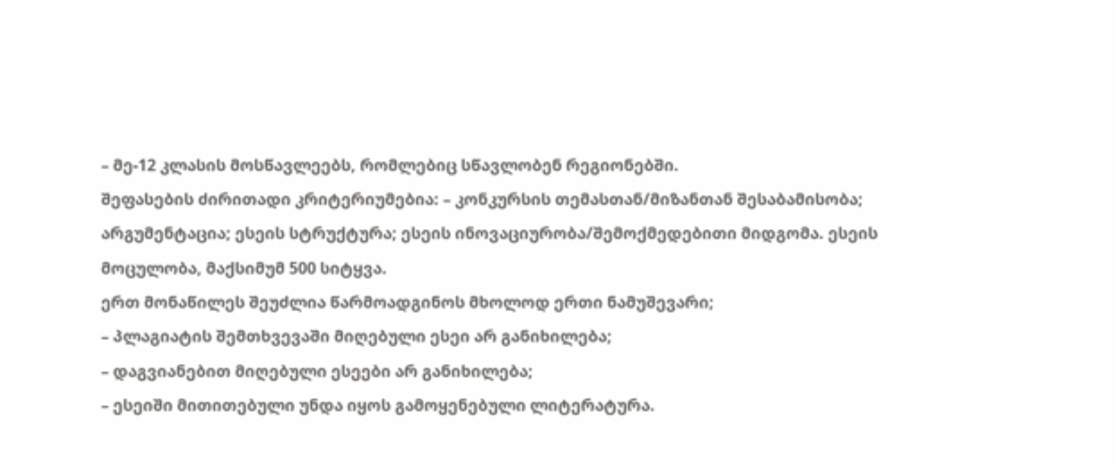– მე-12 კლასის მოსწავლეებს, რომლებიც სწავლობენ რეგიონებში.
შეფასების ძირითადი კრიტერიუმებია: – კონკურსის თემასთან/მიზანთან შესაბამისობა; არგუმენტაცია; ესეის სტრუქტურა; ესეის ინოვაციურობა/შემოქმედებითი მიდგომა. ესეის მოცულობა, მაქსიმუმ 500 სიტყვა.
ერთ მონაწილეს შეუძლია წარმოადგინოს მხოლოდ ერთი ნამუშევარი;
– პლაგიატის შემთხვევაში მიღებული ესეი არ განიხილება;
– დაგვიანებით მიღებული ესეები არ განიხილება;
– ესეიში მითითებული უნდა იყოს გამოყენებული ლიტერატურა.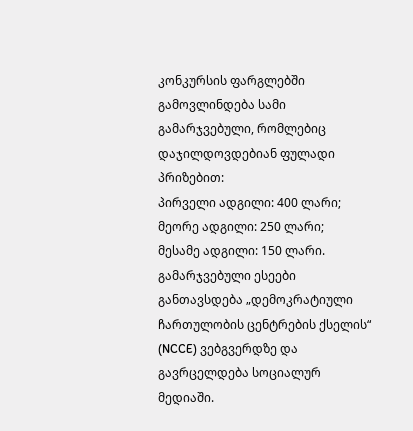კონკურსის ფარგლებში გამოვლინდება სამი გამარჯვებული, რომლებიც დაჯილდოვდებიან ფულადი პრიზებით:
პირველი ადგილი: 400 ლარი;
მეორე ადგილი: 250 ლარი;
მესამე ადგილი: 150 ლარი.
გამარჯვებული ესეები განთავსდება „დემოკრატიული ჩართულობის ცენტრების ქსელის“ (NCCE) ვებგვერდზე და გავრცელდება სოციალურ მედიაში.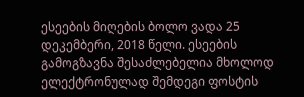ესეების მიღების ბოლო ვადა 25 დეკემბერი, 2018 წელი. ესეების გამოგზავნა შესაძლებელია მხოლოდ ელექტრონულად შემდეგი ფოსტის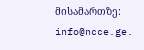მისამართზე: info@ncce.ge.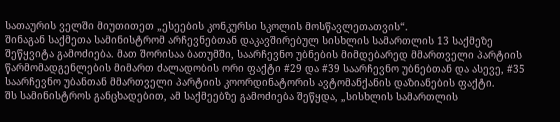სათაურის ველში მიუთითეთ „ესეების კონკურსი სკოლის მოსწავლეთათვის“.
შინაგან საქმეთა სამინისტრომ არჩევნებთან დაკავშირებულ სისხლის სამართლის 13 საქმეზე შეწყვიტა გამოძიება. მათ შორისაა ბათუმში, საარჩევნო უბნების მიმდებარედ მმართველი პარტიის წარმომადგენლების მიმართ ძალადობის ორი ფაქტი #29 და #39 საარჩევნო უბნებთან და ასევე, #35 საარჩევნო უბანთან მმართველი პარტიის კოორდინატორის ავტომანქანის დაზიანების ფაქტი.
შს სამინისტროს განცხადებით, ამ საქმეებზე გამოძიება შეწყდა, „სისხლის სამართლის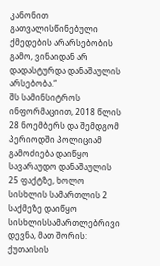კანონით გათვალისწინებული ქმედების არარსებობის გამო, ვინაიდან არ დადასტურდა დანაშაულის არსებობა.“
შს სამინსიტროს ინფორმაციით, 2018 წლის 28 ნოემბერს და შემდგომ პერიოდში პოლიციამ გამოძიება დაიწყო სავარაუდო დანაშაულის 25 ფაქტზე, ხოლო სისხლის სამართლის 2 საქმეზე დაიწყო სისხლისსამართლებრივი დევნა, მათ შორის: ქუთაისის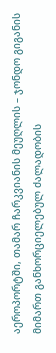აეროპორტში, თამარ ჩარკვიანის მეუღლის – ჯონდო გიგანის მიმართ განხორციელებულ ძალადობის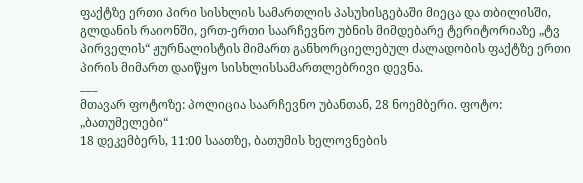ფაქტზე ერთი პირი სისხლის სამართლის პასუხისგებაში მიეცა და თბილისში, გლდანის რაიონში, ერთ-ერთი საარჩევნო უბნის მიმდებარე ტერიტორიაზე „ტვ პირველის“ ჟურნალისტის მიმართ განხორციელებულ ძალადობის ფაქტზე ერთი პირის მიმართ დაიწყო სისხლისსამართლებრივი დევნა.
___
მთავარ ფოტოზე: პოლიცია საარჩევნო უბანთან, 28 ნოემბერი. ფოტო: „ბათუმელები“
18 დეკემბერს, 11:00 საათზე, ბათუმის ხელოვნების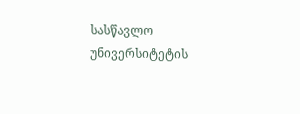სასწავლო უნივერსიტეტის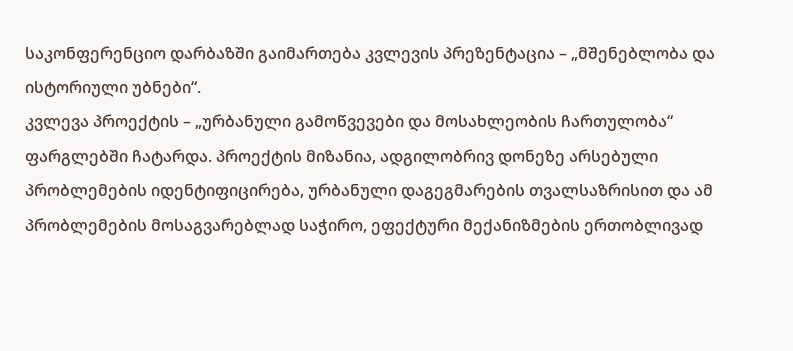საკონფერენციო დარბაზში გაიმართება კვლევის პრეზენტაცია – „მშენებლობა და ისტორიული უბნები“.
კვლევა პროექტის – „ურბანული გამოწვევები და მოსახლეობის ჩართულობა“ ფარგლებში ჩატარდა. პროექტის მიზანია, ადგილობრივ დონეზე არსებული პრობლემების იდენტიფიცირება, ურბანული დაგეგმარების თვალსაზრისით და ამ პრობლემების მოსაგვარებლად საჭირო, ეფექტური მექანიზმების ერთობლივად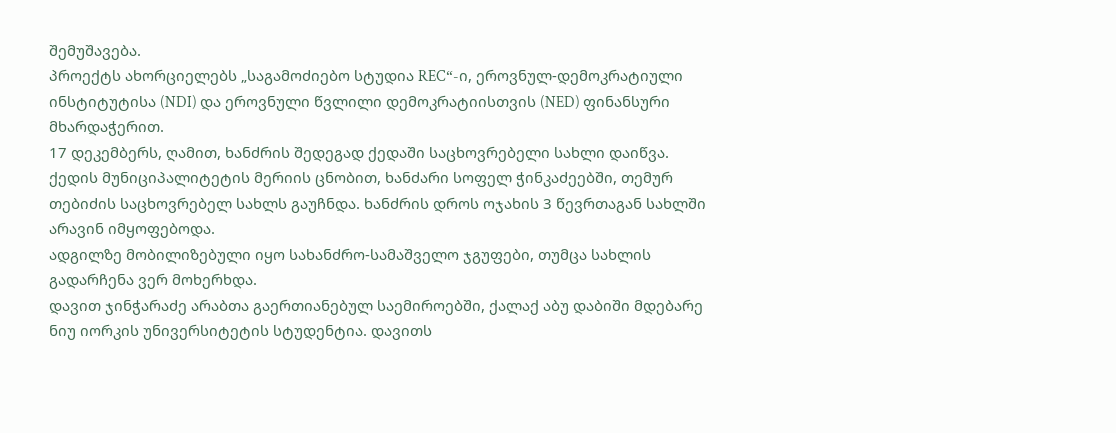შემუშავება.
პროექტს ახორციელებს „საგამოძიებო სტუდია REC“-ი, ეროვნულ-დემოკრატიული ინსტიტუტისა (NDI) და ეროვნული წვლილი დემოკრატიისთვის (NED) ფინანსური მხარდაჭერით.
17 დეკემბერს, ღამით, ხანძრის შედეგად ქედაში საცხოვრებელი სახლი დაიწვა.
ქედის მუნიციპალიტეტის მერიის ცნობით, ხანძარი სოფელ ჭინკაძეებში, თემურ თებიძის საცხოვრებელ სახლს გაუჩნდა. ხანძრის დროს ოჯახის 3 წევრთაგან სახლში არავინ იმყოფებოდა.
ადგილზე მობილიზებული იყო სახანძრო-სამაშველო ჯგუფები, თუმცა სახლის გადარჩენა ვერ მოხერხდა.
დავით ჯინჭარაძე არაბთა გაერთიანებულ საემიროებში, ქალაქ აბუ დაბიში მდებარე ნიუ იორკის უნივერსიტეტის სტუდენტია. დავითს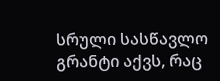სრული სასწავლო გრანტი აქვს, რაც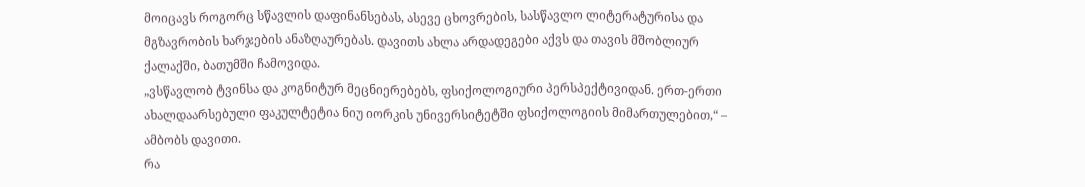მოიცავს როგორც სწავლის დაფინანსებას, ასევე ცხოვრების, სასწავლო ლიტერატურისა და მგზავრობის ხარჯების ანაზღაურებას. დავითს ახლა არდადეგები აქვს და თავის მშობლიურ ქალაქში, ბათუმში ჩამოვიდა.
„ვსწავლობ ტვინსა და კოგნიტურ მეცნიერებებს, ფსიქოლოგიური პერსპექტივიდან. ერთ-ერთი ახალდაარსებული ფაკულტეტია ნიუ იორკის უნივერსიტეტში ფსიქოლოგიის მიმართულებით,“ – ამბობს დავითი.
რა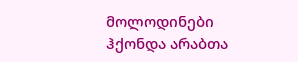მოლოდინები ჰქონდა არაბთა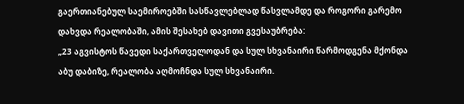გაერთიანებულ საემიროებში სასწავლებლად წასვლამდე და როგორი გარემო დახვდა რეალობაში, ამის შესახებ დავითი გვესაუბრება:
„23 აგვისტოს წავედი საქართველოდან და სულ სხვანაირი წარმოდგენა მქონდა აბუ დაბიზე, რეალობა აღმოჩნდა სულ სხვანაირი.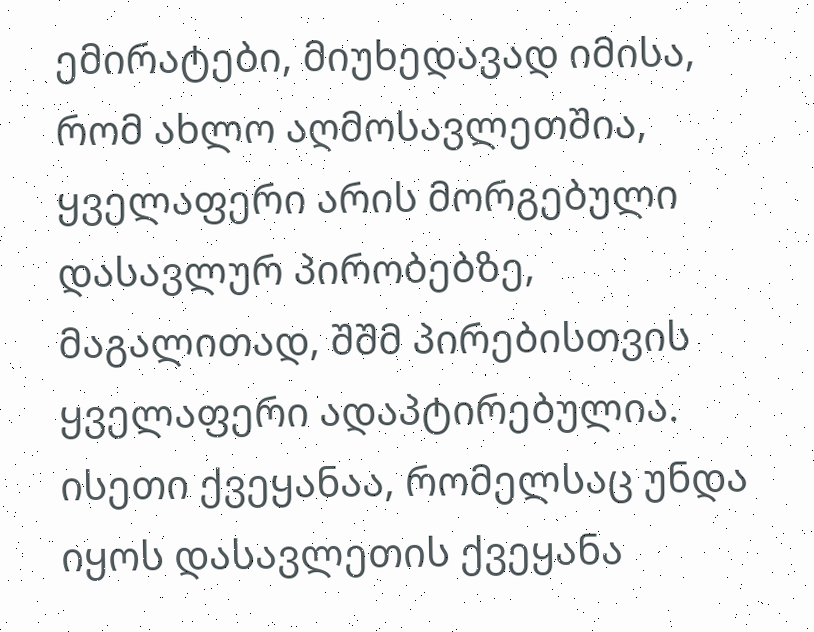ემირატები, მიუხედავად იმისა, რომ ახლო აღმოსავლეთშია, ყველაფერი არის მორგებული დასავლურ პირობებზე, მაგალითად, შშმ პირებისთვის ყველაფერი ადაპტირებულია. ისეთი ქვეყანაა, რომელსაც უნდა იყოს დასავლეთის ქვეყანა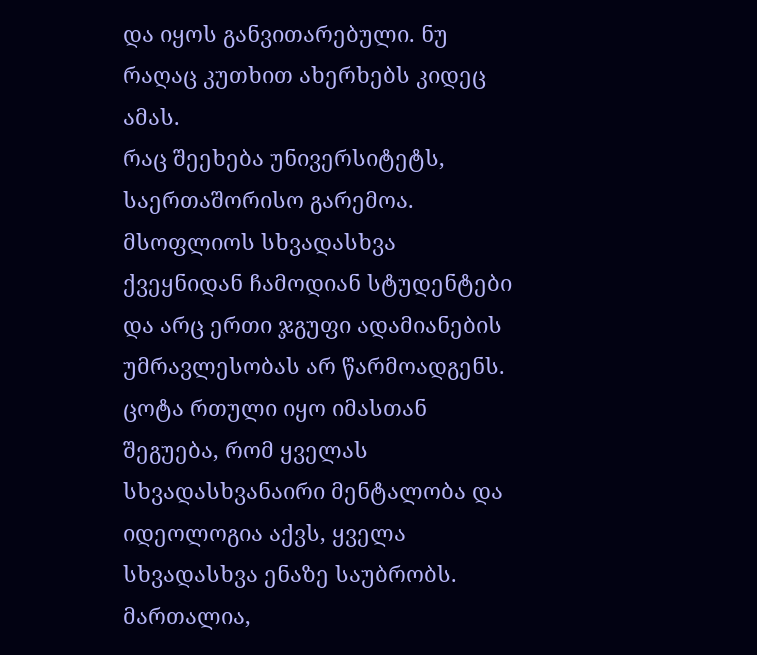და იყოს განვითარებული. ნუ რაღაც კუთხით ახერხებს კიდეც ამას.
რაც შეეხება უნივერსიტეტს, საერთაშორისო გარემოა. მსოფლიოს სხვადასხვა ქვეყნიდან ჩამოდიან სტუდენტები და არც ერთი ჯგუფი ადამიანების უმრავლესობას არ წარმოადგენს.
ცოტა რთული იყო იმასთან შეგუება, რომ ყველას სხვადასხვანაირი მენტალობა და იდეოლოგია აქვს, ყველა სხვადასხვა ენაზე საუბრობს. მართალია,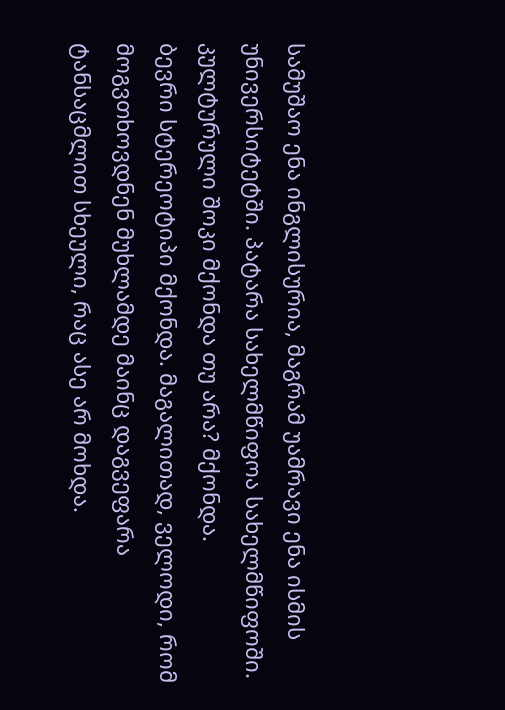სამუშაო ენა ინგლისურია, მაგრამ უამრავი ენა ისმის უნივერსიტეტში. პატარა სახელმწიფოა სახელმწიფოში.
კულტურული შოკი მქონდა თუ არა? მქონდა.
ბევრი სტერეოტიპი მქონდა. მაგალითად, ველოდი, რომ მოგვთხოვდნენ მუხლამდე მაინც დაგვეფარა ტანსაცმლით სხეული, რაც ასე არ მოხდა.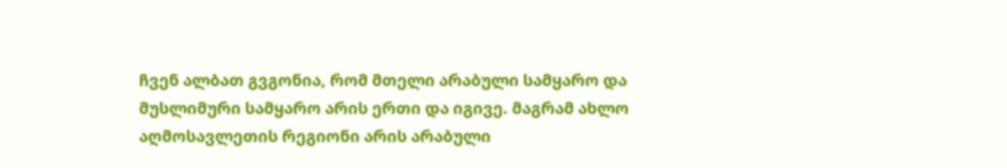ჩვენ ალბათ გვგონია, რომ მთელი არაბული სამყარო და მუსლიმური სამყარო არის ერთი და იგივე. მაგრამ ახლო აღმოსავლეთის რეგიონი არის არაბული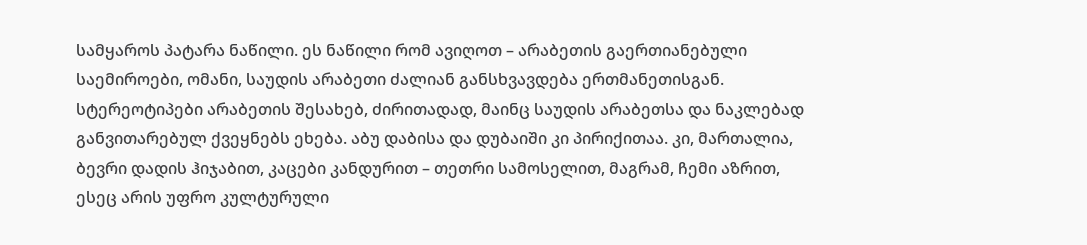სამყაროს პატარა ნაწილი. ეს ნაწილი რომ ავიღოთ – არაბეთის გაერთიანებული საემიროები, ომანი, საუდის არაბეთი ძალიან განსხვავდება ერთმანეთისგან.
სტერეოტიპები არაბეთის შესახებ, ძირითადად, მაინც საუდის არაბეთსა და ნაკლებად განვითარებულ ქვეყნებს ეხება. აბუ დაბისა და დუბაიში კი პირიქითაა. კი, მართალია, ბევრი დადის ჰიჯაბით, კაცები კანდურით – თეთრი სამოსელით, მაგრამ, ჩემი აზრით, ესეც არის უფრო კულტურული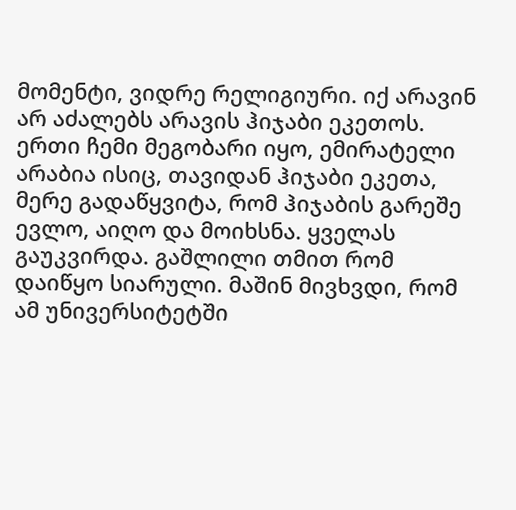მომენტი, ვიდრე რელიგიური. იქ არავინ არ აძალებს არავის ჰიჯაბი ეკეთოს. ერთი ჩემი მეგობარი იყო, ემირატელი არაბია ისიც, თავიდან ჰიჯაბი ეკეთა, მერე გადაწყვიტა, რომ ჰიჯაბის გარეშე ევლო, აიღო და მოიხსნა. ყველას გაუკვირდა. გაშლილი თმით რომ დაიწყო სიარული. მაშინ მივხვდი, რომ ამ უნივერსიტეტში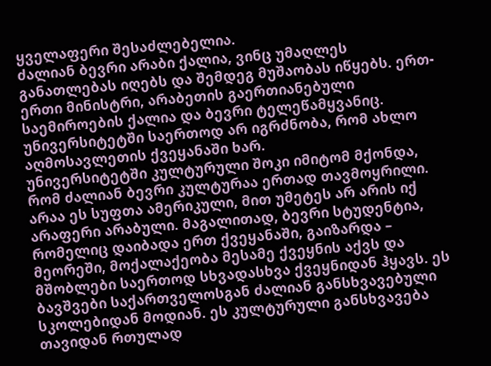ყველაფერი შესაძლებელია.
ძალიან ბევრი არაბი ქალია, ვინც უმაღლეს განათლებას იღებს და შემდეგ მუშაობას იწყებს. ერთ-ერთი მინისტრი, არაბეთის გაერთიანებული საემიროების ქალია და ბევრი ტელეწამყვანიც. უნივერსიტეტში საერთოდ არ იგრძნობა, რომ ახლო აღმოსავლეთის ქვეყანაში ხარ.
უნივერსიტეტში კულტურული შოკი იმიტომ მქონდა, რომ ძალიან ბევრი კულტურაა ერთად თავმოყრილი. არაა ეს სუფთა ამერიკული, მით უმეტეს არ არის იქ არაფერი არაბული. მაგალითად, ბევრი სტუდენტია, რომელიც დაიბადა ერთ ქვეყანაში, გაიზარდა – მეორეში, მოქალაქეობა მესამე ქვეყნის აქვს და მშობლები საერთოდ სხვადასხვა ქვეყნიდან ჰყავს. ეს ბავშვები საქართველოსგან ძალიან განსხვავებული სკოლებიდან მოდიან. ეს კულტურული განსხვავება თავიდან რთულად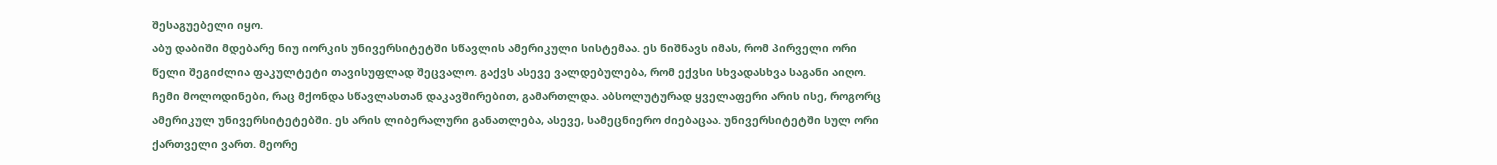შესაგუებელი იყო.
აბუ დაბიში მდებარე ნიუ იორკის უნივერსიტეტში სწავლის ამერიკული სისტემაა. ეს ნიშნავს იმას, რომ პირველი ორი წელი შეგიძლია ფაკულტეტი თავისუფლად შეცვალო. გაქვს ასევე ვალდებულება, რომ ექვსი სხვადასხვა საგანი აიღო.
ჩემი მოლოდინები, რაც მქონდა სწავლასთან დაკავშირებით, გამართლდა. აბსოლუტურად ყველაფერი არის ისე, როგორც ამერიკულ უნივერსიტეტებში. ეს არის ლიბერალური განათლება, ასევე, სამეცნიერო ძიებაცაა. უნივერსიტეტში სულ ორი ქართველი ვართ. მეორე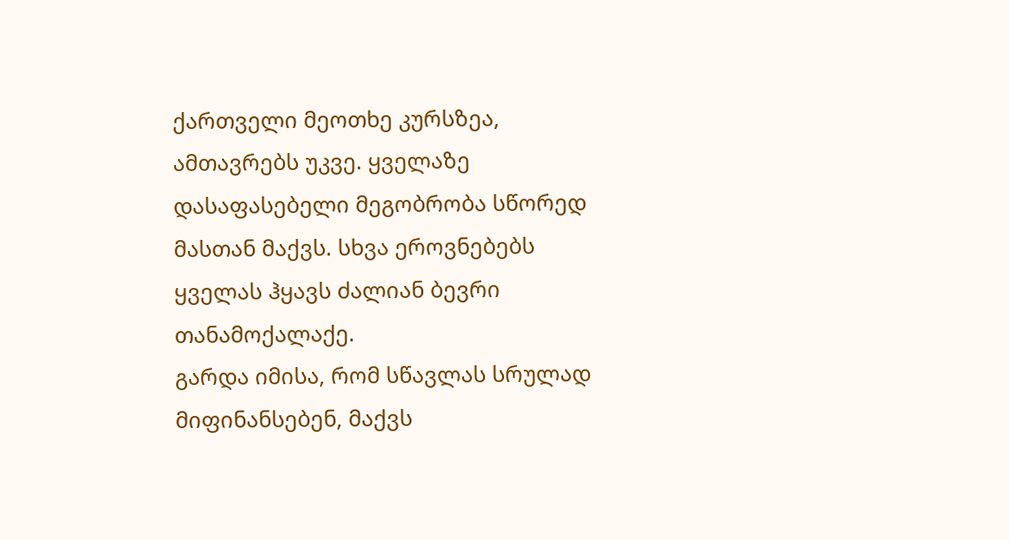ქართველი მეოთხე კურსზეა, ამთავრებს უკვე. ყველაზე დასაფასებელი მეგობრობა სწორედ მასთან მაქვს. სხვა ეროვნებებს ყველას ჰყავს ძალიან ბევრი თანამოქალაქე.
გარდა იმისა, რომ სწავლას სრულად მიფინანსებენ, მაქვს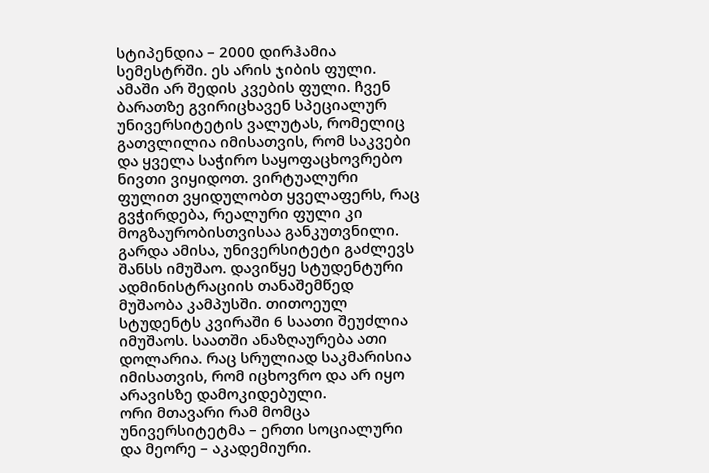სტიპენდია – 2000 დირჰამია სემესტრში. ეს არის ჯიბის ფული. ამაში არ შედის კვების ფული. ჩვენ ბარათზე გვირიცხავენ სპეციალურ უნივერსიტეტის ვალუტას, რომელიც გათვლილია იმისათვის, რომ საკვები და ყველა საჭირო საყოფაცხოვრებო ნივთი ვიყიდოთ. ვირტუალური ფულით ვყიდულობთ ყველაფერს, რაც გვჭირდება, რეალური ფული კი მოგზაურობისთვისაა განკუთვნილი.
გარდა ამისა, უნივერსიტეტი გაძლევს შანსს იმუშაო. დავიწყე სტუდენტური ადმინისტრაციის თანაშემწედ მუშაობა კამპუსში. თითოეულ სტუდენტს კვირაში 6 საათი შეუძლია იმუშაოს. საათში ანაზღაურება ათი დოლარია. რაც სრულიად საკმარისია იმისათვის, რომ იცხოვრო და არ იყო არავისზე დამოკიდებული.
ორი მთავარი რამ მომცა უნივერსიტეტმა – ერთი სოციალური და მეორე – აკადემიური.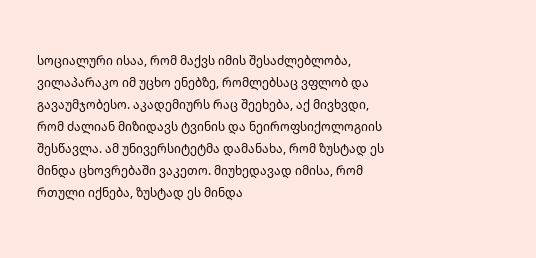სოციალური ისაა, რომ მაქვს იმის შესაძლებლობა, ვილაპარაკო იმ უცხო ენებზე, რომლებსაც ვფლობ და გავაუმჯობესო. აკადემიურს რაც შეეხება, აქ მივხვდი, რომ ძალიან მიზიდავს ტვინის და ნეიროფსიქოლოგიის შესწავლა. ამ უნივერსიტეტმა დამანახა, რომ ზუსტად ეს მინდა ცხოვრებაში ვაკეთო. მიუხედავად იმისა, რომ რთული იქნება, ზუსტად ეს მინდა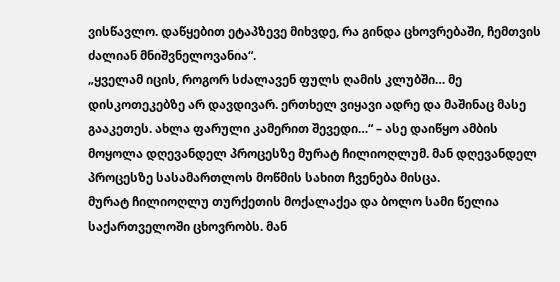ვისწავლო. დაწყებით ეტაპზევე მიხვდე, რა გინდა ცხოვრებაში, ჩემთვის ძალიან მნიშვნელოვანია“.
„ყველამ იცის, როგორ სძალავენ ფულს ღამის კლუბში… მე დისკოთეკებზე არ დავდივარ. ერთხელ ვიყავი ადრე და მაშინაც მასე გააკეთეს. ახლა ფარული კამერით შევედი…“ – ასე დაიწყო ამბის მოყოლა დღევანდელ პროცესზე მურატ ჩილიოღლუმ. მან დღევანდელ პროცესზე სასამართლოს მოწმის სახით ჩვენება მისცა.
მურატ ჩილიოღლუ თურქეთის მოქალაქეა და ბოლო სამი წელია საქართველოში ცხოვრობს. მან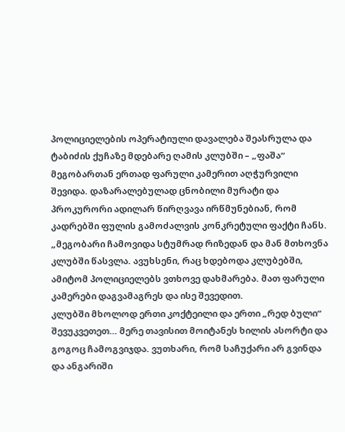პოლიციელების ოპერატიული დავალება შეასრულა და ტაბიძის ქუჩაზე მდებარე ღამის კლუბში – „ფაშა“ მეგობართან ერთად ფარული კამერით აღჭურვილი შევიდა. დაზარალებულად ცნობილი მურატი და პროკურორი ადილარ წირღვავა ირწმუნებიან, რომ კადრებში ფულის გამოძალვის კონკრეტული ფაქტი ჩანს.
„მეგობარი ჩამოვიდა სტუმრად რიზედან და მან მთხოვნა კლუბში წასვლა. ავუხსენი, რაც ხდებოდა კლუბებში, ამიტომ პოლიციელებს ვთხოვე დახმარება. მათ ფარული კამერები დაგვამაგრეს და ისე შევედით.
კლუბში მხოლოდ ერთი კოქტეილი და ერთი „რედ ბული“ შევუკვეთეთ… მერე თავისით მოიტანეს ხილის ასორტი და გოგოც ჩამოგვიჯდა. ვუთხარი, რომ საჩუქარი არ გვინდა და ანგარიში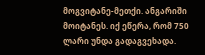მოგვიტანე-მეთქი. ანგარიში მოიტანეს. იქ ეწერა, რომ 750 ლარი უნდა გადაგვეხადა.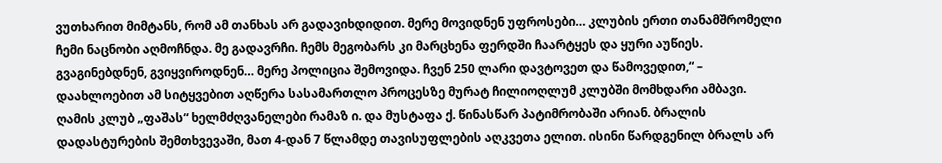ვუთხარით მიმტანს, რომ ამ თანხას არ გადავიხდიდით. მერე მოვიდნენ უფროსები… კლუბის ერთი თანამშრომელი ჩემი ნაცნობი აღმოჩნდა. მე გადავრჩი. ჩემს მეგობარს კი მარცხენა ფერდში ჩაარტყეს და ყური აუწიეს. გვაგინებდნენ, გვიყვიროდნენ… მერე პოლიცია შემოვიდა. ჩვენ 250 ლარი დავტოვეთ და წამოვედით,“ – დაახლოებით ამ სიტყვებით აღწერა სასამართლო პროცესზე მურატ ჩილიოღლუმ კლუბში მომხდარი ამბავი.
ღამის კლუბ „ფაშას“ ხელმძღვანელები რამაზ ი. და მუსტაფა ქ. წინასწარ პატიმრობაში არიან. ბრალის დადასტურების შემთხვევაში, მათ 4-დან 7 წლამდე თავისუფლების აღკვეთა ელით. ისინი წარდგენილ ბრალს არ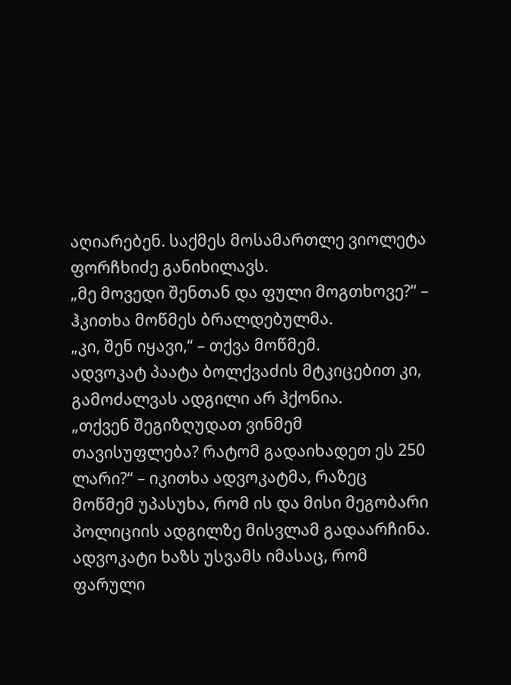აღიარებენ. საქმეს მოსამართლე ვიოლეტა ფორჩხიძე განიხილავს.
„მე მოვედი შენთან და ფული მოგთხოვე?“ – ჰკითხა მოწმეს ბრალდებულმა.
„კი, შენ იყავი,“ – თქვა მოწმემ.
ადვოკატ პაატა ბოლქვაძის მტკიცებით კი, გამოძალვას ადგილი არ ჰქონია.
„თქვენ შეგიზღუდათ ვინმემ თავისუფლება? რატომ გადაიხადეთ ეს 250 ლარი?“ – იკითხა ადვოკატმა, რაზეც მოწმემ უპასუხა, რომ ის და მისი მეგობარი პოლიციის ადგილზე მისვლამ გადაარჩინა.
ადვოკატი ხაზს უსვამს იმასაც, რომ ფარული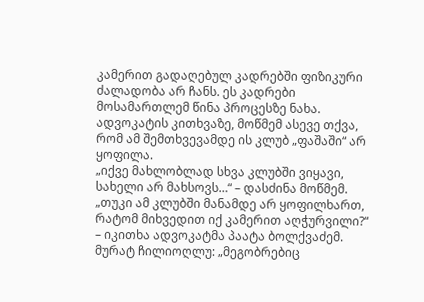კამერით გადაღებულ კადრებში ფიზიკური ძალადობა არ ჩანს. ეს კადრები მოსამართლემ წინა პროცესზე ნახა. ადვოკატის კითხვაზე, მოწმემ ასევე თქვა, რომ ამ შემთხვევამდე ის კლუბ „ფაშაში“ არ ყოფილა.
„იქვე მახლობლად სხვა კლუბში ვიყავი, სახელი არ მახსოვს…“ – დასძინა მოწმემ.
„თუკი ამ კლუბში მანამდე არ ყოფილხართ, რატომ მიხვედით იქ კამერით აღჭურვილი?“ – იკითხა ადვოკატმა პაატა ბოლქვაძემ.
მურატ ჩილიოღლუ: „მეგობრებიც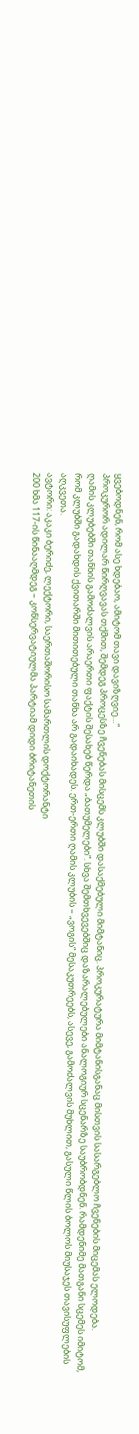ყვებოდნენ, რომ ასე ხდებაო, ამიტომ თავი დავიზღვიე…“
პროკურორ ადილარ წირღვავას თქმით, შემდეგ პროცესზე ჩვენებას მისცემს კლუბში დასაქმებული მიმტანიც. პროკურატურა მიმტანისგანაც მისთვის სასარგებლო ჩვენების მიცემას ელოდება.
ღამის კლუბებში თანხის გამოძალვის არაერთი ფაქტის შესახებ წერდა „ბათუმელები“. სხვა შემთხვევებშიც დაზარალებულები ანალოგიურ სცენარზე საუბრობდნენ. რამდენიმე მათგანი სცემეს იმიტომ, რომ კლუბში გადახდის ქვითარში მითითებული თანხა არ გადაიხადეს. ერთ-ერთი ღამის კლუბის – „ვოგის“ მესაკუთრეებს, ასევე, გამოძალვის მუხლით, გასული წლის ბოლოს მიუსაჯეს თავისუფლების აღკვეთა.
ავტორი: აკაკი ბერიძე, ლექტორი, საერთაშორისო სამართლის დოქტორანტი
200 ხმა 117-ის წინააღმდეგ – კონსერვატიულმა პარტიამ დიდი ბრიტანეთის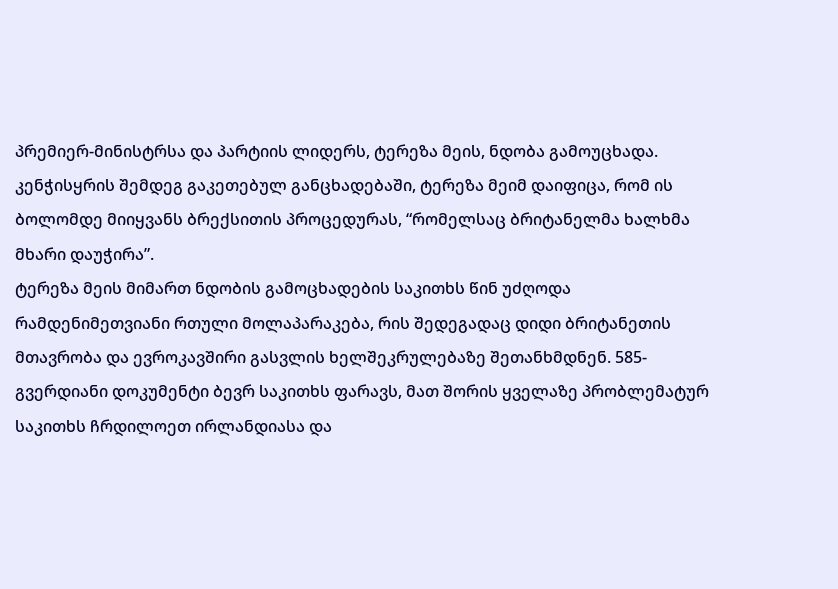პრემიერ-მინისტრსა და პარტიის ლიდერს, ტერეზა მეის, ნდობა გამოუცხადა.
კენჭისყრის შემდეგ გაკეთებულ განცხადებაში, ტერეზა მეიმ დაიფიცა, რომ ის ბოლომდე მიიყვანს ბრექსითის პროცედურას, “რომელსაც ბრიტანელმა ხალხმა მხარი დაუჭირა”.
ტერეზა მეის მიმართ ნდობის გამოცხადების საკითხს წინ უძღოდა რამდენიმეთვიანი რთული მოლაპარაკება, რის შედეგადაც დიდი ბრიტანეთის მთავრობა და ევროკავშირი გასვლის ხელშეკრულებაზე შეთანხმდნენ. 585-გვერდიანი დოკუმენტი ბევრ საკითხს ფარავს, მათ შორის ყველაზე პრობლემატურ საკითხს ჩრდილოეთ ირლანდიასა და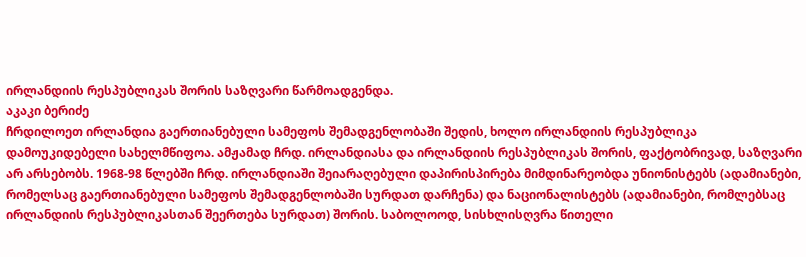ირლანდიის რესპუბლიკას შორის საზღვარი წარმოადგენდა.
აკაკი ბერიძე
ჩრდილოეთ ირლანდია გაერთიანებული სამეფოს შემადგენლობაში შედის, ხოლო ირლანდიის რესპუბლიკა დამოუკიდებელი სახელმწიფოა. ამჟამად ჩრდ. ირლანდიასა და ირლანდიის რესპუბლიკას შორის, ფაქტობრივად, საზღვარი არ არსებობს. 1968-98 წლებში ჩრდ. ირლანდიაში შეიარაღებული დაპირისპირება მიმდინარეობდა უნიონისტებს (ადამიანები, რომელსაც გაერთიანებული სამეფოს შემადგენლობაში სურდათ დარჩენა) და ნაციონალისტებს (ადამიანები, რომლებსაც ირლანდიის რესპუბლიკასთან შეერთება სურდათ) შორის. საბოლოოდ, სისხლისღვრა წითელი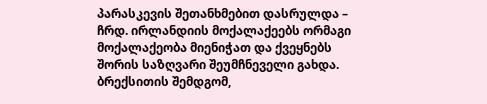პარასკევის შეთანხმებით დასრულდა – ჩრდ. ირლანდიის მოქალაქეებს ორმაგი მოქალაქეობა მიენიჭათ და ქვეყნებს შორის საზღვარი შეუმჩნეველი გახდა. ბრექსითის შემდგომ,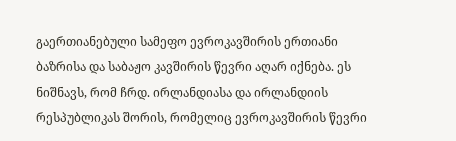გაერთიანებული სამეფო ევროკავშირის ერთიანი ბაზრისა და საბაჟო კავშირის წევრი აღარ იქნება. ეს ნიშნავს, რომ ჩრდ. ირლანდიასა და ირლანდიის რესპუბლიკას შორის, რომელიც ევროკავშირის წევრი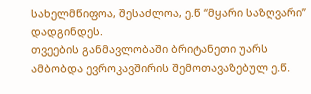სახელმწიფოა, შესაძლოა, ე.წ “მყარი საზღვარი” დადგინდეს.
თვეების განმავლობაში ბრიტანეთი უარს ამბობდა ევროკავშირის შემოთავაზებულ ე.წ.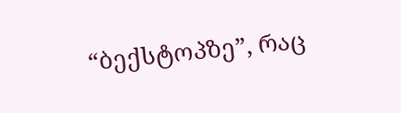“ბექსტოპზე”, რაც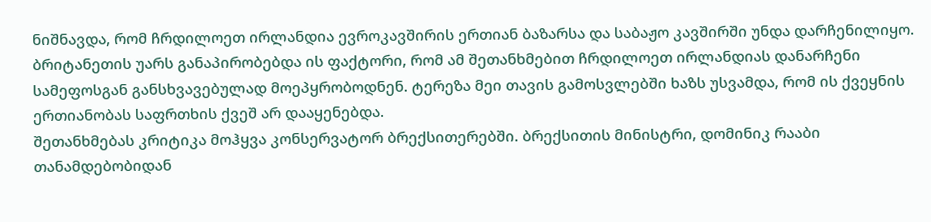ნიშნავდა, რომ ჩრდილოეთ ირლანდია ევროკავშირის ერთიან ბაზარსა და საბაჟო კავშირში უნდა დარჩენილიყო. ბრიტანეთის უარს განაპირობებდა ის ფაქტორი, რომ ამ შეთანხმებით ჩრდილოეთ ირლანდიას დანარჩენი სამეფოსგან განსხვავებულად მოეპყრობოდნენ. ტერეზა მეი თავის გამოსვლებში ხაზს უსვამდა, რომ ის ქვეყნის ერთიანობას საფრთხის ქვეშ არ დააყენებდა.
შეთანხმებას კრიტიკა მოჰყვა კონსერვატორ ბრექსითერებში. ბრექსითის მინისტრი, დომინიკ რააბი თანამდებობიდან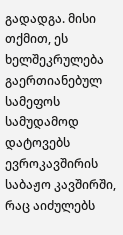გადადგა. მისი თქმით, ეს ხელშეკრულება გაერთიანებულ სამეფოს სამუდამოდ დატოვებს ევროკავშირის საბაჟო კავშირში, რაც აიძულებს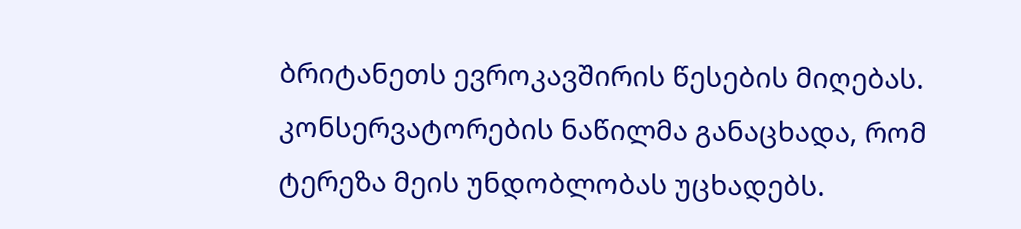ბრიტანეთს ევროკავშირის წესების მიღებას. კონსერვატორების ნაწილმა განაცხადა, რომ ტერეზა მეის უნდობლობას უცხადებს.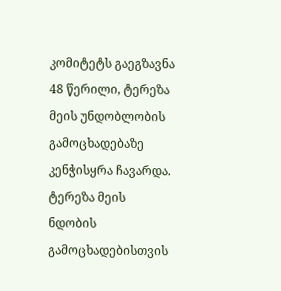კომიტეტს გაეგზავნა 48 წერილი, ტერეზა მეის უნდობლობის გამოცხადებაზე კენჭისყრა ჩავარდა.
ტერეზა მეის ნდობის გამოცხადებისთვის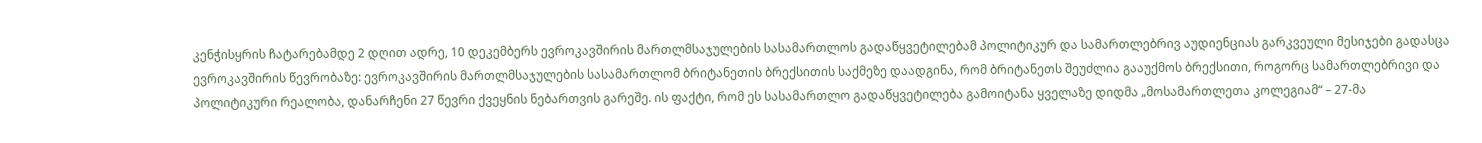კენჭისყრის ჩატარებამდე 2 დღით ადრე, 10 დეკემბერს ევროკავშირის მართლმსაჯულების სასამართლოს გადაწყვეტილებამ პოლიტიკურ და სამართლებრივ აუდიენციას გარკვეული მესიჯები გადასცა ევროკავშირის წევრობაზე: ევროკავშირის მართლმსაჯულების სასამართლომ ბრიტანეთის ბრექსითის საქმეზე დაადგინა, რომ ბრიტანეთს შეუძლია გააუქმოს ბრექსითი, როგორც სამართლებრივი და პოლიტიკური რეალობა, დანარჩენი 27 წევრი ქვეყნის ნებართვის გარეშე. ის ფაქტი, რომ ეს სასამართლო გადაწყვეტილება გამოიტანა ყველაზე დიდმა „მოსამართლეთა კოლეგიამ“ – 27-მა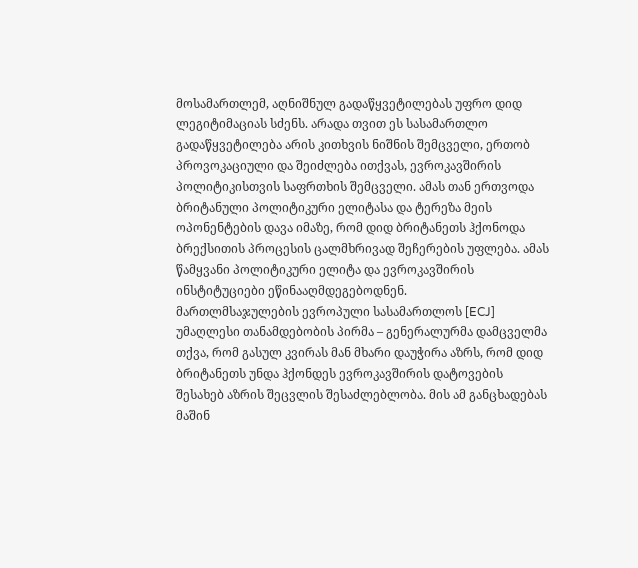მოსამართლემ, აღნიშნულ გადაწყვეტილებას უფრო დიდ ლეგიტიმაციას სძენს. არადა თვით ეს სასამართლო გადაწყვეტილება არის კითხვის ნიშნის შემცველი, ერთობ პროვოკაციული და შეიძლება ითქვას, ევროკავშირის პოლიტიკისთვის საფრთხის შემცველი. ამას თან ერთვოდა ბრიტანული პოლიტიკური ელიტასა და ტერეზა მეის ოპონენტების დავა იმაზე, რომ დიდ ბრიტანეთს ჰქონოდა ბრექსითის პროცესის ცალმხრივად შეჩერების უფლება. ამას წამყვანი პოლიტიკური ელიტა და ევროკავშირის ინსტიტუციები ეწინააღმდეგებოდნენ.
მართლმსაჯულების ევროპული სასამართლოს [ECJ] უმაღლესი თანამდებობის პირმა – გენერალურმა დამცველმა თქვა, რომ გასულ კვირას მან მხარი დაუჭირა აზრს, რომ დიდ ბრიტანეთს უნდა ჰქონდეს ევროკავშირის დატოვების შესახებ აზრის შეცვლის შესაძლებლობა. მის ამ განცხადებას მაშინ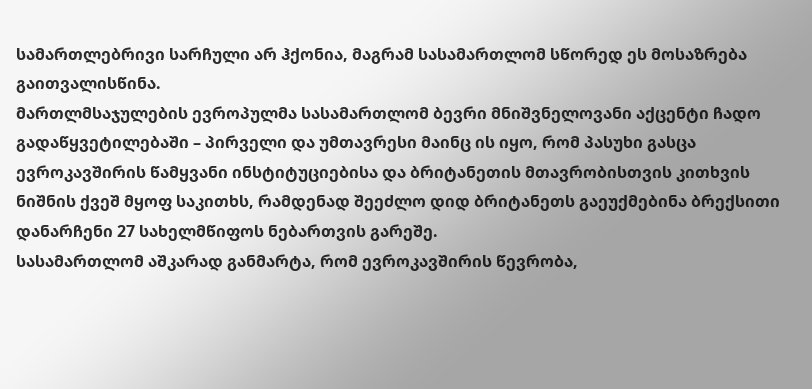სამართლებრივი სარჩული არ ჰქონია, მაგრამ სასამართლომ სწორედ ეს მოსაზრება გაითვალისწინა.
მართლმსაჯულების ევროპულმა სასამართლომ ბევრი მნიშვნელოვანი აქცენტი ჩადო გადაწყვეტილებაში – პირველი და უმთავრესი მაინც ის იყო, რომ პასუხი გასცა ევროკავშირის წამყვანი ინსტიტუციებისა და ბრიტანეთის მთავრობისთვის კითხვის ნიშნის ქვეშ მყოფ საკითხს, რამდენად შეეძლო დიდ ბრიტანეთს გაეუქმებინა ბრექსითი დანარჩენი 27 სახელმწიფოს ნებართვის გარეშე.
სასამართლომ აშკარად განმარტა, რომ ევროკავშირის წევრობა,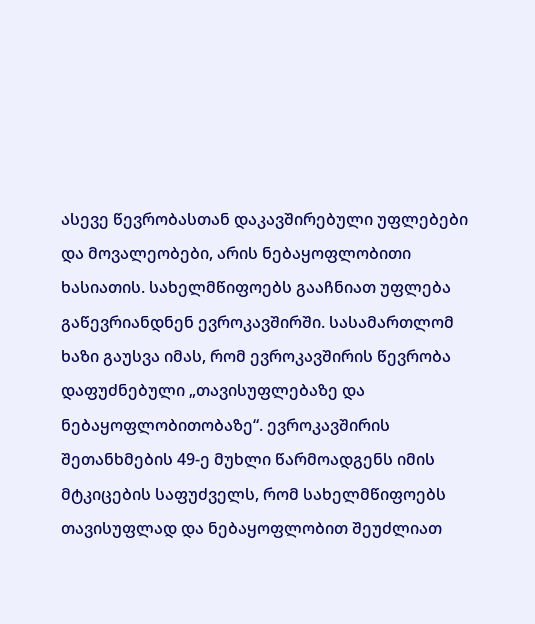ასევე წევრობასთან დაკავშირებული უფლებები და მოვალეობები, არის ნებაყოფლობითი ხასიათის. სახელმწიფოებს გააჩნიათ უფლება გაწევრიანდნენ ევროკავშირში. სასამართლომ ხაზი გაუსვა იმას, რომ ევროკავშირის წევრობა დაფუძნებული „თავისუფლებაზე და ნებაყოფლობითობაზე“. ევროკავშირის შეთანხმების 49-ე მუხლი წარმოადგენს იმის მტკიცების საფუძველს, რომ სახელმწიფოებს თავისუფლად და ნებაყოფლობით შეუძლიათ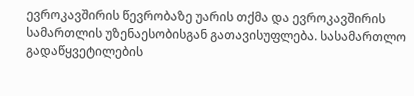ევროკავშირის წევრობაზე უარის თქმა და ევროკავშირის სამართლის უზენაესობისგან გათავისუფლება. სასამართლო გადაწყვეტილების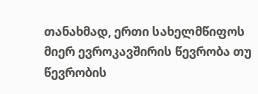თანახმად, ერთი სახელმწიფოს მიერ ევროკავშირის წევრობა თუ წევრობის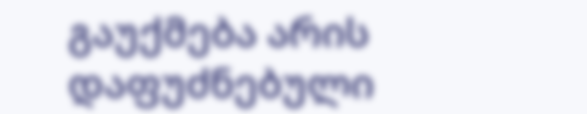გაუქმება არის დაფუძნებული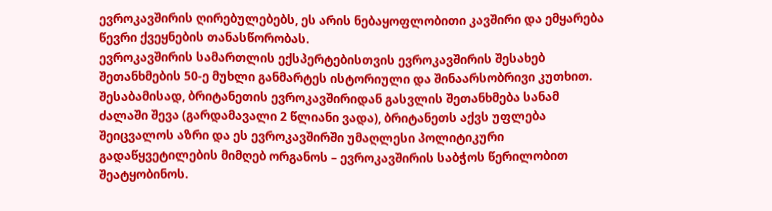ევროკავშირის ღირებულებებს, ეს არის ნებაყოფლობითი კავშირი და ემყარება წევრი ქვეყნების თანასწორობას.
ევროკავშირის სამართლის ექსპერტებისთვის ევროკავშირის შესახებ შეთანხმების 50-ე მუხლი განმარტეს ისტორიული და შინაარსობრივი კუთხით. შესაბამისად, ბრიტანეთის ევროკავშირიდან გასვლის შეთანხმება სანამ ძალაში შევა (გარდამავალი 2 წლიანი ვადა), ბრიტანეთს აქვს უფლება შეიცვალოს აზრი და ეს ევროკავშირში უმაღლესი პოლიტიკური გადაწყვეტილების მიმღებ ორგანოს – ევროკავშირის საბჭოს წერილობით შეატყობინოს.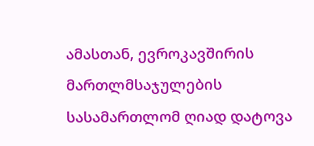ამასთან, ევროკავშირის მართლმსაჯულების სასამართლომ ღიად დატოვა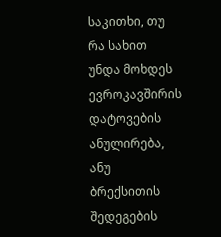საკითხი, თუ რა სახით უნდა მოხდეს ევროკავშირის დატოვების ანულირება, ანუ ბრექსითის შედეგების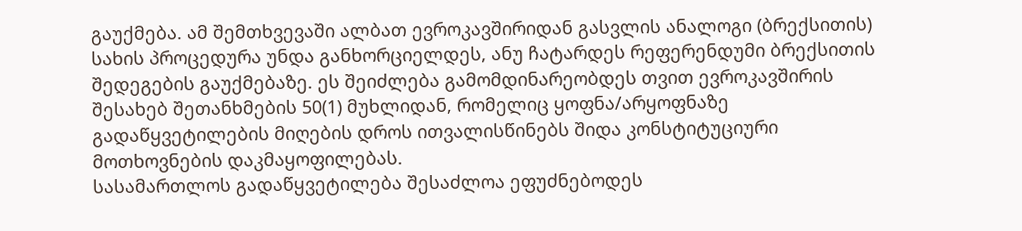გაუქმება. ამ შემთხვევაში ალბათ ევროკავშირიდან გასვლის ანალოგი (ბრექსითის) სახის პროცედურა უნდა განხორციელდეს, ანუ ჩატარდეს რეფერენდუმი ბრექსითის შედეგების გაუქმებაზე. ეს შეიძლება გამომდინარეობდეს თვით ევროკავშირის შესახებ შეთანხმების 50(1) მუხლიდან, რომელიც ყოფნა/არყოფნაზე გადაწყვეტილების მიღების დროს ითვალისწინებს შიდა კონსტიტუციური მოთხოვნების დაკმაყოფილებას.
სასამართლოს გადაწყვეტილება შესაძლოა ეფუძნებოდეს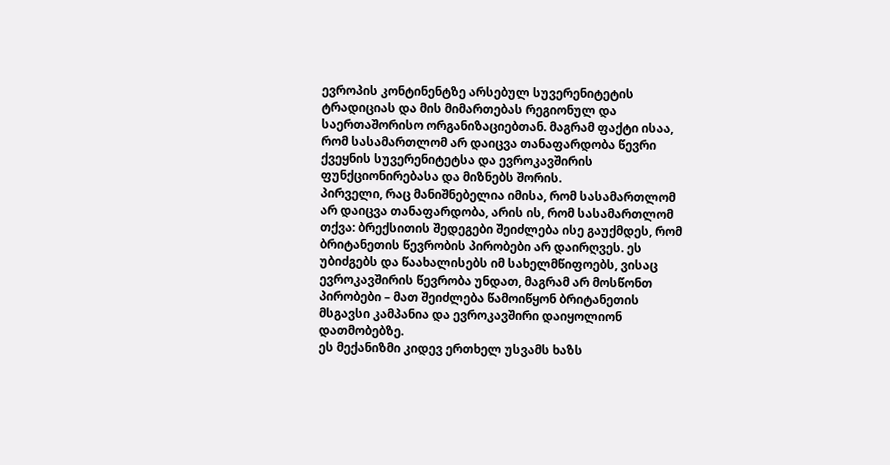ევროპის კონტინენტზე არსებულ სუვერენიტეტის ტრადიციას და მის მიმართებას რეგიონულ და საერთაშორისო ორგანიზაციებთან. მაგრამ ფაქტი ისაა, რომ სასამართლომ არ დაიცვა თანაფარდობა წევრი ქვეყნის სუვერენიტეტსა და ევროკავშირის ფუნქციონირებასა და მიზნებს შორის.
პირველი, რაც მანიშნებელია იმისა, რომ სასამართლომ არ დაიცვა თანაფარდობა, არის ის, რომ სასამართლომ თქვა: ბრექსითის შედეგები შეიძლება ისე გაუქმდეს, რომ ბრიტანეთის წევრობის პირობები არ დაირღვეს. ეს უბიძგებს და წაახალისებს იმ სახელმწიფოებს, ვისაც ევროკავშირის წევრობა უნდათ, მაგრამ არ მოსწონთ პირობები – მათ შეიძლება წამოიწყონ ბრიტანეთის მსგავსი კამპანია და ევროკავშირი დაიყოლიონ დათმობებზე.
ეს მექანიზმი კიდევ ერთხელ უსვამს ხაზს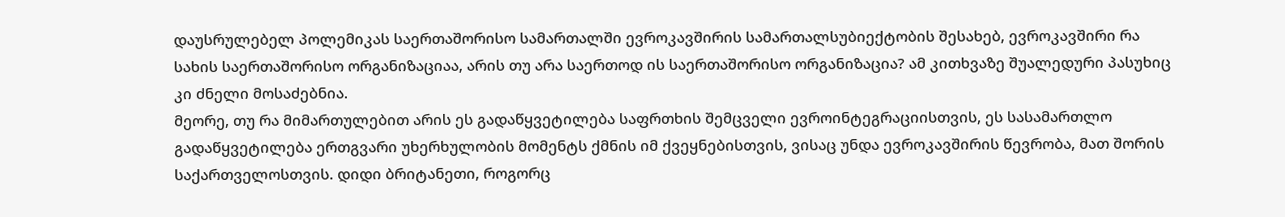დაუსრულებელ პოლემიკას საერთაშორისო სამართალში ევროკავშირის სამართალსუბიექტობის შესახებ, ევროკავშირი რა სახის საერთაშორისო ორგანიზაციაა, არის თუ არა საერთოდ ის საერთაშორისო ორგანიზაცია? ამ კითხვაზე შუალედური პასუხიც კი ძნელი მოსაძებნია.
მეორე, თუ რა მიმართულებით არის ეს გადაწყვეტილება საფრთხის შემცველი ევროინტეგრაციისთვის, ეს სასამართლო გადაწყვეტილება ერთგვარი უხერხულობის მომენტს ქმნის იმ ქვეყნებისთვის, ვისაც უნდა ევროკავშირის წევრობა, მათ შორის საქართველოსთვის. დიდი ბრიტანეთი, როგორც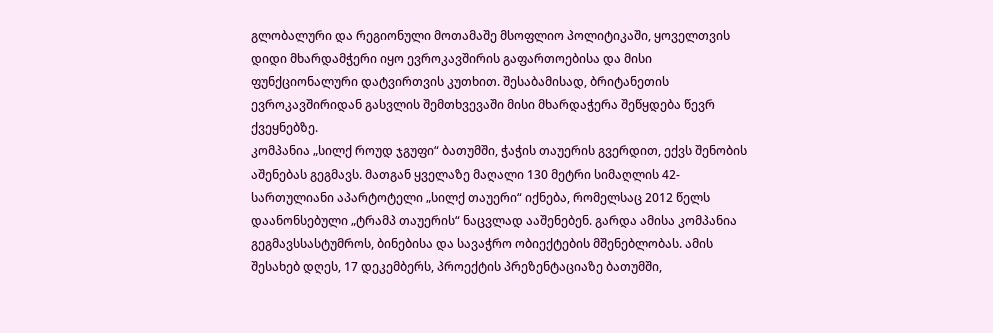გლობალური და რეგიონული მოთამაშე მსოფლიო პოლიტიკაში, ყოველთვის დიდი მხარდამჭერი იყო ევროკავშირის გაფართოებისა და მისი ფუნქციონალური დატვირთვის კუთხით. შესაბამისად, ბრიტანეთის ევროკავშირიდან გასვლის შემთხვევაში მისი მხარდაჭერა შეწყდება წევრ ქვეყნებზე.
კომპანია „სილქ როუდ ჯგუფი“ ბათუმში, ჭაჭის თაუერის გვერდით, ექვს შენობის აშენებას გეგმავს. მათგან ყველაზე მაღალი 130 მეტრი სიმაღლის 42-სართულიანი აპარტოტელი „სილქ თაუერი“ იქნება, რომელსაც 2012 წელს დაანონსებული „ტრამპ თაუერის“ ნაცვლად ააშენებენ. გარდა ამისა კომპანია გეგმავსსასტუმროს, ბინებისა და სავაჭრო ობიექტების მშენებლობას. ამის შესახებ დღეს, 17 დეკემბერს, პროექტის პრეზენტაციაზე ბათუმში,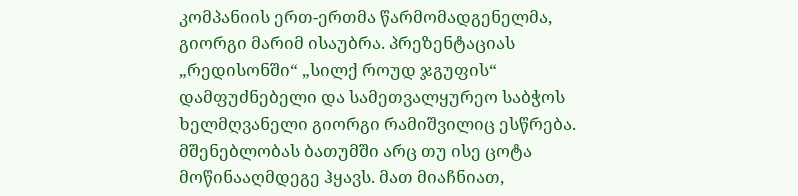კომპანიის ერთ-ერთმა წარმომადგენელმა, გიორგი მარიმ ისაუბრა. პრეზენტაციას „რედისონში“ „სილქ როუდ ჯგუფის“ დამფუძნებელი და სამეთვალყურეო საბჭოს ხელმღვანელი გიორგი რამიშვილიც ესწრება. მშენებლობას ბათუმში არც თუ ისე ცოტა მოწინააღმდეგე ჰყავს. მათ მიაჩნიათ,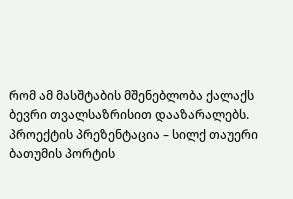რომ ამ მასშტაბის მშენებლობა ქალაქს ბევრი თვალსაზრისით დააზარალებს.
პროექტის პრეზენტაცია – სილქ თაუერი ბათუმის პორტის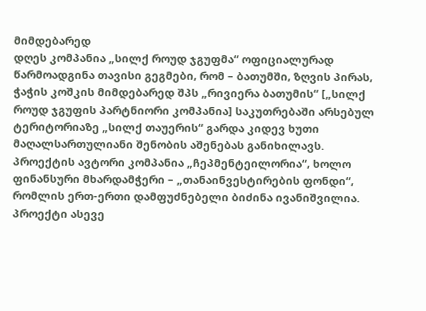მიმდებარედ
დღეს კომპანია „სილქ როუდ ჯგუფმა“ ოფიციალურად წარმოადგინა თავისი გეგმები, რომ – ბათუმში, ზღვის პირას, ჭაჭის კოშკის მიმდებარედ შპს „რივიერა ბათუმის“ [„სილქ როუდ ჯგუფის პარტნიორი კომპანია] საკუთრებაში არსებულ ტერიტორიაზე „სილქ თაუერის“ გარდა კიდევ ხუთი მაღალსართულიანი შენობის აშენებას განიხილავს. პროექტის ავტორი კომპანია „ჩეპმენტეილორია“, ხოლო ფინანსური მხარდამჭერი – „თანაინვესტირების ფონდი“, რომლის ერთ-ერთი დამფუძნებელი ბიძინა ივანიშვილია.
პროექტი ასევე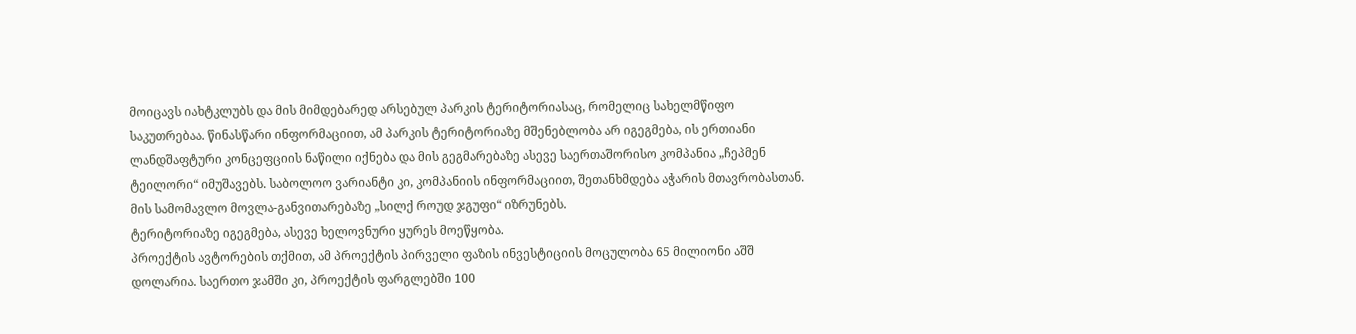მოიცავს იახტკლუბს და მის მიმდებარედ არსებულ პარკის ტერიტორიასაც, რომელიც სახელმწიფო საკუთრებაა. წინასწარი ინფორმაციით, ამ პარკის ტერიტორიაზე მშენებლობა არ იგეგმება, ის ერთიანი ლანდშაფტური კონცეფციის ნაწილი იქნება და მის გეგმარებაზე ასევე საერთაშორისო კომპანია „ჩეპმენ ტეილორი“ იმუშავებს. საბოლოო ვარიანტი კი, კომპანიის ინფორმაციით, შეთანხმდება აჭარის მთავრობასთან. მის სამომავლო მოვლა-განვითარებაზე „სილქ როუდ ჯგუფი“ იზრუნებს.
ტერიტორიაზე იგეგმება, ასევე ხელოვნური ყურეს მოეწყობა.
პროექტის ავტორების თქმით, ამ პროექტის პირველი ფაზის ინვესტიციის მოცულობა 65 მილიონი აშშ დოლარია. საერთო ჯამში კი, პროექტის ფარგლებში 100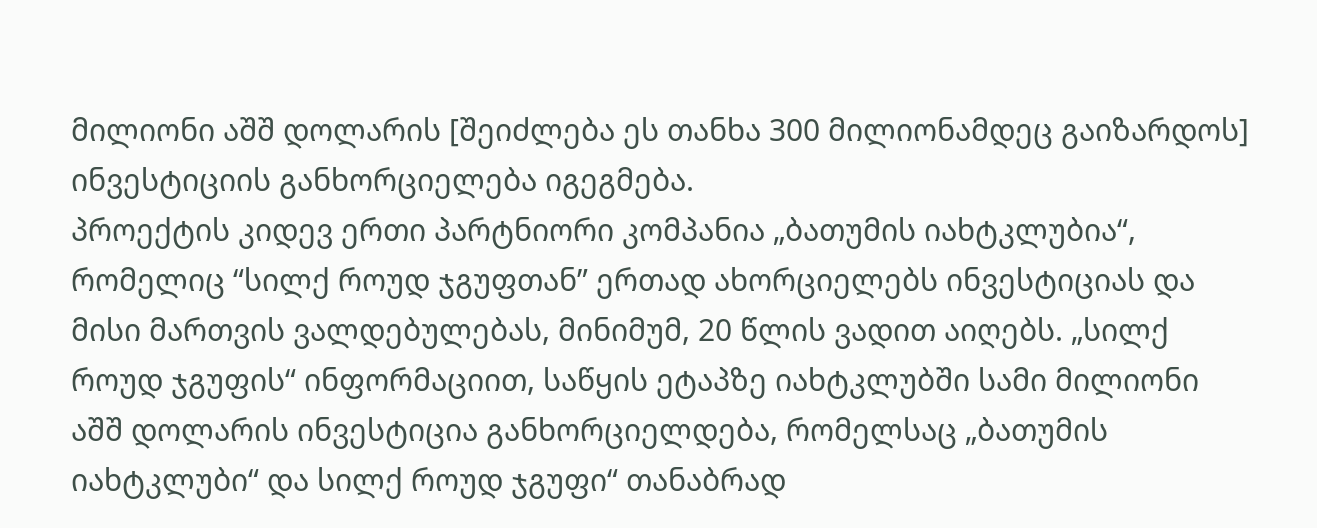მილიონი აშშ დოლარის [შეიძლება ეს თანხა 300 მილიონამდეც გაიზარდოს] ინვესტიციის განხორციელება იგეგმება.
პროექტის კიდევ ერთი პარტნიორი კომპანია „ბათუმის იახტკლუბია“, რომელიც “სილქ როუდ ჯგუფთან” ერთად ახორციელებს ინვესტიციას და მისი მართვის ვალდებულებას, მინიმუმ, 20 წლის ვადით აიღებს. „სილქ როუდ ჯგუფის“ ინფორმაციით, საწყის ეტაპზე იახტკლუბში სამი მილიონი აშშ დოლარის ინვესტიცია განხორციელდება, რომელსაც „ბათუმის იახტკლუბი“ და სილქ როუდ ჯგუფი“ თანაბრად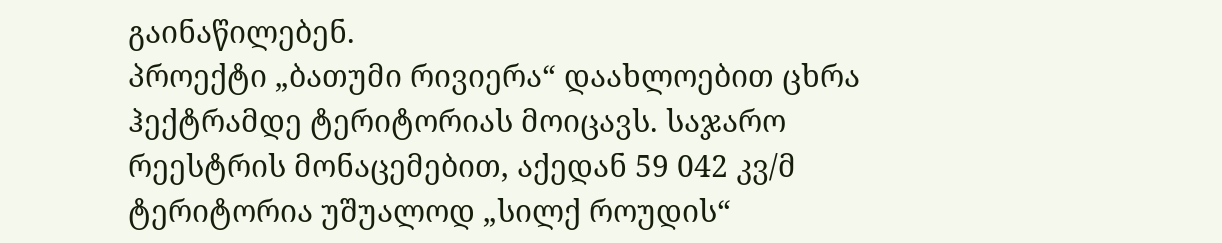გაინაწილებენ.
პროექტი „ბათუმი რივიერა“ დაახლოებით ცხრა ჰექტრამდე ტერიტორიას მოიცავს. საჯარო რეესტრის მონაცემებით, აქედან 59 042 კვ/მ ტერიტორია უშუალოდ „სილქ როუდის“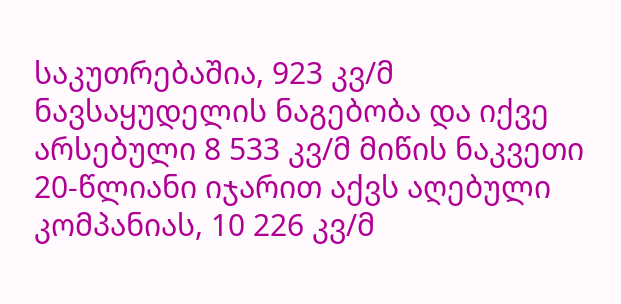საკუთრებაშია, 923 კვ/მ ნავსაყუდელის ნაგებობა და იქვე არსებული 8 533 კვ/მ მიწის ნაკვეთი 20-წლიანი იჯარით აქვს აღებული კომპანიას, 10 226 კვ/მ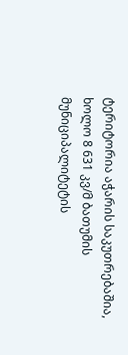ტერიტორია აჭარის საკუთრებაშია, ხოლო 8 631 კვ/მ ბათუმის მუნიციპალიტეტის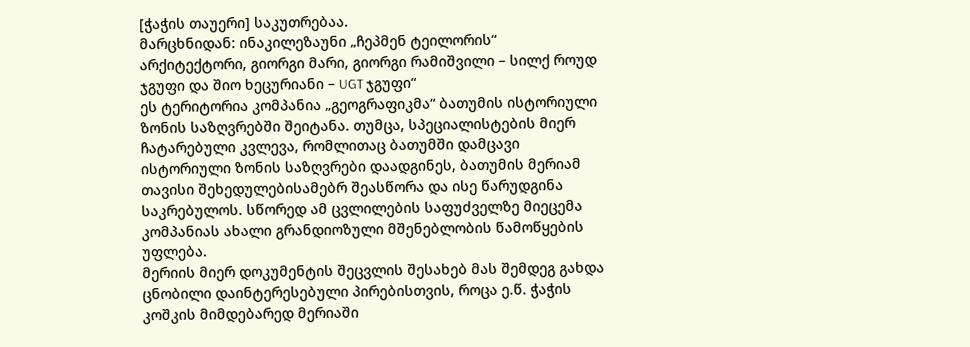[ჭაჭის თაუერი] საკუთრებაა.
მარცხნიდან: ინაკილეზაუნი „ჩეპმენ ტეილორის“ არქიტექტორი, გიორგი მარი, გიორგი რამიშვილი – სილქ როუდ ჯგუფი და შიო ხეცურიანი – UGT ჯგუფი“
ეს ტერიტორია კომპანია „გეოგრაფიკმა“ ბათუმის ისტორიული ზონის საზღვრებში შეიტანა. თუმცა, სპეციალისტების მიერ ჩატარებული კვლევა, რომლითაც ბათუმში დამცავი ისტორიული ზონის საზღვრები დაადგინეს, ბათუმის მერიამ თავისი შეხედულებისამებრ შეასწორა და ისე წარუდგინა საკრებულოს. სწორედ ამ ცვლილების საფუძველზე მიეცემა კომპანიას ახალი გრანდიოზული მშენებლობის წამოწყების უფლება.
მერიის მიერ დოკუმენტის შეცვლის შესახებ მას შემდეგ გახდა ცნობილი დაინტერესებული პირებისთვის, როცა ე.წ. ჭაჭის კოშკის მიმდებარედ მერიაში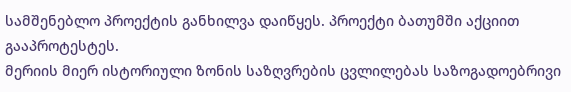სამშენებლო პროექტის განხილვა დაიწყეს. პროექტი ბათუმში აქციით გააპროტესტეს.
მერიის მიერ ისტორიული ზონის საზღვრების ცვლილებას საზოგადოებრივი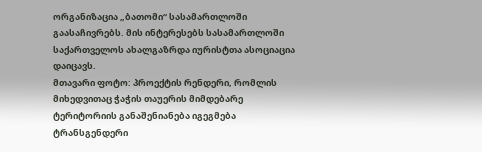ორგანიზაცია „ბათომი“ სასამართლოში გაასაჩივრებს. მის ინტერესებს სასამართლოში საქართველოს ახალგაზრდა იურისტთა ასოციაცია დაიცავს.
მთავარი ფოტო: პროექტის რენდერი, რომლის მიხედვითაც ჭაჭის თაუერის მიმდებარე ტერიტორიის განაშენიანება იგეგმება
ტრანსგენდერი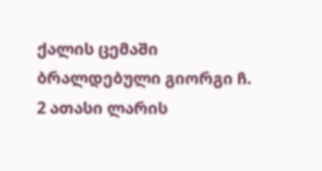ქალის ცემაში ბრალდებული გიორგი ჩ. 2 ათასი ლარის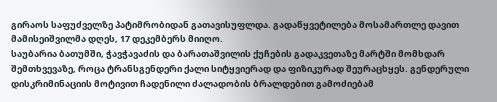გირაოს საფუძველზე პატიმრობიდან გათავისუფლდა. გადაწყვეტილება მოსამართლე დავით მამისეიშვილმა დღეს, 17 დეკემბერს მიიღო.
საუბარია ბათუმში, ჭავჭავაძის და ბარათაშვილის ქუჩების გადაკვეთაზე მარტში მომხდარ შემთხვევაზე, როცა ტრანსგენდერი ქალი სიტყვიერად და ფიზიკურად შეურაცხყეს. გენდერული დისკრიმინაციის მოტივით ჩადენილი ძალადობის ბრალდებით გამოძიებამ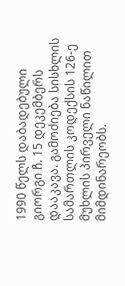1990 წელს დაბადებული გიორგი ჩ. 15 დეკემბერს დააკავა. გამოძიება სისხლის სამართლის კოდექსის 126-ე მუხლის პირველი ნაწილით მიმდინარეობს.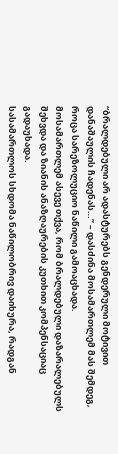“ბრალდებული არ ადასტურებს გენდერული მოტივით დანაშაულის ჩადენას…” – დასძინა მოსამართლემ მას შემდეგ, როცა სარეზოლუციო ნაწილი გამოაცხადა.
მოსამართლემ ასევე თქვა, რომ ბრალდებული დაზარალებულს შეხვდა და ზიანის ანაზღაურების კუთხით კომპენსაციაც გადაუხადა.
სასამართლოს სხდომა ნაწილობრივ დაიხურა, რადგან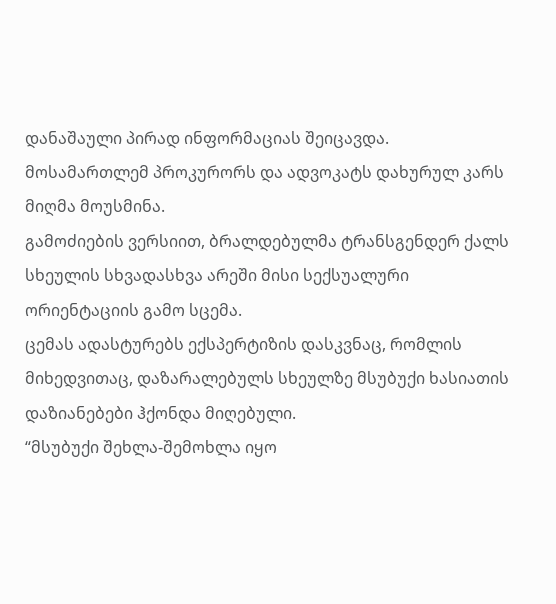დანაშაული პირად ინფორმაციას შეიცავდა. მოსამართლემ პროკურორს და ადვოკატს დახურულ კარს მიღმა მოუსმინა.
გამოძიების ვერსიით, ბრალდებულმა ტრანსგენდერ ქალს სხეულის სხვადასხვა არეში მისი სექსუალური ორიენტაციის გამო სცემა.
ცემას ადასტურებს ექსპერტიზის დასკვნაც, რომლის მიხედვითაც, დაზარალებულს სხეულზე მსუბუქი ხასიათის დაზიანებები ჰქონდა მიღებული.
“მსუბუქი შეხლა-შემოხლა იყო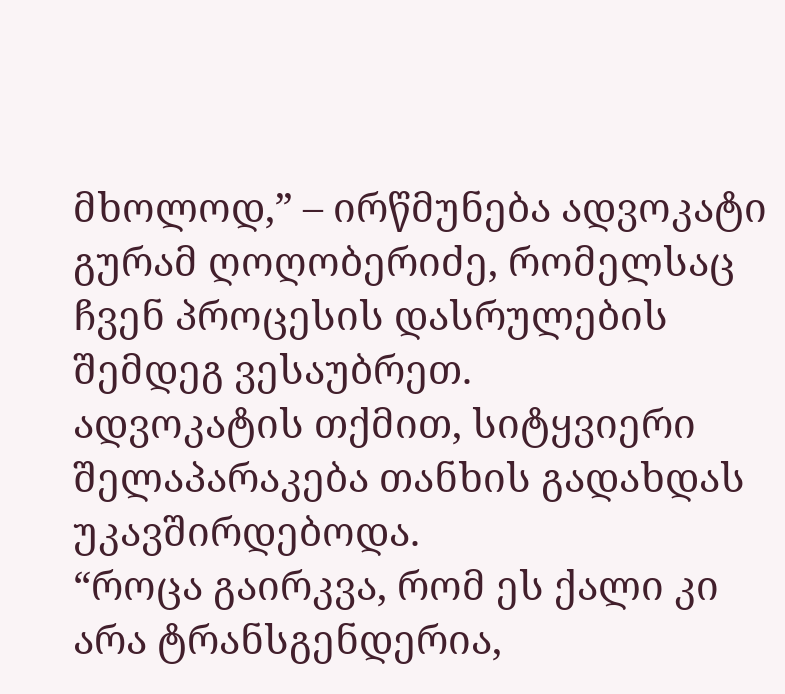მხოლოდ,” – ირწმუნება ადვოკატი გურამ ღოღობერიძე, რომელსაც ჩვენ პროცესის დასრულების შემდეგ ვესაუბრეთ.
ადვოკატის თქმით, სიტყვიერი შელაპარაკება თანხის გადახდას უკავშირდებოდა.
“როცა გაირკვა, რომ ეს ქალი კი არა ტრანსგენდერია,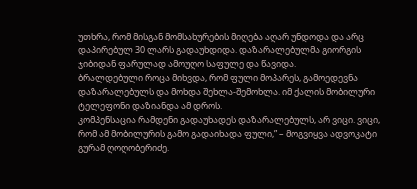უთხრა, რომ მისგან მომსახურების მიღება აღარ უნდოდა და არც დაპირებულ 30 ლარს გადაუხდიდა. დაზარალებულმა გიორგის ჯიბიდან ფარულად ამოუღო საფულე და წავიდა.
ბრალდებული როცა მიხვდა, რომ ფული მოპარეს, გამოედევნა დაზარალებულს და მოხდა შეხლა-შემოხლა. იმ ქალის მობილური ტელეფონი დაზიანდა ამ დროს.
კომპენსაცია რამდენი გადაუხადეს დაზარალებულს, არ ვიცი. ვიცი, რომ ამ მობილურის გამო გადაიხადა ფული,” – მოგვიყვა ადვოკატი გურამ ღოღობერიძე.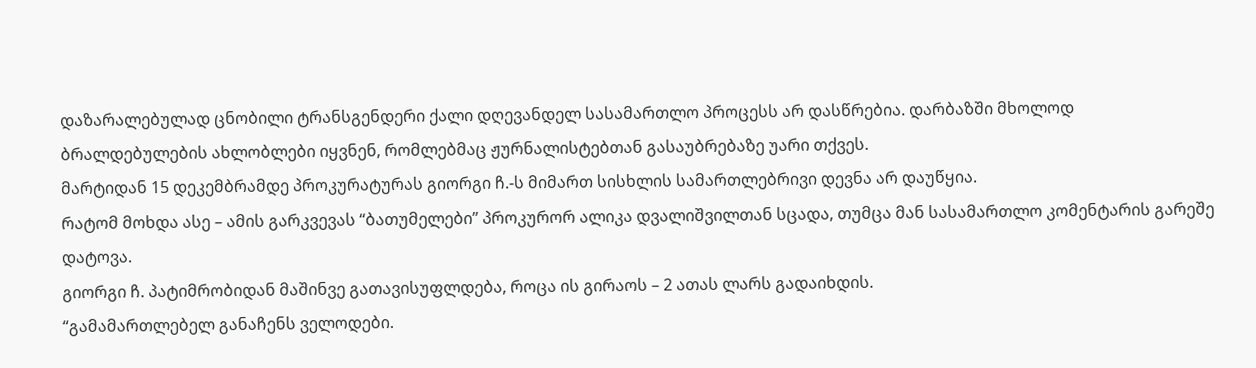დაზარალებულად ცნობილი ტრანსგენდერი ქალი დღევანდელ სასამართლო პროცესს არ დასწრებია. დარბაზში მხოლოდ ბრალდებულების ახლობლები იყვნენ, რომლებმაც ჟურნალისტებთან გასაუბრებაზე უარი თქვეს.
მარტიდან 15 დეკემბრამდე პროკურატურას გიორგი ჩ.-ს მიმართ სისხლის სამართლებრივი დევნა არ დაუწყია.
რატომ მოხდა ასე – ამის გარკვევას “ბათუმელები” პროკურორ ალიკა დვალიშვილთან სცადა, თუმცა მან სასამართლო კომენტარის გარეშე დატოვა.
გიორგი ჩ. პატიმრობიდან მაშინვე გათავისუფლდება, როცა ის გირაოს – 2 ათას ლარს გადაიხდის.
“გამამართლებელ განაჩენს ველოდები.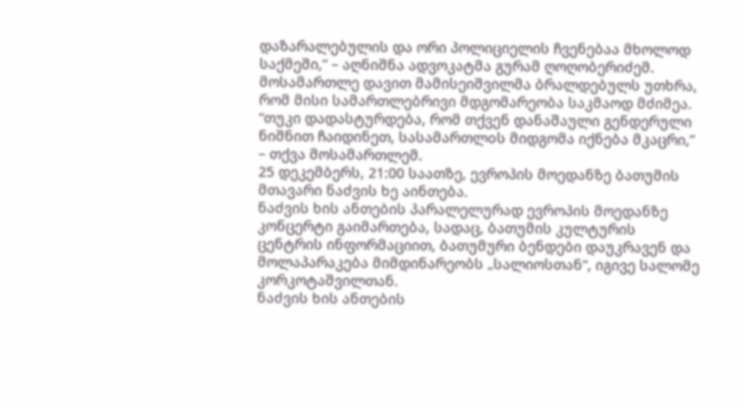დაზარალებულის და ორი პოლიციელის ჩვენებაა მხოლოდ საქმეში,” – აღნიშნა ადვოკატმა გურამ ღოღობერიძემ.
მოსამართლე დავით მამისეიშვილმა ბრალდებულს უთხრა, რომ მისი სამართლებრივი მდგომარეობა საკმაოდ მძიმეა.
“თუკი დადასტურდება, რომ თქვენ დანაშაული გენდერული ნიშნით ჩაიდინეთ, სასამართლoს მიდგომა იქნება მკაცრი,” – თქვა მოსამართლემ.
25 დეკემბერს, 21:00 საათზე, ევროპის მოედანზე ბათუმის მთავარი ნაძვის ხე აინთება.
ნაძვის ხის ანთების პარალელურად ევროპის მოედანზე კონცერტი გაიმართება, სადაც, ბათუმის კულტურის ცენტრის ინფორმაციით, ბათუმური ბენდები დაუკრავენ და მოლაპარაკება მიმდინარეობს „სალიოსთან“, იგივე სალომე კორკოტაშვილთან.
ნაძვის ხის ანთების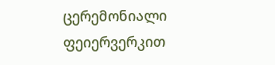ცერემონიალი ფეიერვერკით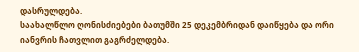დასრულდება.
საახალწლო ღონისძიებები ბათუმში 25 დეკემბრიდან დაიწყება და ორი იანვრის ჩათვლით გაგრძელდება.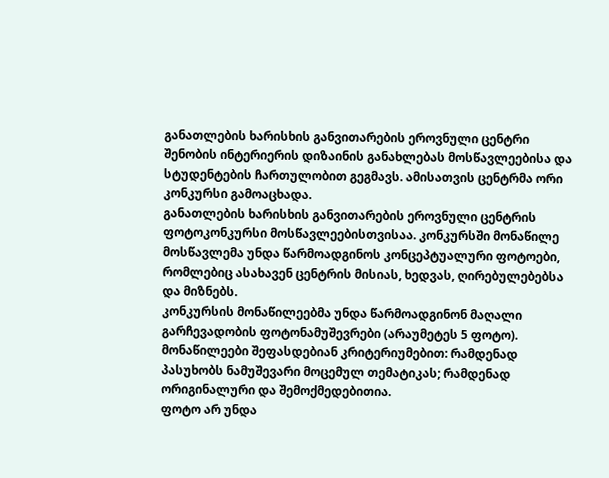განათლების ხარისხის განვითარების ეროვნული ცენტრი შენობის ინტერიერის დიზაინის განახლებას მოსწავლეებისა და სტუდენტების ჩართულობით გეგმავს. ამისათვის ცენტრმა ორი კონკურსი გამოაცხადა.
განათლების ხარისხის განვითარების ეროვნული ცენტრის ფოტოკონკურსი მოსწავლეებისთვისაა. კონკურსში მონაწილე მოსწავლემა უნდა წარმოადგინოს კონცეპტუალური ფოტოები, რომლებიც ასახავენ ცენტრის მისიას, ხედვას, ღირებულებებსა და მიზნებს.
კონკურსის მონაწილეებმა უნდა წარმოადგინონ მაღალი გარჩევადობის ფოტონამუშევრები (არაუმეტეს 5 ფოტო). მონაწილეები შეფასდებიან კრიტერიუმებით: რამდენად პასუხობს ნამუშევარი მოცემულ თემატიკას; რამდენად ორიგინალური და შემოქმედებითია.
ფოტო არ უნდა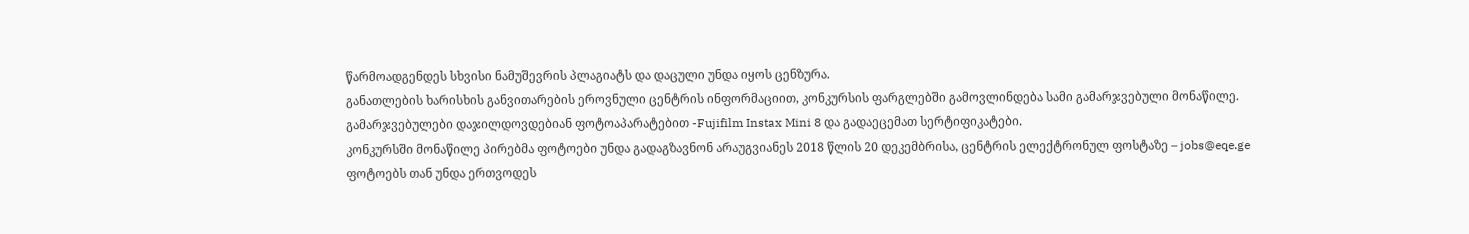წარმოადგენდეს სხვისი ნამუშევრის პლაგიატს და დაცული უნდა იყოს ცენზურა.
განათლების ხარისხის განვითარების ეროვნული ცენტრის ინფორმაციით, კონკურსის ფარგლებში გამოვლინდება სამი გამარჯვებული მონაწილე. გამარჯვებულები დაჯილდოვდებიან ფოტოაპარატებით -Fujifilm Instax Mini 8 და გადაეცემათ სერტიფიკატები.
კონკურსში მონაწილე პირებმა ფოტოები უნდა გადაგზავნონ არაუგვიანეს 2018 წლის 20 დეკემბრისა, ცენტრის ელექტრონულ ფოსტაზე – jobs@eqe.ge
ფოტოებს თან უნდა ერთვოდეს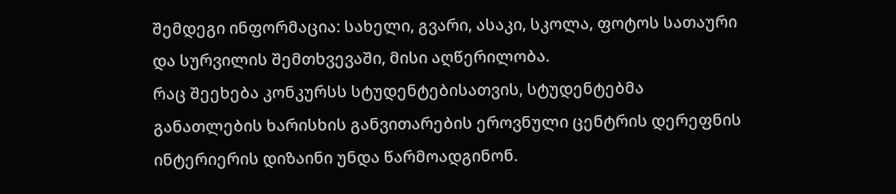შემდეგი ინფორმაცია: სახელი, გვარი, ასაკი, სკოლა, ფოტოს სათაური და სურვილის შემთხვევაში, მისი აღწერილობა.
რაც შეეხება კონკურსს სტუდენტებისათვის, სტუდენტებმა განათლების ხარისხის განვითარების ეროვნული ცენტრის დერეფნის ინტერიერის დიზაინი უნდა წარმოადგინონ.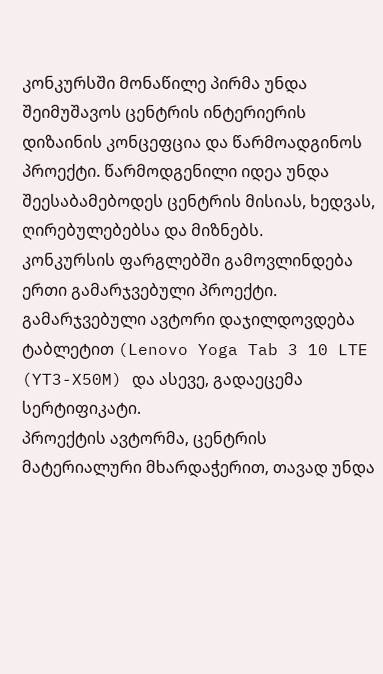კონკურსში მონაწილე პირმა უნდა შეიმუშავოს ცენტრის ინტერიერის დიზაინის კონცეფცია და წარმოადგინოს პროექტი. წარმოდგენილი იდეა უნდა შეესაბამებოდეს ცენტრის მისიას, ხედვას, ღირებულებებსა და მიზნებს.
კონკურსის ფარგლებში გამოვლინდება ერთი გამარჯვებული პროექტი. გამარჯვებული ავტორი დაჯილდოვდება ტაბლეტით (Lenovo Yoga Tab 3 10 LTE (YT3-X50M) და ასევე, გადაეცემა სერტიფიკატი.
პროექტის ავტორმა, ცენტრის მატერიალური მხარდაჭერით, თავად უნდა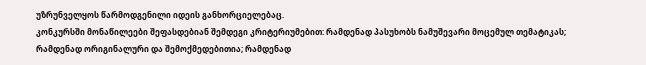უზრუნველყოს წარმოდგენილი იდეის განხორციელებაც.
კონკურსში მონაწილეები შეფასდებიან შემდეგი კრიტერიუმებით: რამდენად პასუხობს ნამუშევარი მოცემულ თემატიკას; რამდენად ორიგინალური და შემოქმედებითია; რამდენად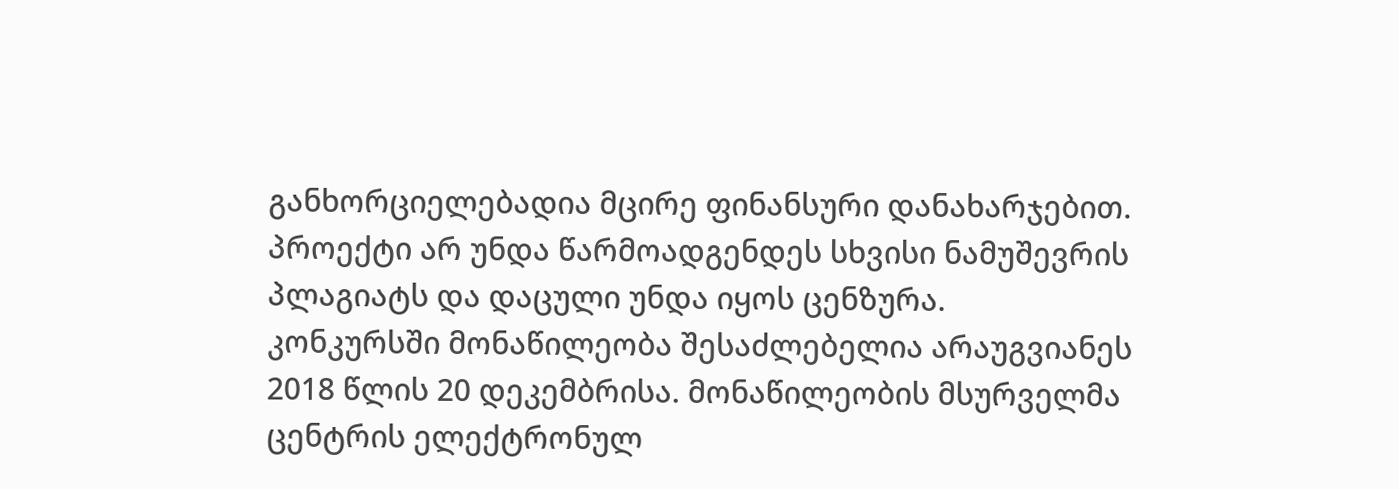განხორციელებადია მცირე ფინანსური დანახარჯებით. პროექტი არ უნდა წარმოადგენდეს სხვისი ნამუშევრის პლაგიატს და დაცული უნდა იყოს ცენზურა.
კონკურსში მონაწილეობა შესაძლებელია არაუგვიანეს 2018 წლის 20 დეკემბრისა. მონაწილეობის მსურველმა ცენტრის ელექტრონულ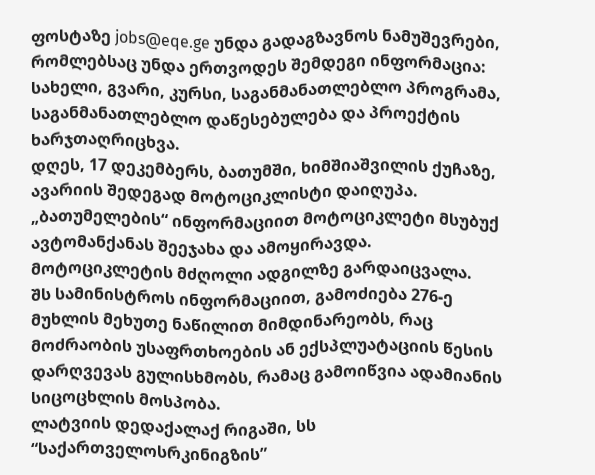ფოსტაზე jobs@eqe.ge უნდა გადაგზავნოს ნამუშევრები, რომლებსაც უნდა ერთვოდეს შემდეგი ინფორმაცია: სახელი, გვარი, კურსი, საგანმანათლებლო პროგრამა, საგანმანათლებლო დაწესებულება და პროექტის ხარჯთაღრიცხვა.
დღეს, 17 დეკემბერს, ბათუმში, ხიმშიაშვილის ქუჩაზე, ავარიის შედეგად მოტოციკლისტი დაიღუპა.
„ბათუმელების“ ინფორმაციით მოტოციკლეტი მსუბუქ ავტომანქანას შეეჯახა და ამოყირავდა. მოტოციკლეტის მძღოლი ადგილზე გარდაიცვალა.
შს სამინისტროს ინფორმაციით, გამოძიება 276-ე მუხლის მეხუთე ნაწილით მიმდინარეობს, რაც მოძრაობის უსაფრთხოების ან ექსპლუატაციის წესის დარღვევას გულისხმობს, რამაც გამოიწვია ადამიანის სიცოცხლის მოსპობა.
ლატვიის დედაქალაქ რიგაში, სს “საქართველოსრკინიგზის”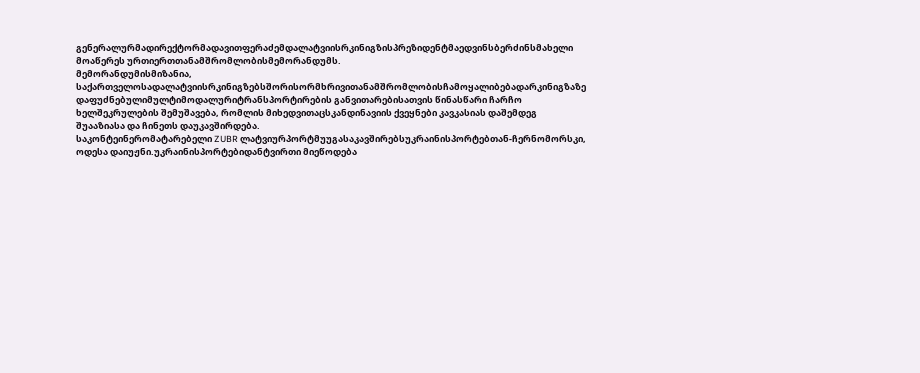გენერალურმადირექტორმადავითფერაძემდალატვიისრკინიგზისპრეზიდენტმაედვინსბერძინსმახელი მოაწერეს ურთიერთთანამშრომლობისმემორანდუმს.
მემორანდუმისმიზანია, საქართველოსადალატვიისრკინიგზებსშორისორმხრივითანამშრომლობისჩამოყალიბებადარკინიგზაზე დაფუძნებულიმულტიმოდალურიტრანსპორტირების განვითარებისათვის წინასწარი ჩარჩო ხელშეკრულების შემუშავება, რომლის მიხედვითაცსკანდინავიის ქვეყნები კავკასიას დაშემდეგ შუააზიასა და ჩინეთს დაუკავშირდება.
საკონტეინერომატარებელი ZUBR ლატვიურპორტმუუგასაკავშირებსუკრაინისპორტებთან-ჩერნომორსკი, ოდესა დაიუჟნი.უკრაინისპორტებიდანტვირთი მიეწოდება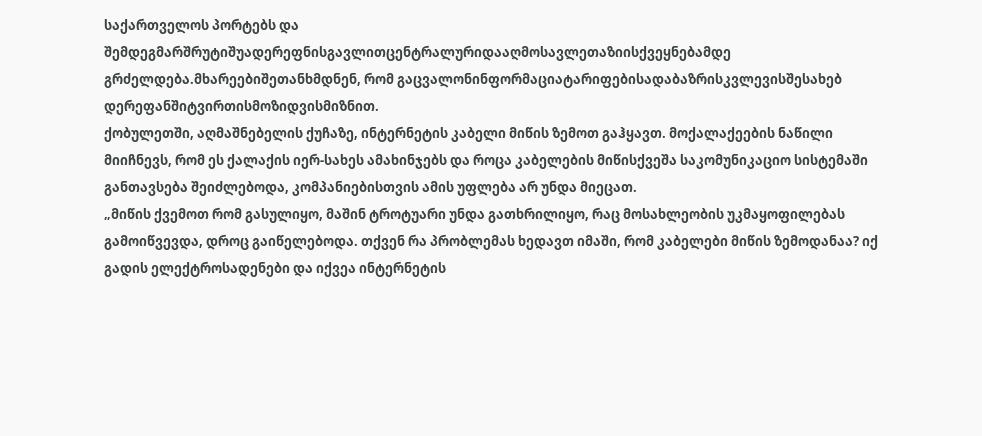საქართველოს პორტებს და შემდეგმარშრუტიშუადერეფნისგავლითცენტრალურიდააღმოსავლეთაზიისქვეყნებამდე გრძელდება.მხარეებიშეთანხმდნენ, რომ გაცვალონინფორმაციატარიფებისადაბაზრისკვლევისშესახებ დერეფანშიტვირთისმოზიდვისმიზნით.
ქობულეთში, აღმაშნებელის ქუჩაზე, ინტერნეტის კაბელი მიწის ზემოთ გაჰყავთ. მოქალაქეების ნაწილი მიიჩნევს, რომ ეს ქალაქის იერ-სახეს ამახინჯებს და როცა კაბელების მიწისქვეშა საკომუნიკაციო სისტემაში განთავსება შეიძლებოდა, კომპანიებისთვის ამის უფლება არ უნდა მიეცათ.
„მიწის ქვემოთ რომ გასულიყო, მაშინ ტროტუარი უნდა გათხრილიყო, რაც მოსახლეობის უკმაყოფილებას გამოიწვევდა, დროც გაიწელებოდა. თქვენ რა პრობლემას ხედავთ იმაში, რომ კაბელები მიწის ზემოდანაა? იქ გადის ელექტროსადენები და იქვეა ინტერნეტის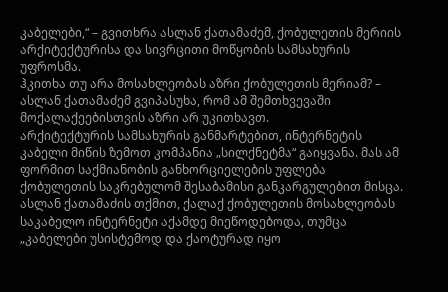კაბელები,“ – გვითხრა ასლან ქათამაძემ, ქობულეთის მერიის არქიტექტურისა და სივრცითი მოწყობის სამსახურის უფროსმა.
ჰკითხა თუ არა მოსახლეობას აზრი ქობულეთის მერიამ? – ასლან ქათამაძემ გვიპასუხა, რომ ამ შემთხვევაში მოქალაქეებისთვის აზრი არ უკითხავთ.
არქიტექტურის სამსახურის განმარტებით, ინტერნეტის კაბელი მიწის ზემოთ კომპანია „სილქნეტმა“ გაიყვანა. მას ამ ფორმით საქმიანობის განხორციელების უფლება ქობულეთის საკრებულომ შესაბამისი განკარგულებით მისცა.
ასლან ქათამაძის თქმით, ქალაქ ქობულეთის მოსახლეობას საკაბელო ინტერნეტი აქამდე მიეწოდებოდა, თუმცა „კაბელები უსისტემოდ და ქაოტურად იყო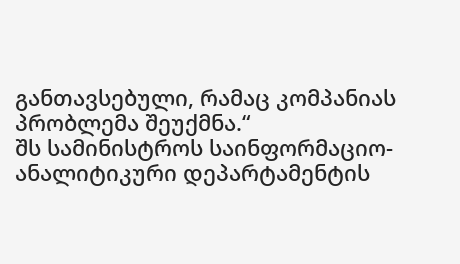განთავსებული, რამაც კომპანიას პრობლემა შეუქმნა.“
შს სამინისტროს საინფორმაციო-ანალიტიკური დეპარტამენტის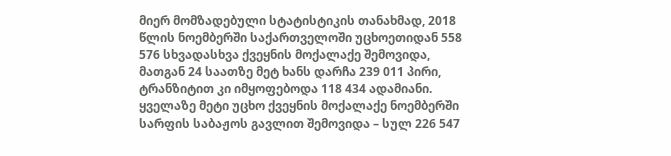მიერ მომზადებული სტატისტიკის თანახმად, 2018 წლის ნოემბერში საქართველოში უცხოეთიდან 558 576 სხვადასხვა ქვეყნის მოქალაქე შემოვიდა, მათგან 24 საათზე მეტ ხანს დარჩა 239 011 პირი, ტრანზიტით კი იმყოფებოდა 118 434 ადამიანი.
ყველაზე მეტი უცხო ქვეყნის მოქალაქე ნოემბერში სარფის საბაჟოს გავლით შემოვიდა – სულ 226 547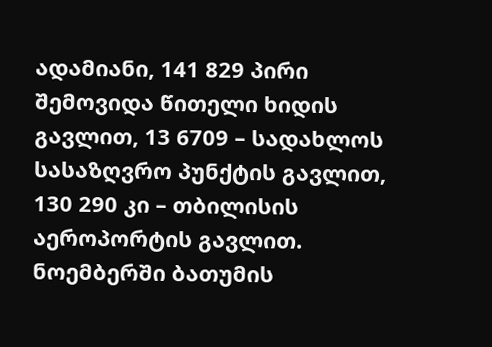ადამიანი, 141 829 პირი შემოვიდა წითელი ხიდის გავლით, 13 6709 – სადახლოს სასაზღვრო პუნქტის გავლით, 130 290 კი – თბილისის აეროპორტის გავლით. ნოემბერში ბათუმის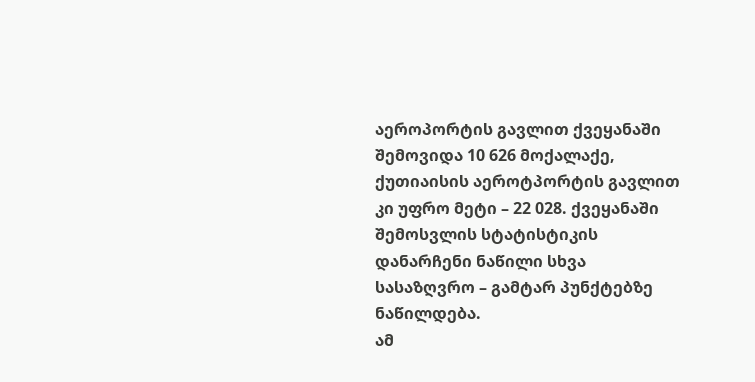აეროპორტის გავლით ქვეყანაში შემოვიდა 10 626 მოქალაქე, ქუთიაისის აეროტპორტის გავლით კი უფრო მეტი – 22 028. ქვეყანაში შემოსვლის სტატისტიკის დანარჩენი ნაწილი სხვა სასაზღვრო – გამტარ პუნქტებზე ნაწილდება.
ამ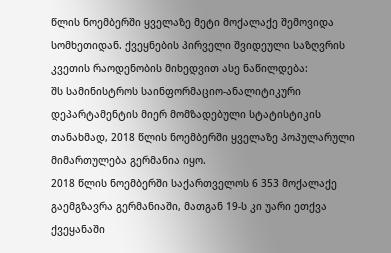წლის ნოემბერში ყველაზე მეტი მოქალაქე შემოვიდა სომხეთიდან. ქვეყნების პირველი შვიდეული საზღვრის კვეთის რაოდენობის მიხედვით ასე ნაწილდება:
შს სამინისტროს საინფორმაციო-ანალიტიკური დეპარტამენტის მიერ მომზადებული სტატისტიკის თანახმად, 2018 წლის ნოემბერში ყველაზე პოპულარული მიმართულება გერმანია იყო.
2018 წლის ნოემბერში საქართველოს 6 353 მოქალაქე გაემგზავრა გერმანიაში, მათგან 19-ს კი უარი ეთქვა ქვეყანაში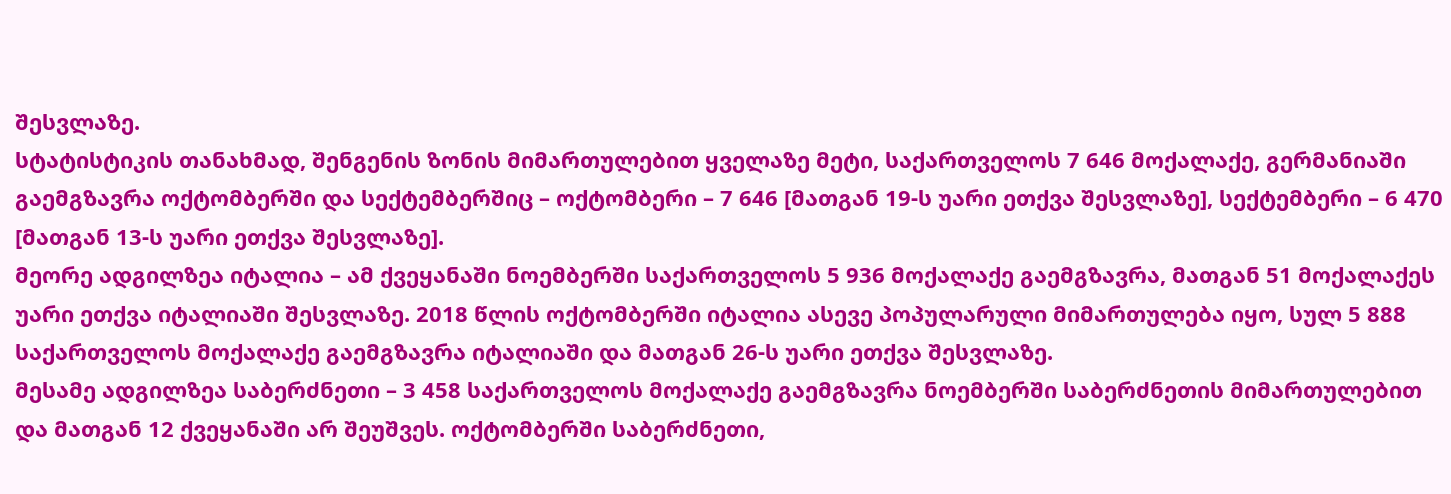შესვლაზე.
სტატისტიკის თანახმად, შენგენის ზონის მიმართულებით ყველაზე მეტი, საქართველოს 7 646 მოქალაქე, გერმანიაში გაემგზავრა ოქტომბერში და სექტემბერშიც – ოქტომბერი – 7 646 [მათგან 19-ს უარი ეთქვა შესვლაზე], სექტემბერი – 6 470 [მათგან 13-ს უარი ეთქვა შესვლაზე].
მეორე ადგილზეა იტალია – ამ ქვეყანაში ნოემბერში საქართველოს 5 936 მოქალაქე გაემგზავრა, მათგან 51 მოქალაქეს უარი ეთქვა იტალიაში შესვლაზე. 2018 წლის ოქტომბერში იტალია ასევე პოპულარული მიმართულება იყო, სულ 5 888 საქართველოს მოქალაქე გაემგზავრა იტალიაში და მათგან 26-ს უარი ეთქვა შესვლაზე.
მესამე ადგილზეა საბერძნეთი – 3 458 საქართველოს მოქალაქე გაემგზავრა ნოემბერში საბერძნეთის მიმართულებით და მათგან 12 ქვეყანაში არ შეუშვეს. ოქტომბერში საბერძნეთი,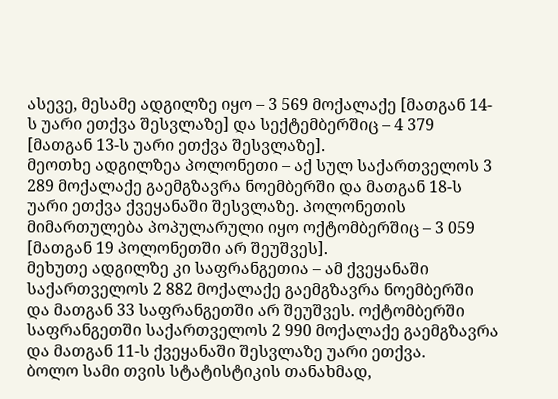ასევე, მესამე ადგილზე იყო – 3 569 მოქალაქე [მათგან 14-ს უარი ეთქვა შესვლაზე] და სექტემბერშიც – 4 379 [მათგან 13-ს უარი ეთქვა შესვლაზე].
მეოთხე ადგილზეა პოლონეთი – აქ სულ საქართველოს 3 289 მოქალაქე გაემგზავრა ნოემბერში და მათგან 18-ს უარი ეთქვა ქვეყანაში შესვლაზე. პოლონეთის მიმართულება პოპულარული იყო ოქტომბერშიც – 3 059 [მათგან 19 პოლონეთში არ შეუშვეს].
მეხუთე ადგილზე კი საფრანგეთია – ამ ქვეყანაში საქართველოს 2 882 მოქალაქე გაემგზავრა ნოემბერში და მათგან 33 საფრანგეთში არ შეუშვეს. ოქტომბერში საფრანგეთში საქართველოს 2 990 მოქალაქე გაემგზავრა და მათგან 11-ს ქვეყანაში შესვლაზე უარი ეთქვა.
ბოლო სამი თვის სტატისტიკის თანახმად,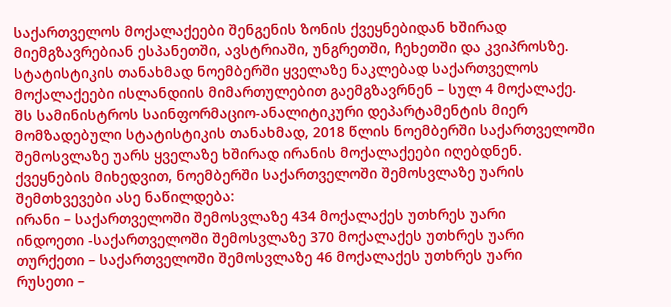საქართველოს მოქალაქეები შენგენის ზონის ქვეყნებიდან ხშირად მიემგზავრებიან ესპანეთში, ავსტრიაში, უნგრეთში, ჩეხეთში და კვიპროსზე.
სტატისტიკის თანახმად ნოემბერში ყველაზე ნაკლებად საქართველოს მოქალაქეები ისლანდიის მიმართულებით გაემგზავრნენ – სულ 4 მოქალაქე.
შს სამინისტროს საინფორმაციო-ანალიტიკური დეპარტამენტის მიერ მომზადებული სტატისტიკის თანახმად, 2018 წლის ნოემბერში საქართველოში შემოსვლაზე უარს ყველაზე ხშირად ირანის მოქალაქეები იღებდნენ.
ქვეყნების მიხედვით, ნოემბერში საქართველოში შემოსვლაზე უარის შემთხვევები ასე ნაწილდება:
ირანი – საქართველოში შემოსვლაზე 434 მოქალაქეს უთხრეს უარი
ინდოეთი -საქართველოში შემოსვლაზე 370 მოქალაქეს უთხრეს უარი
თურქეთი – საქართველოში შემოსვლაზე 46 მოქალაქეს უთხრეს უარი
რუსეთი –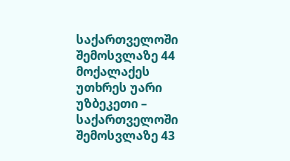საქართველოში შემოსვლაზე 44 მოქალაქეს უთხრეს უარი
უზბეკეთი – საქართველოში შემოსვლაზე 43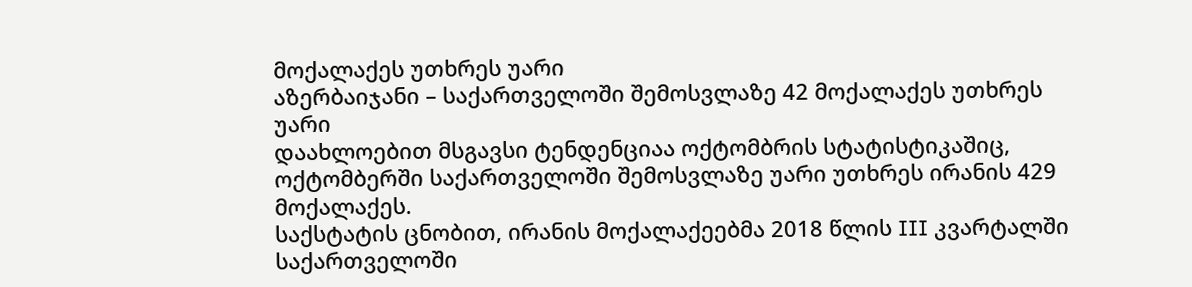მოქალაქეს უთხრეს უარი
აზერბაიჯანი – საქართველოში შემოსვლაზე 42 მოქალაქეს უთხრეს უარი
დაახლოებით მსგავსი ტენდენციაა ოქტომბრის სტატისტიკაშიც, ოქტომბერში საქართველოში შემოსვლაზე უარი უთხრეს ირანის 429 მოქალაქეს.
საქსტატის ცნობით, ირანის მოქალაქეებმა 2018 წლის III კვარტალში საქართველოში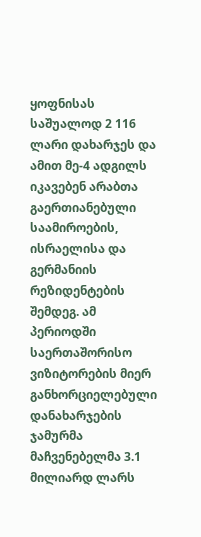ყოფნისას საშუალოდ 2 116 ლარი დახარჯეს და ამით მე-4 ადგილს იკავებენ არაბთა გაერთიანებული საამიროების, ისრაელისა და გერმანიის რეზიდენტების შემდეგ. ამ პერიოდში საერთაშორისო ვიზიტორების მიერ განხორციელებული დანახარჯების ჯამურმა მაჩვენებელმა 3.1 მილიარდ ლარს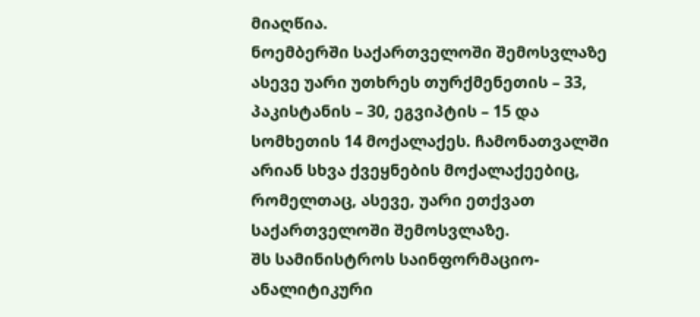მიაღწია.
ნოემბერში საქართველოში შემოსვლაზე ასევე უარი უთხრეს თურქმენეთის – 33, პაკისტანის – 30, ეგვიპტის – 15 და სომხეთის 14 მოქალაქეს. ჩამონათვალში არიან სხვა ქვეყნების მოქალაქეებიც, რომელთაც, ასევე, უარი ეთქვათ საქართველოში შემოსვლაზე.
შს სამინისტროს საინფორმაციო-ანალიტიკური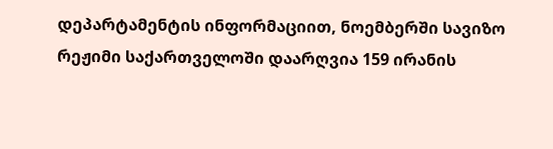დეპარტამენტის ინფორმაციით, ნოემბერში სავიზო რეჟიმი საქართველოში დაარღვია 159 ირანის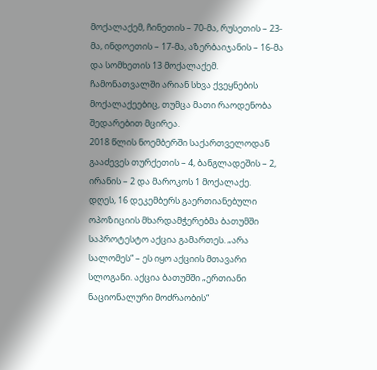მოქალაქემ, ჩინეთის – 70-მა, რუსეთის – 23-მა, ინდოეთის – 17-მა, აზერბაიჯანის – 16-მა და სომხეთის 13 მოქალაქემ. ჩამონათვალში არიან სხვა ქვეყნების მოქალაქეებიც, თუმცა მათი რაოდენობა შედარებით მცირეა.
2018 წლის ნოემბერში საქართველოდან გააძევეს თურქეთის – 4, ბანგლადეშის – 2, ირანის – 2 და მაროკოს 1 მოქალაქე.
დღეს, 16 დეკემბერს გაერთიანებული ოპოზიციის მხარდამჭერებმა ბათუმში საპროტესტო აქცია გამართეს. „არა სალომეს“ – ეს იყო აქციის მთავარი სლოგანი. აქცია ბათუმში „ერთიანი ნაციონალური მოძრაობის“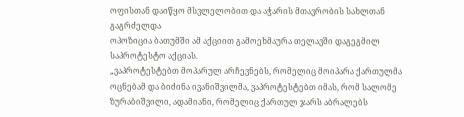ოფისთან დაიწყო მსვლელობით და აჭარის მთავრობის სახლთან გაგრძელდა
ოპოზიცია ბათუმში ამ აქციით გამოეხმაურა თელავში დაგეგმილ საპროტესტო აქციას.
„ვაპროტესტებთ მოპარულ არჩევნებს, რომელიც მოიპარა ქართულმა ოცნებამ და ბიძინა ივანიშვილმა, ვაპროტესტებთ იმას, რომ სალომე ზურაბიშვილი, ადამიანი, რომელიც ქართულ ჯარს აბრალებს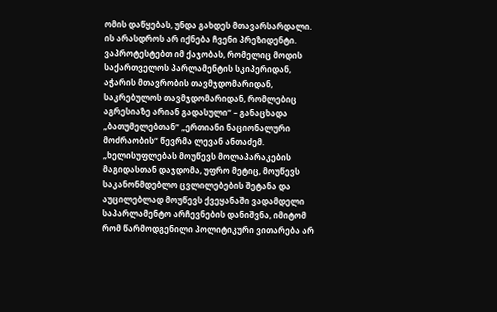ომის დაწყებას, უნდა გახდეს მთავარსარდალი. ის არასდროს არ იქნება ჩვენი პრეზიდენტი. ვაპროტესტებთ იმ ქაჯობას, რომელიც მოდის საქართველოს პარლამენტის სკიპერიდან, აჭარის მთავრობის თავმჯდომარიდან, საკრებულოს თავმჯდომარიდან, რომლებიც აგრესიაზე არიან გადასული“ – განაცხადა „ბათუმელებთან“ „ერთიანი ნაციონალური მოძრაობის“ წევრმა ლევან ანთაძემ.
„ხელისუფლებას მოუწევს მოლაპარაკების მაგიდასთან დაჯდომა, უფრო მეტიც, მოუწევს საკანონმდებლო ცვლილებების შეტანა და აუცილებლად მოუწევს ქვეყანაში ვადამდელი საპარლამენტო არჩევნების დანიშვნა, იმიტომ რომ წარმოდგენილი პოლიტიკური ვითარება არ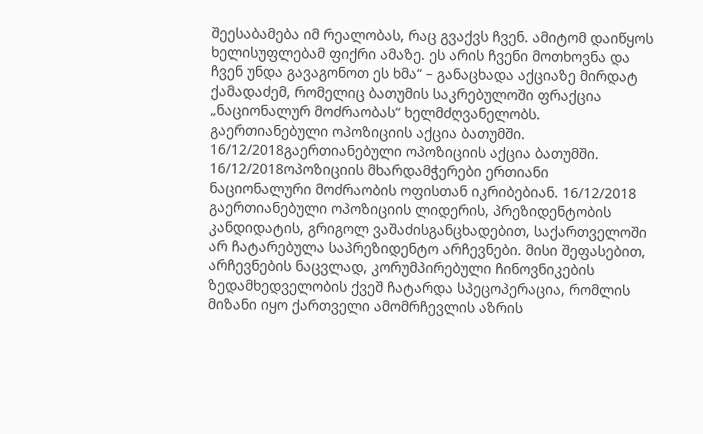შეესაბამება იმ რეალობას, რაც გვაქვს ჩვენ. ამიტომ დაიწყოს ხელისუფლებამ ფიქრი ამაზე. ეს არის ჩვენი მოთხოვნა და ჩვენ უნდა გავაგონოთ ეს ხმა“ – განაცხადა აქციაზე მირდატ ქამადაძემ, რომელიც ბათუმის საკრებულოში ფრაქცია „ნაციონალურ მოძრაობას“ ხელმძღვანელობს.
გაერთიანებული ოპოზიციის აქცია ბათუმში. 16/12/2018გაერთიანებული ოპოზიციის აქცია ბათუმში. 16/12/2018ოპოზიციის მხარდამჭერები ერთიანი ნაციონალური მოძრაობის ოფისთან იკრიბებიან. 16/12/2018
გაერთიანებული ოპოზიციის ლიდერის, პრეზიდენტობის კანდიდატის, გრიგოლ ვაშაძისგანცხადებით, საქართველოში არ ჩატარებულა საპრეზიდენტო არჩევნები. მისი შეფასებით, არჩევნების ნაცვლად, კორუმპირებული ჩინოვნიკების ზედამხედველობის ქვეშ ჩატარდა სპეცოპერაცია, რომლის მიზანი იყო ქართველი ამომრჩევლის აზრის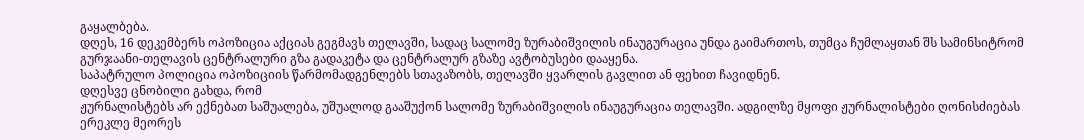გაყალბება.
დღეს, 16 დეკემბერს ოპოზიცია აქციას გეგმავს თელავში, სადაც სალომე ზურაბიშვილის ინაუგურაცია უნდა გაიმართოს, თუმცა ჩუმლაყთან შს სამინსიტრომ გურჯაანი-თელავის ცენტრალური გზა გადაკეტა და ცენტრალურ გზაზე ავტობუსები დააყენა.
საპატრულო პოლიცია ოპოზიციის წარმომადგენლებს სთავაზობს, თელავში ყვარლის გავლით ან ფეხით ჩავიდნენ.
დღესვე ცნობილი გახდა, რომ
ჟურნალისტებს არ ექნებათ საშუალება, უშუალოდ გააშუქონ სალომე ზურაბიშვილის ინაუგურაცია თელავში. ადგილზე მყოფი ჟურნალისტები ღონისძიებას ერეკლე მეორეს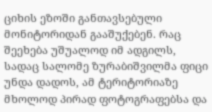ციხის ეზოში განთავსებული მონიტორიდან გააშუქებენ. რაც შეეხება უშუალოდ იმ ადგილს, სადაც სალომე ზურაბიშვილმა ფიცი უნდა დადოს, ამ ტერიტორიაზე მხოლოდ პირად ფოტოგრაფებსა და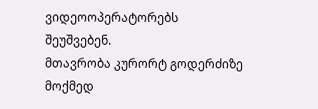ვიდეოოპერატორებს შეუშვებენ.
მთავრობა კურორტ გოდერძიზე მოქმედ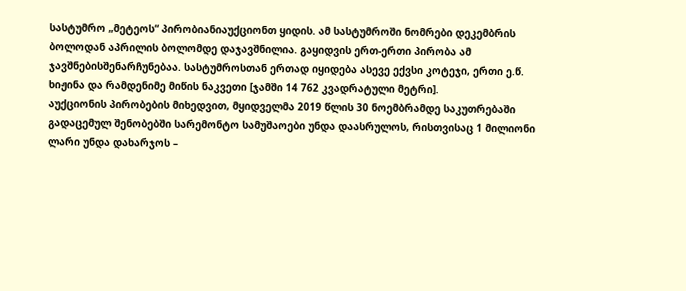სასტუმრო „მეტეოს“ პირობიანიაუქციონთ ყიდის. ამ სასტუმროში ნომრები დეკემბრის ბოლოდან აპრილის ბოლომდე დაჯავშნილია. გაყიდვის ერთ-ერთი პირობა ამ ჯავშნებისშენარჩუნებაა. სასტუმროსთან ერთად იყიდება ასევე ექვსი კოტეჯი, ერთი ე.წ. ხიჟინა და რამდენიმე მიწის ნაკვეთი [ჯამში 14 762 კვადრატული მეტრი].
აუქციონის პირობების მიხედვით, მყიდველმა 2019 წლის 30 ნოემბრამდე საკუთრებაში გადაცემულ შენობებში სარემონტო სამუშაოები უნდა დაასრულოს, რისთვისაც 1 მილიონი ლარი უნდა დახარჯოს –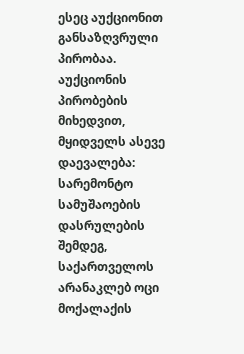ესეც აუქციონით განსაზღვრული პირობაა.
აუქციონის პირობების მიხედვით, მყიდველს ასევე დაევალება:
სარემონტო სამუშაოების დასრულების შემდეგ, საქართველოს არანაკლებ ოცი მოქალაქის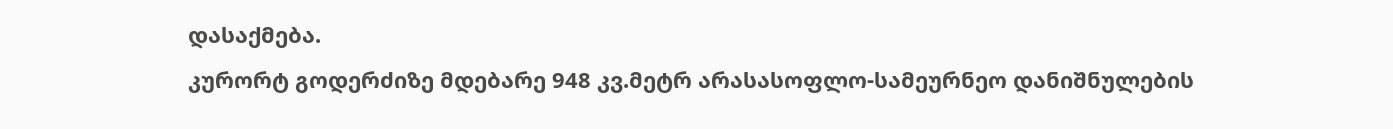დასაქმება.
კურორტ გოდერძიზე მდებარე 948 კვ.მეტრ არასასოფლო-სამეურნეო დანიშნულების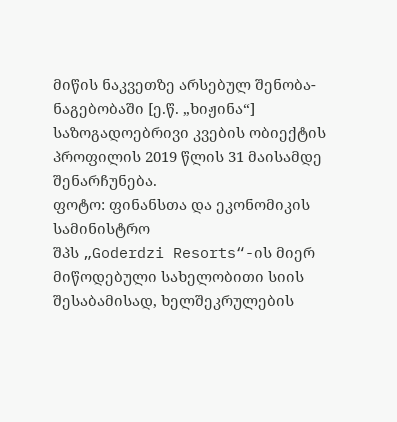მიწის ნაკვეთზე არსებულ შენობა-ნაგებობაში [ე.წ. „ხიჟინა“] საზოგადოებრივი კვების ობიექტის პროფილის 2019 წლის 31 მაისამდე შენარჩუნება.
ფოტო: ფინანსთა და ეკონომიკის სამინისტრო
შპს „Goderdzi Resorts“-ის მიერ მიწოდებული სახელობითი სიის შესაბამისად, ხელშეკრულების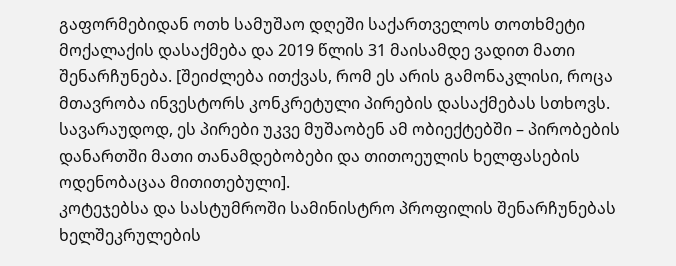გაფორმებიდან ოთხ სამუშაო დღეში საქართველოს თოთხმეტი მოქალაქის დასაქმება და 2019 წლის 31 მაისამდე ვადით მათი შენარჩუნება. [შეიძლება ითქვას, რომ ეს არის გამონაკლისი, როცა მთავრობა ინვესტორს კონკრეტული პირების დასაქმებას სთხოვს. სავარაუდოდ, ეს პირები უკვე მუშაობენ ამ ობიექტებში – პირობების დანართში მათი თანამდებობები და თითოეულის ხელფასების ოდენობაცაა მითითებული].
კოტეჯებსა და სასტუმროში სამინისტრო პროფილის შენარჩუნებას ხელშეკრულების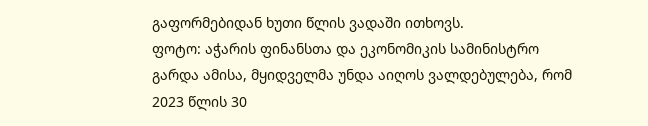გაფორმებიდან ხუთი წლის ვადაში ითხოვს.
ფოტო: აჭარის ფინანსთა და ეკონომიკის სამინისტრო
გარდა ამისა, მყიდველმა უნდა აიღოს ვალდებულება, რომ 2023 წლის 30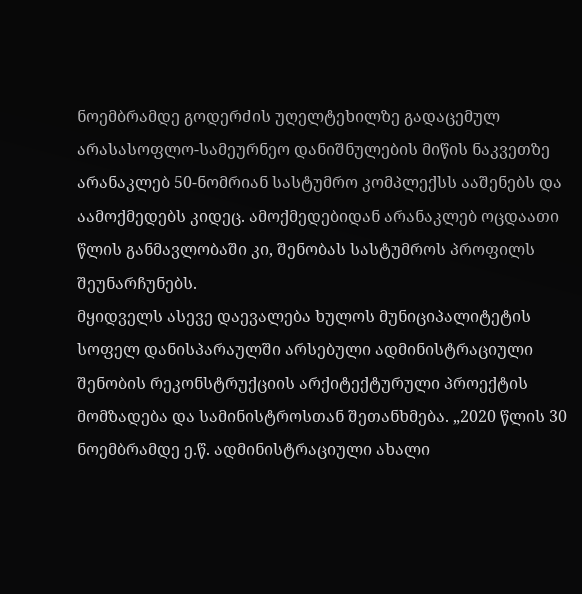ნოემბრამდე გოდერძის უღელტეხილზე გადაცემულ არასასოფლო-სამეურნეო დანიშნულების მიწის ნაკვეთზე არანაკლებ 50-ნომრიან სასტუმრო კომპლექსს ააშენებს და აამოქმედებს კიდეც. ამოქმედებიდან არანაკლებ ოცდაათი წლის განმავლობაში კი, შენობას სასტუმროს პროფილს შეუნარჩუნებს.
მყიდველს ასევე დაევალება ხულოს მუნიციპალიტეტის სოფელ დანისპარაულში არსებული ადმინისტრაციული შენობის რეკონსტრუქციის არქიტექტურული პროექტის მომზადება და სამინისტროსთან შეთანხმება. „2020 წლის 30 ნოემბრამდე ე.წ. ადმინისტრაციული ახალი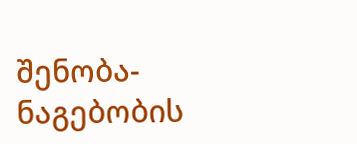შენობა-ნაგებობის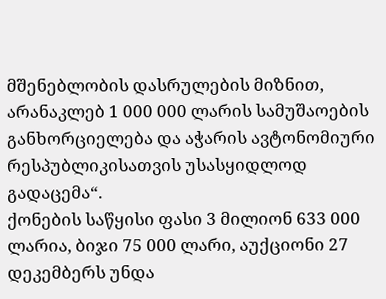მშენებლობის დასრულების მიზნით, არანაკლებ 1 000 000 ლარის სამუშაოების განხორციელება და აჭარის ავტონომიური რესპუბლიკისათვის უსასყიდლოდ გადაცემა“.
ქონების საწყისი ფასი 3 მილიონ 633 000 ლარია, ბიჯი 75 000 ლარი, აუქციონი 27 დეკემბერს უნდა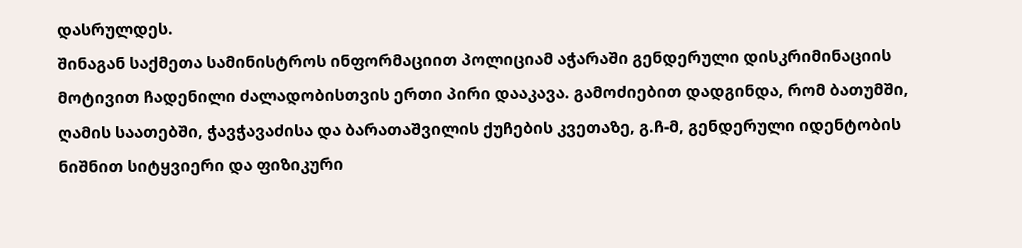დასრულდეს.
შინაგან საქმეთა სამინისტროს ინფორმაციით პოლიციამ აჭარაში გენდერული დისკრიმინაციის მოტივით ჩადენილი ძალადობისთვის ერთი პირი დააკავა. გამოძიებით დადგინდა, რომ ბათუმში, ღამის საათებში, ჭავჭავაძისა და ბარათაშვილის ქუჩების კვეთაზე, გ.ჩ-მ, გენდერული იდენტობის ნიშნით სიტყვიერი და ფიზიკური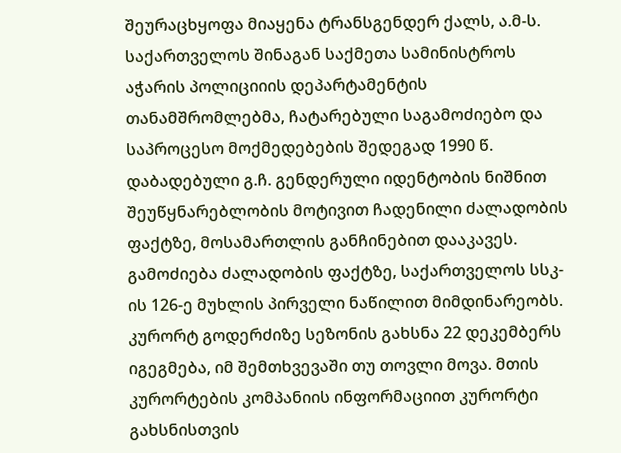შეურაცხყოფა მიაყენა ტრანსგენდერ ქალს, ა.მ-ს.
საქართველოს შინაგან საქმეთა სამინისტროს აჭარის პოლიციიის დეპარტამენტის თანამშრომლებმა, ჩატარებული საგამოძიებო და საპროცესო მოქმედებების შედეგად 1990 წ. დაბადებული გ.ჩ. გენდერული იდენტობის ნიშნით შეუწყნარებლობის მოტივით ჩადენილი ძალადობის ფაქტზე, მოსამართლის განჩინებით დააკავეს.
გამოძიება ძალადობის ფაქტზე, საქართველოს სსკ-ის 126-ე მუხლის პირველი ნაწილით მიმდინარეობს.
კურორტ გოდერძიზე სეზონის გახსნა 22 დეკემბერს იგეგმება, იმ შემთხვევაში თუ თოვლი მოვა. მთის კურორტების კომპანიის ინფორმაციით კურორტი გახსნისთვის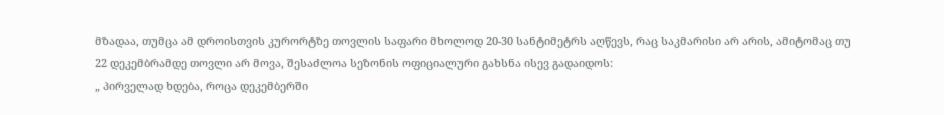მზადაა, თუმცა ამ დროისთვის კურორტზე თოვლის საფარი მხოლოდ 20-30 სანტიმეტრს აღწევს, რაც საკმარისი არ არის, ამიტომაც თუ 22 დეკემბრამდე თოვლი არ მოვა, შესაძლოა სეზონის ოფიციალური გახსნა ისევ გადაიდოს:
„ პირველად ხდება, როცა დეკემბერში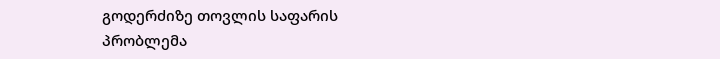გოდერძიზე თოვლის საფარის პრობლემა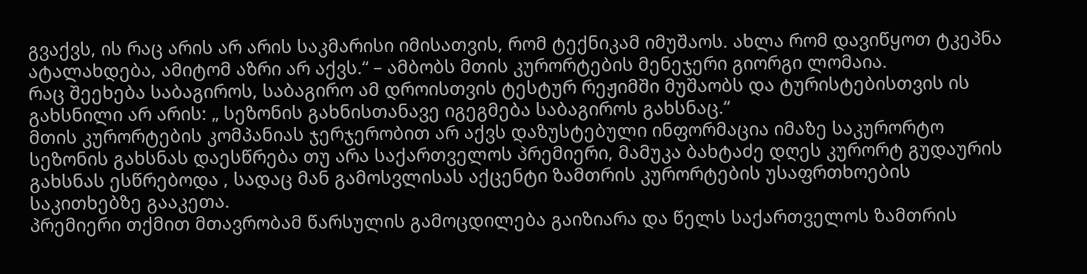გვაქვს, ის რაც არის არ არის საკმარისი იმისათვის, რომ ტექნიკამ იმუშაოს. ახლა რომ დავიწყოთ ტკეპნა ატალახდება, ამიტომ აზრი არ აქვს.“ – ამბობს მთის კურორტების მენეჯერი გიორგი ლომაია.
რაც შეეხება საბაგიროს, საბაგირო ამ დროისთვის ტესტურ რეჟიმში მუშაობს და ტურისტებისთვის ის გახსნილი არ არის: „ სეზონის გახნისთანავე იგეგმება საბაგიროს გახსნაც.“
მთის კურორტების კომპანიას ჯერჯერობით არ აქვს დაზუსტებული ინფორმაცია იმაზე საკურორტო სეზონის გახსნას დაესწრება თუ არა საქართველოს პრემიერი, მამუკა ბახტაძე დღეს კურორტ გუდაურის გახსნას ესწრებოდა , სადაც მან გამოსვლისას აქცენტი ზამთრის კურორტების უსაფრთხოების საკითხებზე გააკეთა.
პრემიერი თქმით მთავრობამ წარსულის გამოცდილება გაიზიარა და წელს საქართველოს ზამთრის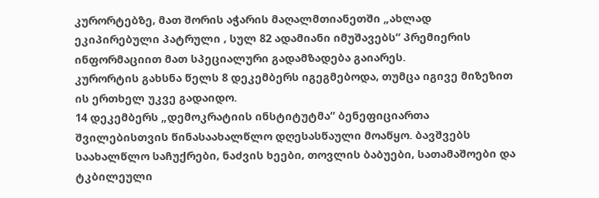კურორტებზე, მათ შორის აჭარის მაღალმთიანეთში „ახლად ეკიპირებული პატრული , სულ 82 ადამიანი იმუშავებს“ პრემიერის ინფორმაციით მათ სპეციალური გადამზადება გაიარეს.
კურორტის გახსნა წელს 8 დეკემბერს იგეგმებოდა, თუმცა იგივე მიზეზით ის ერთხელ უკვე გადაიდო.
14 დეკემბერს „დემოკრატიის ინსტიტუტმა“ ბენეფიციართა შვილებისთვის წინასაახალწლო დღესასწაული მოაწყო. ბავშვებს საახალწლო საჩუქრები, ნაძვის ხეები, თოვლის ბაბუები, სათამაშოები და ტკბილეული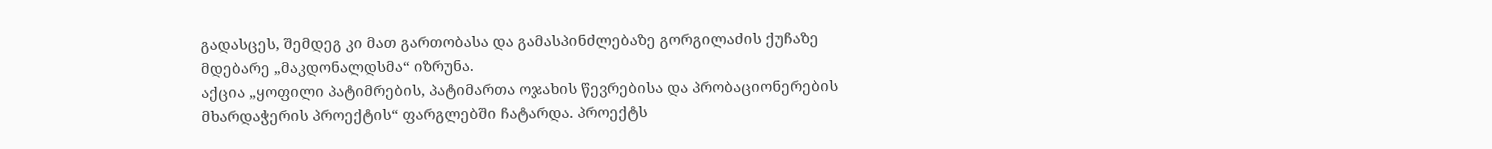გადასცეს, შემდეგ კი მათ გართობასა და გამასპინძლებაზე გორგილაძის ქუჩაზე მდებარე „მაკდონალდსმა“ იზრუნა.
აქცია „ყოფილი პატიმრების, პატიმართა ოჯახის წევრებისა და პრობაციონერების მხარდაჭერის პროექტის“ ფარგლებში ჩატარდა. პროექტს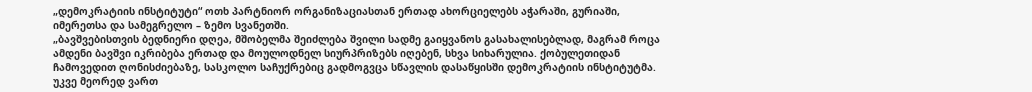„დემოკრატიის ინსტიტუტი“ ოთხ პარტნიორ ორგანიზაციასთან ერთად ახორციელებს აჭარაში, გურიაში, იმერეთსა და სამეგრელო – ზემო სვანეთში.
„ბავშვებისთვის ბედნიერი დღეა, მშობელმა შეიძლება შვილი სადმე გაიყვანოს გასახალისებლად, მაგრამ როცა ამდენი ბავშვი იკრიბება ერთად და მოულოდნელ სიურპრიზებს იღებენ, სხვა სიხარულია. ქობულეთიდან ჩამოვედით ღონისძიებაზე, სასკოლო საჩუქრებიც გადმოგვცა სწავლის დასაწყისში დემოკრატიის ინსტიტუტმა. უკვე მეორედ ვართ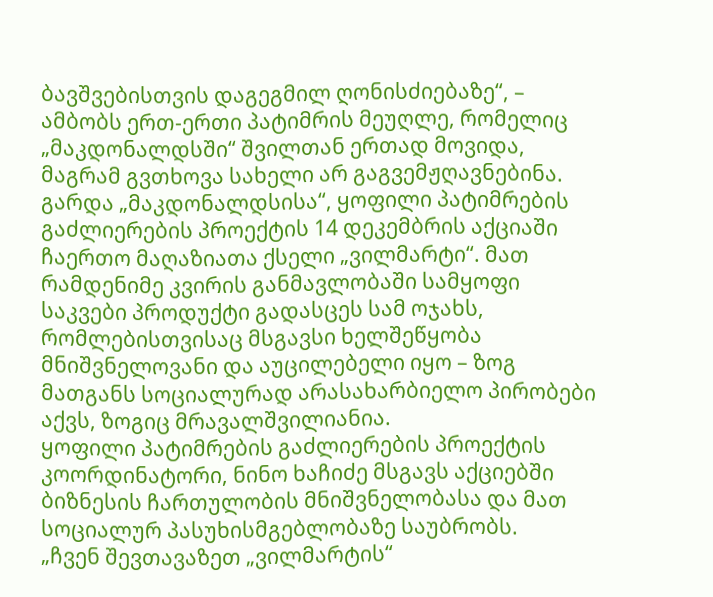ბავშვებისთვის დაგეგმილ ღონისძიებაზე“, – ამბობს ერთ-ერთი პატიმრის მეუღლე, რომელიც „მაკდონალდსში“ შვილთან ერთად მოვიდა, მაგრამ გვთხოვა სახელი არ გაგვემჟღავნებინა.
გარდა „მაკდონალდსისა“, ყოფილი პატიმრების გაძლიერების პროექტის 14 დეკემბრის აქციაში ჩაერთო მაღაზიათა ქსელი „ვილმარტი“. მათ რამდენიმე კვირის განმავლობაში სამყოფი საკვები პროდუქტი გადასცეს სამ ოჯახს, რომლებისთვისაც მსგავსი ხელშეწყობა მნიშვნელოვანი და აუცილებელი იყო – ზოგ მათგანს სოციალურად არასახარბიელო პირობები აქვს, ზოგიც მრავალშვილიანია.
ყოფილი პატიმრების გაძლიერების პროექტის კოორდინატორი, ნინო ხაჩიძე მსგავს აქციებში ბიზნესის ჩართულობის მნიშვნელობასა და მათ სოციალურ პასუხისმგებლობაზე საუბრობს.
„ჩვენ შევთავაზეთ „ვილმარტის“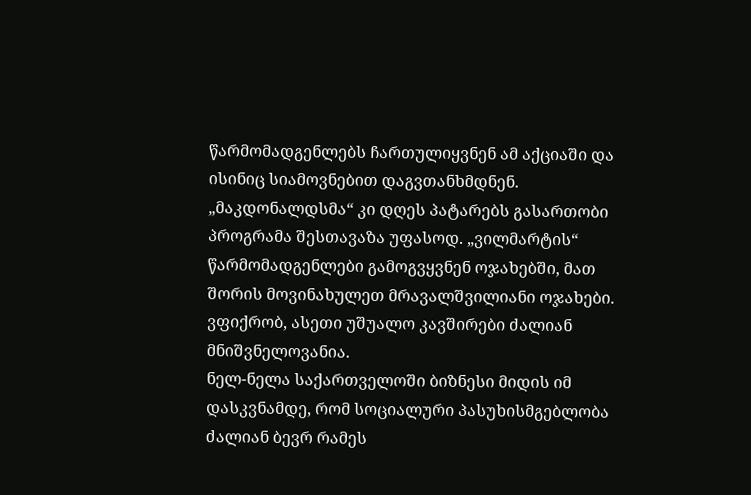წარმომადგენლებს ჩართულიყვნენ ამ აქციაში და ისინიც სიამოვნებით დაგვთანხმდნენ. „მაკდონალდსმა“ კი დღეს პატარებს გასართობი პროგრამა შესთავაზა უფასოდ. „ვილმარტის“ წარმომადგენლები გამოგვყვნენ ოჯახებში, მათ შორის მოვინახულეთ მრავალშვილიანი ოჯახები. ვფიქრობ, ასეთი უშუალო კავშირები ძალიან მნიშვნელოვანია.
ნელ-ნელა საქართველოში ბიზნესი მიდის იმ დასკვნამდე, რომ სოციალური პასუხისმგებლობა ძალიან ბევრ რამეს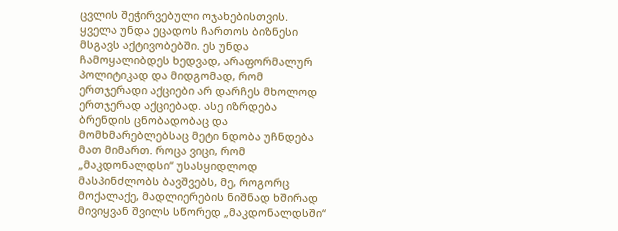ცვლის შეჭირვებული ოჯახებისთვის.
ყველა უნდა ეცადოს ჩართოს ბიზნესი მსგავს აქტივობებში. ეს უნდა ჩამოყალიბდეს ხედვად, არაფორმალურ პოლიტიკად და მიდგომად, რომ ერთჯერადი აქციები არ დარჩეს მხოლოდ ერთჯერად აქციებად. ასე იზრდება ბრენდის ცნობადობაც და მომხმარებლებსაც მეტი ნდობა უჩნდება მათ მიმართ. როცა ვიცი, რომ „მაკდონალდსი“ უსასყიდლოდ მასპინძლობს ბავშვებს, მე, როგორც მოქალაქე, მადლიერების ნიშნად ხშირად მივიყვან შვილს სწორედ „მაკდონალდსში“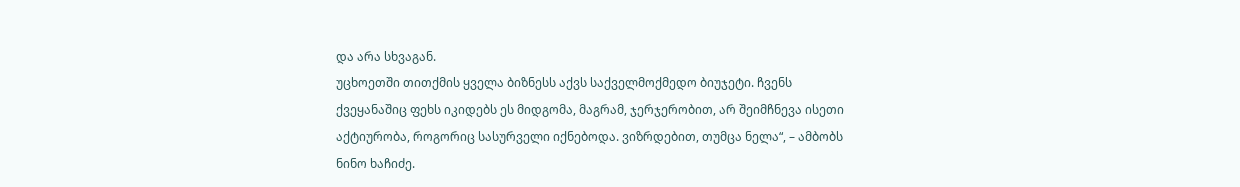და არა სხვაგან.
უცხოეთში თითქმის ყველა ბიზნესს აქვს საქველმოქმედო ბიუჯეტი. ჩვენს ქვეყანაშიც ფეხს იკიდებს ეს მიდგომა, მაგრამ, ჯერჯერობით, არ შეიმჩნევა ისეთი აქტიურობა, როგორიც სასურველი იქნებოდა. ვიზრდებით, თუმცა ნელა“, – ამბობს ნინო ხაჩიძე.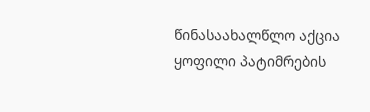წინასაახალწლო აქცია ყოფილი პატიმრების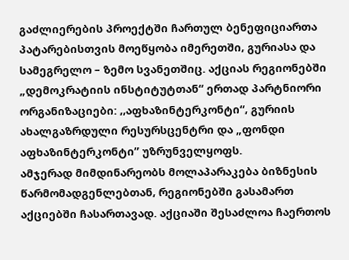გაძლიერების პროექტში ჩართულ ბენეფიციართა პატარებისთვის მოეწყობა იმერეთში, გურიასა და სამეგრელო – ზემო სვანეთშიც. აქციას რეგიონებში „დემოკრატიის ინსტიტუტთან“ ერთად პარტნიორი ორგანიზაციები: ,,აფხაზინტერკონტი“, გურიის ახალგაზრდული რესურსცენტრი და „ფონდი აფხაზინტერკონტი” უზრუნველყოფს.
ამჯერად მიმდინარეობს მოლაპარაკება ბიზნესის წარმომადგენლებთან, რეგიონებში გასამართ აქციებში ჩასართავად. აქციაში შესაძლოა ჩაერთოს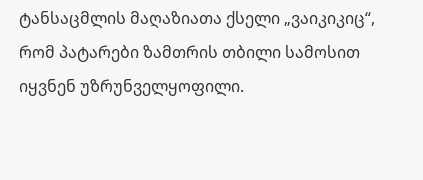ტანსაცმლის მაღაზიათა ქსელი „ვაიკიკიც“, რომ პატარები ზამთრის თბილი სამოსით იყვნენ უზრუნველყოფილი.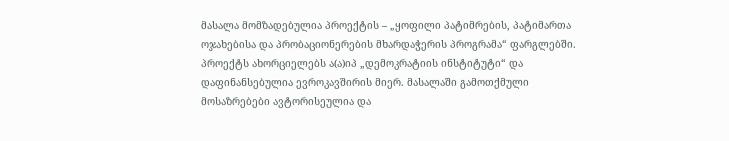მასალა მომზადებულია პროექტის – „ყოფილი პატიმრების, პატიმართა ოჯახებისა და პრობაციონერების მხარდაჭერის პროგრამა“ ფარგლებში. პროექტს ახორციელებს ა(ა)იპ „დემოკრატიის ინსტიტუტი“ და დაფინანსებულია ევროკავშირის მიერ. მასალაში გამოთქმული მოსაზრებები ავტორისეულია და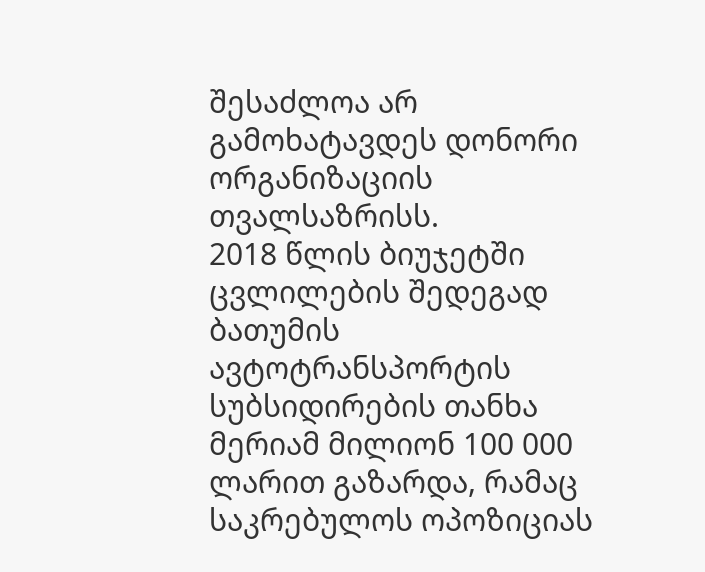შესაძლოა არ გამოხატავდეს დონორი ორგანიზაციის თვალსაზრისს.
2018 წლის ბიუჯეტში ცვლილების შედეგად ბათუმის ავტოტრანსპორტის სუბსიდირების თანხა მერიამ მილიონ 100 000 ლარით გაზარდა, რამაც საკრებულოს ოპოზიციას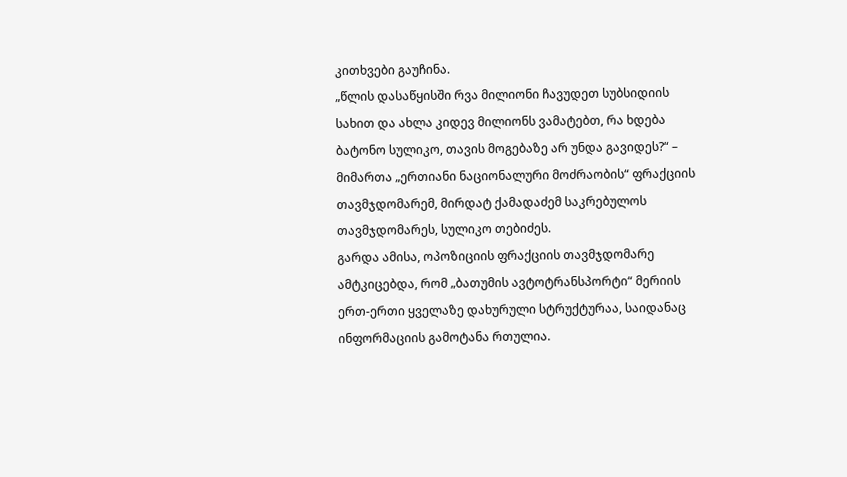კითხვები გაუჩინა.
„წლის დასაწყისში რვა მილიონი ჩავუდეთ სუბსიდიის სახით და ახლა კიდევ მილიონს ვამატებთ, რა ხდება ბატონო სულიკო, თავის მოგებაზე არ უნდა გავიდეს?“ – მიმართა „ერთიანი ნაციონალური მოძრაობის“ ფრაქციის თავმჯდომარემ, მირდატ ქამადაძემ საკრებულოს თავმჯდომარეს, სულიკო თებიძეს.
გარდა ამისა, ოპოზიციის ფრაქციის თავმჯდომარე ამტკიცებდა, რომ „ბათუმის ავტოტრანსპორტი“ მერიის ერთ-ერთი ყველაზე დახურული სტრუქტურაა, საიდანაც ინფორმაციის გამოტანა რთულია.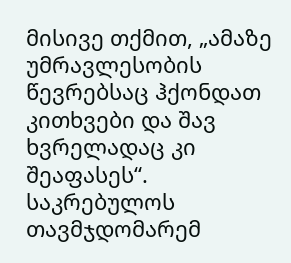მისივე თქმით, „ამაზე უმრავლესობის წევრებსაც ჰქონდათ კითხვები და შავ ხვრელადაც კი შეაფასეს“.
საკრებულოს თავმჯდომარემ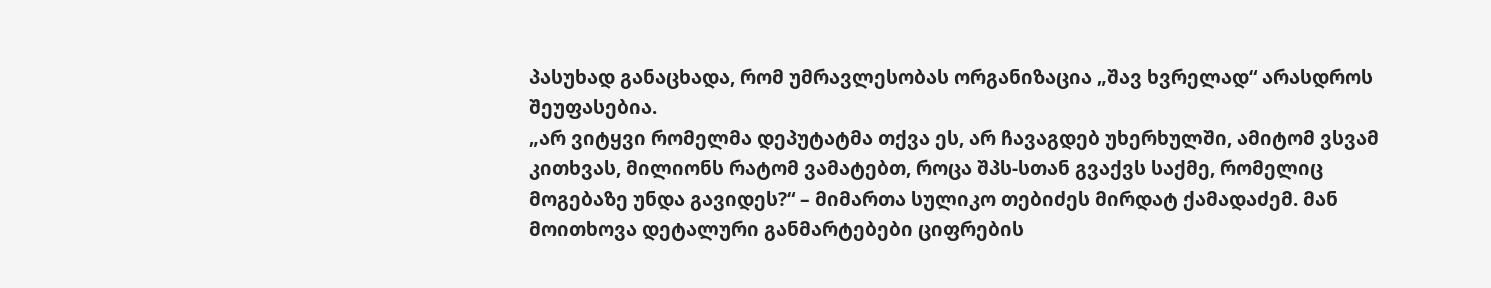პასუხად განაცხადა, რომ უმრავლესობას ორგანიზაცია „შავ ხვრელად“ არასდროს შეუფასებია.
„არ ვიტყვი რომელმა დეპუტატმა თქვა ეს, არ ჩავაგდებ უხერხულში, ამიტომ ვსვამ კითხვას, მილიონს რატომ ვამატებთ, როცა შპს-სთან გვაქვს საქმე, რომელიც მოგებაზე უნდა გავიდეს?“ – მიმართა სულიკო თებიძეს მირდატ ქამადაძემ. მან მოითხოვა დეტალური განმარტებები ციფრების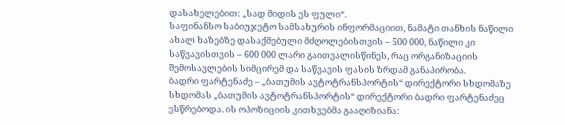დასახელებით: „სად მიდის ეს ფული“.
საფინანსო საბიუჯეტო სამსახურის ინფორმაციით, ნამატი თანხის ნაწილი ახალ ხაზებზე დასაქმებული მძღოლებისთვის – 500 000, ნაწილი კი საწვავისთვის – 600 000 ლარი გაითვალისწინეს, რაც ორგანიზაციის შემოსავლების სიმცირემ და საწვავის ფასის ზრდამ განაპირობა.
ბადრი ფარტენაძე – „ბათუმის ავტოტრანსპორტის“ დირექტორი სხდომაზე
სხდომას „ბათუმის ავტოტრანსპორტის“ დირექტორი ბადრი ფარტენაძეც ესწრებოდა. ის ოპოზიციის კითხვებმა გააღიზიანა: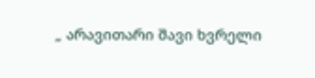„ არავითარი შავი ხვრელი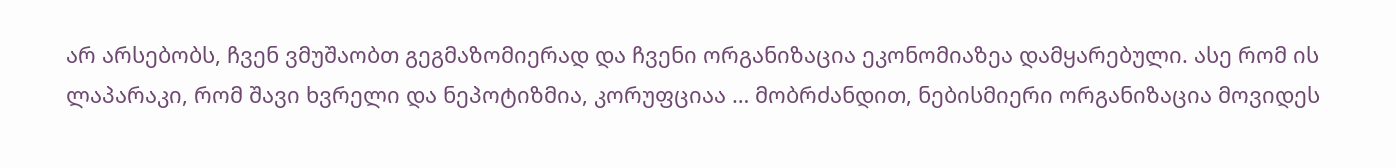არ არსებობს, ჩვენ ვმუშაობთ გეგმაზომიერად და ჩვენი ორგანიზაცია ეკონომიაზეა დამყარებული. ასე რომ ის ლაპარაკი, რომ შავი ხვრელი და ნეპოტიზმია, კორუფციაა … მობრძანდით, ნებისმიერი ორგანიზაცია მოვიდეს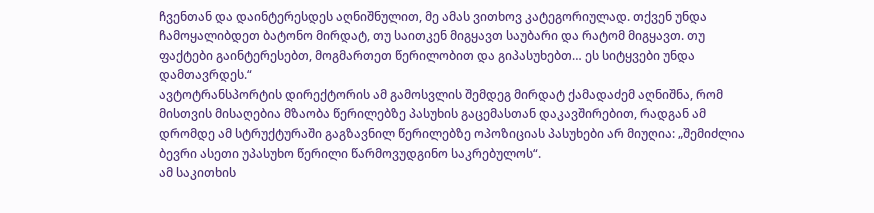ჩვენთან და დაინტერესდეს აღნიშნულით, მე ამას ვითხოვ კატეგორიულად. თქვენ უნდა ჩამოყალიბდეთ ბატონო მირდატ, თუ საითკენ მიგყავთ საუბარი და რატომ მიგყავთ. თუ ფაქტები გაინტერესებთ, მოგმართეთ წერილობით და გიპასუხებთ… ეს სიტყვები უნდა დამთავრდეს.“
ავტოტრანსპორტის დირექტორის ამ გამოსვლის შემდეგ მირდატ ქამადაძემ აღნიშნა, რომ მისთვის მისაღებია მზაობა წერილებზე პასუხის გაცემასთან დაკავშირებით, რადგან ამ დრომდე ამ სტრუქტურაში გაგზავნილ წერილებზე ოპოზიციას პასუხები არ მიუღია: „შემიძლია ბევრი ასეთი უპასუხო წერილი წარმოვუდგინო საკრებულოს“.
ამ საკითხის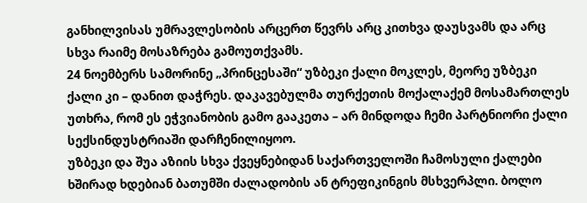განხილვისას უმრავლესობის არცერთ წევრს არც კითხვა დაუსვამს და არც სხვა რაიმე მოსაზრება გამოუთქვამს.
24 ნოემბერს სამორინე „პრინცესაში“ უზბეკი ქალი მოკლეს, მეორე უზბეკი ქალი კი – დანით დაჭრეს. დაკავებულმა თურქეთის მოქალაქემ მოსამართლეს უთხრა, რომ ეს ეჭვიანობის გამო გააკეთა – არ მინდოდა ჩემი პარტნიორი ქალი სექსინდუსტრიაში დარჩენილიყოო.
უზბეკი და შუა აზიის სხვა ქვეყნებიდან საქართველოში ჩამოსული ქალები ხშირად ხდებიან ბათუმში ძალადობის ან ტრეფიკინგის მსხვერპლი. ბოლო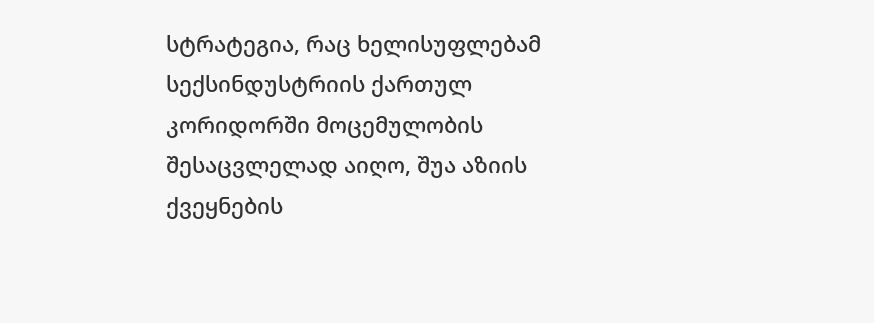სტრატეგია, რაც ხელისუფლებამ სექსინდუსტრიის ქართულ კორიდორში მოცემულობის შესაცვლელად აიღო, შუა აზიის ქვეყნების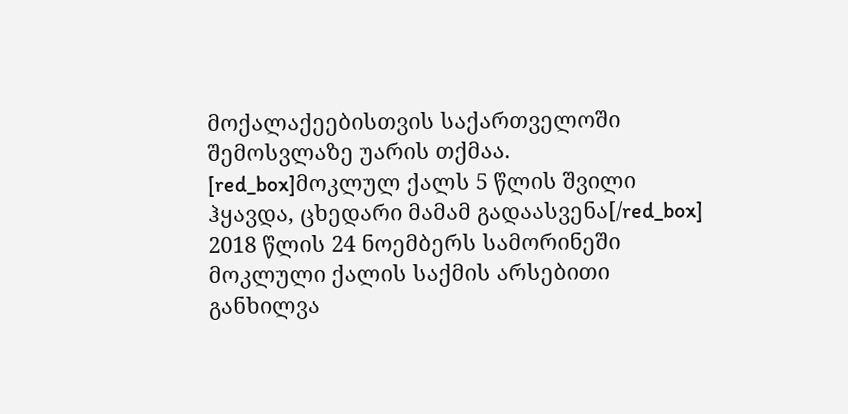მოქალაქეებისთვის საქართველოში შემოსვლაზე უარის თქმაა.
[red_box]მოკლულ ქალს 5 წლის შვილი ჰყავდა, ცხედარი მამამ გადაასვენა[/red_box]
2018 წლის 24 ნოემბერს სამორინეში მოკლული ქალის საქმის არსებითი განხილვა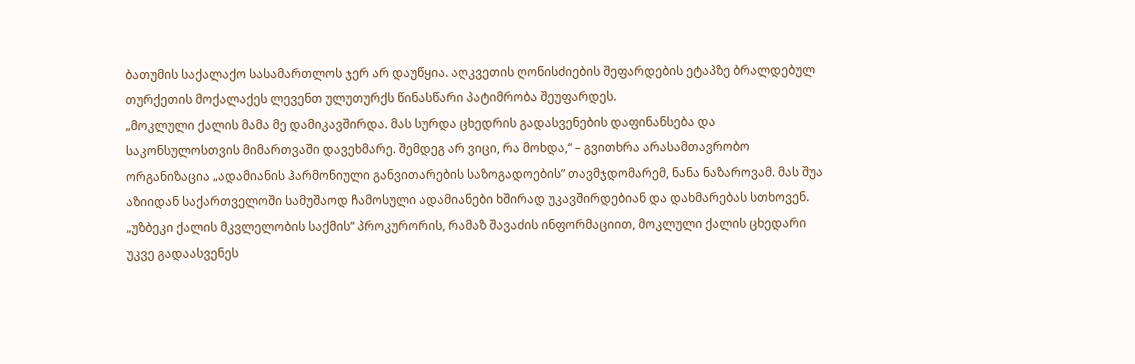ბათუმის საქალაქო სასამართლოს ჯერ არ დაუწყია. აღკვეთის ღონისძიების შეფარდების ეტაპზე ბრალდებულ თურქეთის მოქალაქეს ლევენთ ულუთურქს წინასწარი პატიმრობა შეუფარდეს.
„მოკლული ქალის მამა მე დამიკავშირდა. მას სურდა ცხედრის გადასვენების დაფინანსება და საკონსულოსთვის მიმართვაში დავეხმარე. შემდეგ არ ვიცი, რა მოხდა,“ – გვითხრა არასამთავრობო ორგანიზაცია „ადამიანის ჰარმონიული განვითარების საზოგადოების” თავმჯდომარემ, ნანა ნაზაროვამ. მას შუა აზიიდან საქართველოში სამუშაოდ ჩამოსული ადამიანები ხშირად უკავშირდებიან და დახმარებას სთხოვენ.
„უზბეკი ქალის მკვლელობის საქმის“ პროკურორის, რამაზ შავაძის ინფორმაციით, მოკლული ქალის ცხედარი უკვე გადაასვენეს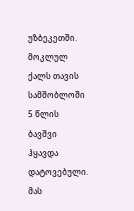უზბეკეთში. მოკლულ ქალს თავის სამშობლოში 5 წლის ბავშვი ჰყავდა დატოვებული. მას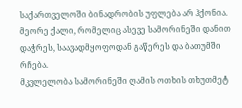საქართველოში ბინადრობის უფლება არ ჰქონია. მეორე ქალი, რომელიც ასევე სამორინეში დანით დაჭრეს, საავადმყოფოდან გაწერეს და ბათუმში რჩება.
მკვლელობა სამორინეში ღამის ოთხის თხუთმეტ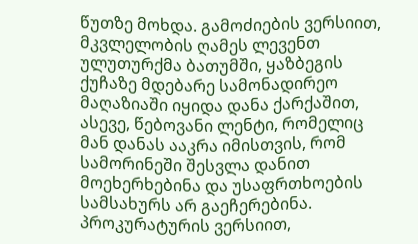წუთზე მოხდა. გამოძიების ვერსიით, მკვლელობის ღამეს ლევენთ ულუთურქმა ბათუმში, ყაზბეგის ქუჩაზე მდებარე სამონადირეო მაღაზიაში იყიდა დანა ქარქაშით, ასევე, წებოვანი ლენტი, რომელიც მან დანას ააკრა იმისთვის, რომ სამორინეში შესვლა დანით მოეხერხებინა და უსაფრთხოების სამსახურს არ გაეჩერებინა.
პროკურატურის ვერსიით,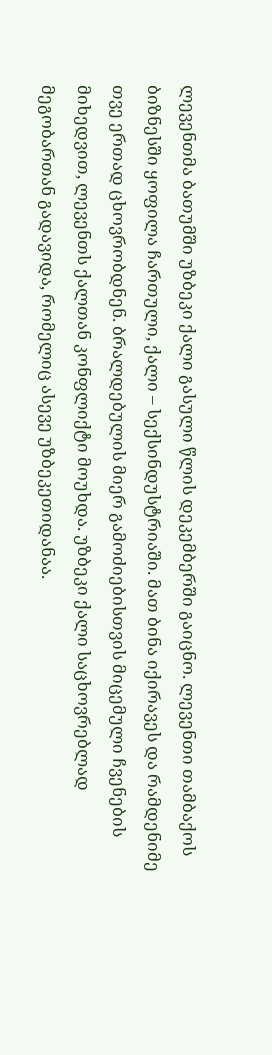ლევენთმა ბათუმში უზბეკი ქალი გასული წლის დეკემბერში გაიცნო. ლევენთი თამბაქოს ბიზნესში ყოფილა ჩართული, ქალი – სექსინდუსტრიაში. მათ ბინა იქირავეს და რამდენიმე თვე ერთად ცხოვრობდნენ. ბრალდებულის მიერ გამოძიებისთვის მიცემული ჩვენების მიხედვით, ლევენთს ქალთან კონფლიქტი მოუხდა. უზბეკი ქალი საცხოვრებლად მეგობართან გადავიდა, რომელიც ასევე უზბეკეთიდანაა.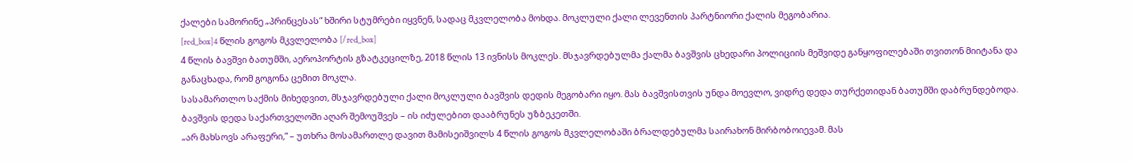ქალები სამორინე „პრინცესას“ ხშირი სტუმრები იყვნენ, სადაც მკვლელობა მოხდა. მოკლული ქალი ლევენთის პარტნიორი ქალის მეგობარია.
[red_box]4 წლის გოგოს მკვლელობა [/red_box]
4 წლის ბავშვი ბათუმში, აეროპორტის გზატკეცილზე, 2018 წლის 13 ივნისს მოკლეს. მსჯავრდებულმა ქალმა ბავშვის ცხედარი პოლიციის მეშვიდე განყოფილებაში თვითონ მიიტანა და განაცხადა, რომ გოგონა ცემით მოკლა.
სასამართლო საქმის მიხედვით, მსჯავრდებული ქალი მოკლული ბავშვის დედის მეგობარი იყო. მას ბავშვისთვის უნდა მოევლო, ვიდრე დედა თურქეთიდან ბათუმში დაბრუნდებოდა. ბავშვის დედა საქართველოში აღარ შემოუშვეს – ის იძულებით დააბრუნეს უზბეკეთში.
„არ მახსოვს არაფერი,“ – უთხრა მოსამართლე დავით მამისეიშვილს 4 წლის გოგოს მკვლელობაში ბრალდებულმა საირახონ მირბობოიევამ. მას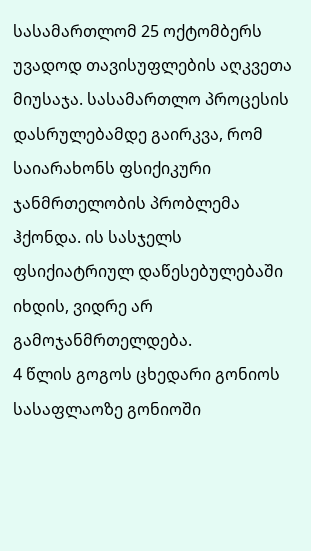სასამართლომ 25 ოქტომბერს უვადოდ თავისუფლების აღკვეთა მიუსაჯა. სასამართლო პროცესის დასრულებამდე გაირკვა, რომ საიარახონს ფსიქიკური ჯანმრთელობის პრობლემა ჰქონდა. ის სასჯელს ფსიქიატრიულ დაწესებულებაში იხდის, ვიდრე არ გამოჯანმრთელდება.
4 წლის გოგოს ცხედარი გონიოს სასაფლაოზე გონიოში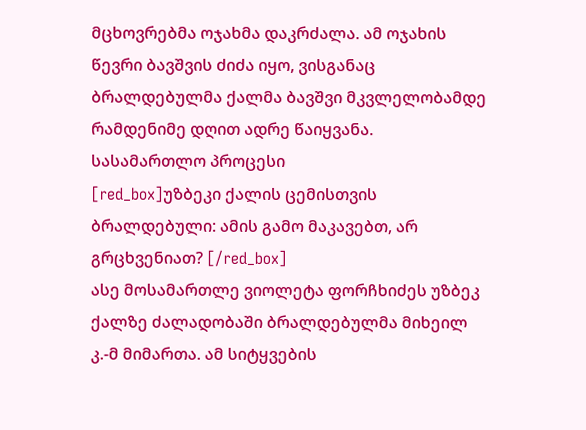მცხოვრებმა ოჯახმა დაკრძალა. ამ ოჯახის წევრი ბავშვის ძიძა იყო, ვისგანაც ბრალდებულმა ქალმა ბავშვი მკვლელობამდე რამდენიმე დღით ადრე წაიყვანა.
სასამართლო პროცესი
[red_box]უზბეკი ქალის ცემისთვის ბრალდებული: ამის გამო მაკავებთ, არ გრცხვენიათ? [/red_box]
ასე მოსამართლე ვიოლეტა ფორჩხიძეს უზბეკ ქალზე ძალადობაში ბრალდებულმა მიხეილ კ.-მ მიმართა. ამ სიტყვების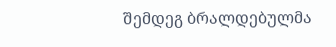შემდეგ ბრალდებულმა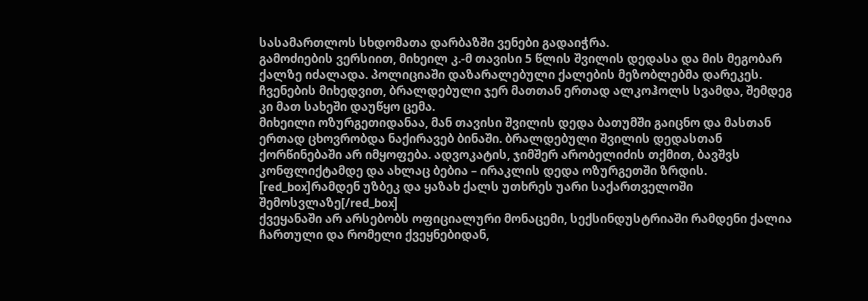სასამართლოს სხდომათა დარბაზში ვენები გადაიჭრა.
გამოძიების ვერსიით, მიხეილ კ.-მ თავისი 5 წლის შვილის დედასა და მის მეგობარ ქალზე იძალადა. პოლიციაში დაზარალებული ქალების მეზობლებმა დარეკეს. ჩვენების მიხედვით, ბრალდებული ჯერ მათთან ერთად ალკოჰოლს სვამდა, შემდეგ კი მათ სახეში დაუწყო ცემა.
მიხეილი ოზურგეთიდანაა, მან თავისი შვილის დედა ბათუმში გაიცნო და მასთან ერთად ცხოვრობდა ნაქირავებ ბინაში. ბრალდებული შვილის დედასთან ქორწინებაში არ იმყოფება. ადვოკატის, ჯიმშერ არობელიძის თქმით, ბავშვს კონფლიქტამდე და ახლაც ბებია – ირაკლის დედა ოზურგეთში ზრდის.
[red_box]რამდენ უზბეკ და ყაზახ ქალს უთხრეს უარი საქართველოში შემოსვლაზე[/red_box]
ქვეყანაში არ არსებობს ოფიციალური მონაცემი, სექსინდუსტრიაში რამდენი ქალია ჩართული და რომელი ქვეყნებიდან,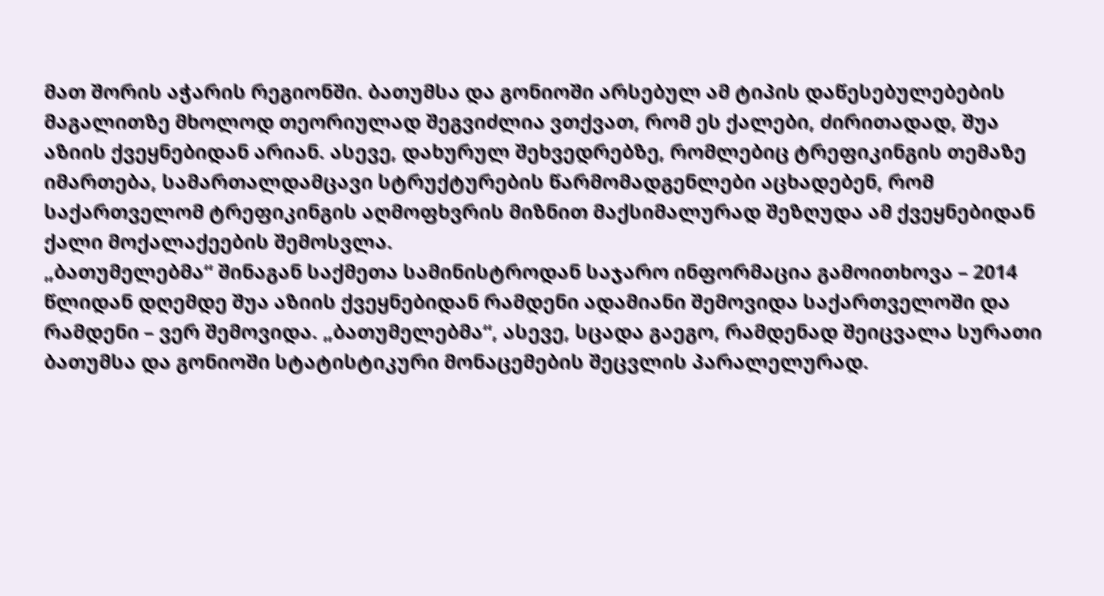მათ შორის აჭარის რეგიონში. ბათუმსა და გონიოში არსებულ ამ ტიპის დაწესებულებების მაგალითზე მხოლოდ თეორიულად შეგვიძლია ვთქვათ, რომ ეს ქალები, ძირითადად, შუა აზიის ქვეყნებიდან არიან. ასევე, დახურულ შეხვედრებზე, რომლებიც ტრეფიკინგის თემაზე იმართება, სამართალდამცავი სტრუქტურების წარმომადგენლები აცხადებენ, რომ საქართველომ ტრეფიკინგის აღმოფხვრის მიზნით მაქსიმალურად შეზღუდა ამ ქვეყნებიდან ქალი მოქალაქეების შემოსვლა.
„ბათუმელებმა“ შინაგან საქმეთა სამინისტროდან საჯარო ინფორმაცია გამოითხოვა – 2014 წლიდან დღემდე შუა აზიის ქვეყნებიდან რამდენი ადამიანი შემოვიდა საქართველოში და რამდენი – ვერ შემოვიდა. „ბათუმელებმა“, ასევე, სცადა გაეგო, რამდენად შეიცვალა სურათი ბათუმსა და გონიოში სტატისტიკური მონაცემების შეცვლის პარალელურად.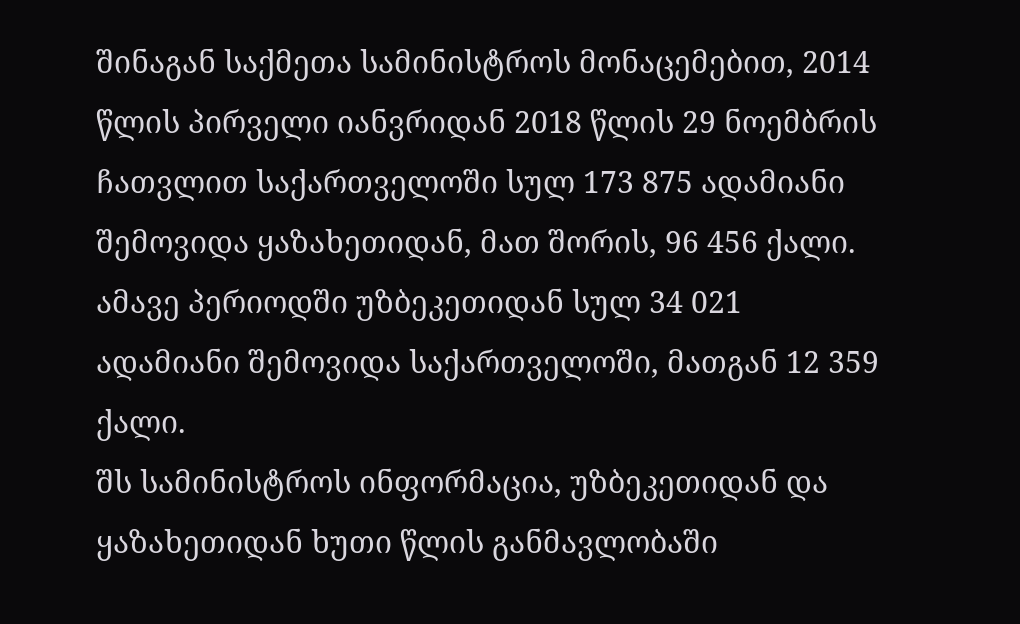შინაგან საქმეთა სამინისტროს მონაცემებით, 2014 წლის პირველი იანვრიდან 2018 წლის 29 ნოემბრის ჩათვლით საქართველოში სულ 173 875 ადამიანი შემოვიდა ყაზახეთიდან, მათ შორის, 96 456 ქალი. ამავე პერიოდში უზბეკეთიდან სულ 34 021 ადამიანი შემოვიდა საქართველოში, მათგან 12 359 ქალი.
შს სამინისტროს ინფორმაცია, უზბეკეთიდან და ყაზახეთიდან ხუთი წლის განმავლობაში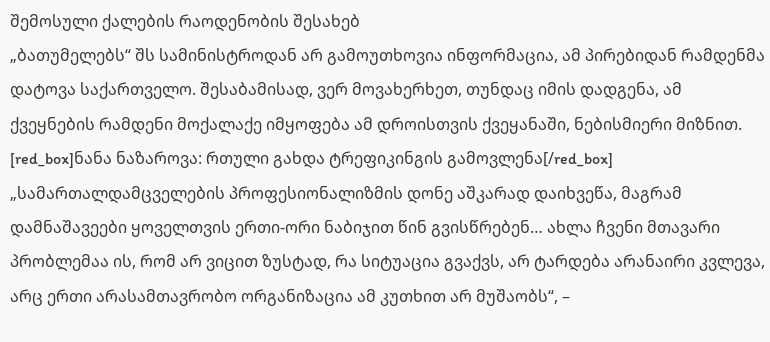შემოსული ქალების რაოდენობის შესახებ
„ბათუმელებს“ შს სამინისტროდან არ გამოუთხოვია ინფორმაცია, ამ პირებიდან რამდენმა დატოვა საქართველო. შესაბამისად, ვერ მოვახერხეთ, თუნდაც იმის დადგენა, ამ ქვეყნების რამდენი მოქალაქე იმყოფება ამ დროისთვის ქვეყანაში, ნებისმიერი მიზნით.
[red_box]ნანა ნაზაროვა: რთული გახდა ტრეფიკინგის გამოვლენა[/red_box]
„სამართალდამცველების პროფესიონალიზმის დონე აშკარად დაიხვეწა, მაგრამ დამნაშავეები ყოველთვის ერთი-ორი ნაბიჯით წინ გვისწრებენ… ახლა ჩვენი მთავარი პრობლემაა ის, რომ არ ვიცით ზუსტად, რა სიტუაცია გვაქვს, არ ტარდება არანაირი კვლევა, არც ერთი არასამთავრობო ორგანიზაცია ამ კუთხით არ მუშაობს“, –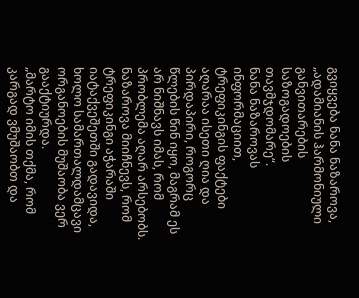გვიყვება ნანა ნაზაროვა, „ადამიანის ჰარმონიული განვითარების საზოგადოების თავმჯდომარე“.
ნანა ნაზაროვას ინფორმაციით, ტრეფიკინგის ფაქტები აღარაა ისეთი ღია და პირდაპირი, როგორც წლების წინ იყო, მაგრამ ეს არ ნიშნავს იმას, რომ პრობლემა აღარ არსებობს. ნაზაროვა მიიჩნევს, რომ ტრეფიკინგი აჭარაში იატაქვეშეთში გადავიდა, ხოლო სამართალდამცავი ორგანოების მუშაობა ვერ გააქტიურდა.
„მარტო იმის თქმა, რომ კარგად ვმუშაობთ და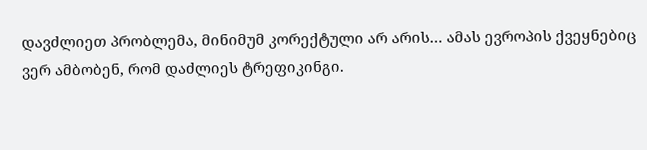დავძლიეთ პრობლემა, მინიმუმ კორექტული არ არის… ამას ევროპის ქვეყნებიც ვერ ამბობენ, რომ დაძლიეს ტრეფიკინგი.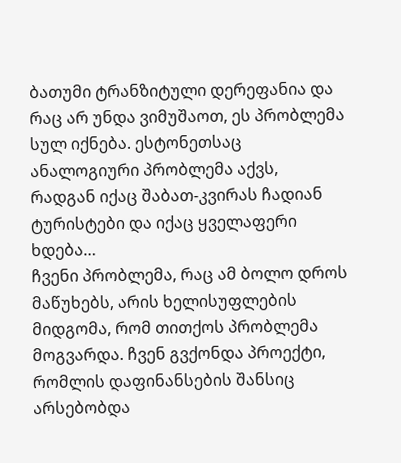ბათუმი ტრანზიტული დერეფანია და რაც არ უნდა ვიმუშაოთ, ეს პრობლემა სულ იქნება. ესტონეთსაც ანალოგიური პრობლემა აქვს, რადგან იქაც შაბათ-კვირას ჩადიან ტურისტები და იქაც ყველაფერი ხდება…
ჩვენი პრობლემა, რაც ამ ბოლო დროს მაწუხებს, არის ხელისუფლების მიდგომა, რომ თითქოს პრობლემა მოგვარდა. ჩვენ გვქონდა პროექტი, რომლის დაფინანსების შანსიც არსებობდა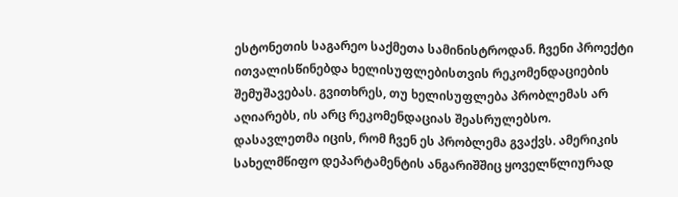ესტონეთის საგარეო საქმეთა სამინისტროდან. ჩვენი პროექტი ითვალისწინებდა ხელისუფლებისთვის რეკომენდაციების შემუშავებას. გვითხრეს, თუ ხელისუფლება პრობლემას არ აღიარებს, ის არც რეკომენდაციას შეასრულებსო.
დასავლეთმა იცის, რომ ჩვენ ეს პრობლემა გვაქვს. ამერიკის სახელმწიფო დეპარტამენტის ანგარიშშიც ყოველწლიურად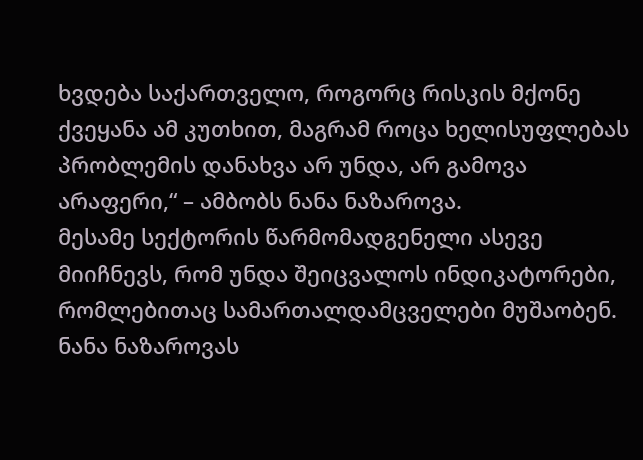ხვდება საქართველო, როგორც რისკის მქონე ქვეყანა ამ კუთხით, მაგრამ როცა ხელისუფლებას პრობლემის დანახვა არ უნდა, არ გამოვა არაფერი,“ – ამბობს ნანა ნაზაროვა.
მესამე სექტორის წარმომადგენელი ასევე მიიჩნევს, რომ უნდა შეიცვალოს ინდიკატორები, რომლებითაც სამართალდამცველები მუშაობენ. ნანა ნაზაროვას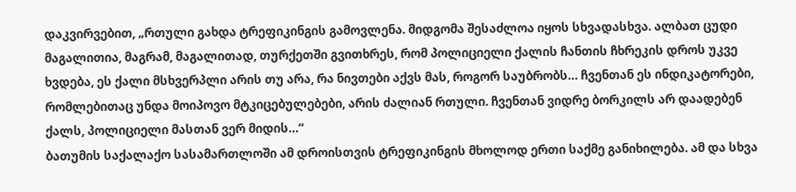დაკვირვებით, „რთული გახდა ტრეფიკინგის გამოვლენა. მიდგომა შესაძლოა იყოს სხვადასხვა. ალბათ ცუდი მაგალითია, მაგრამ, მაგალითად, თურქეთში გვითხრეს, რომ პოლიციელი ქალის ჩანთის ჩხრეკის დროს უკვე ხვდება, ეს ქალი მსხვერპლი არის თუ არა, რა ნივთები აქვს მას, როგორ საუბრობს… ჩვენთან ეს ინდიკატორები, რომლებითაც უნდა მოიპოვო მტკიცებულებები, არის ძალიან რთული. ჩვენთან ვიდრე ბორკილს არ დაადებენ ქალს, პოლიციელი მასთან ვერ მიდის…“
ბათუმის საქალაქო სასამართლოში ამ დროისთვის ტრეფიკინგის მხოლოდ ერთი საქმე განიხილება. ამ და სხვა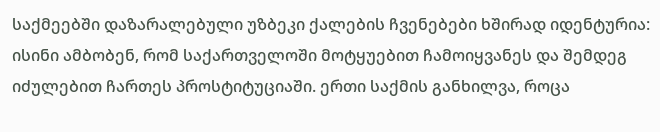საქმეებში დაზარალებული უზბეკი ქალების ჩვენებები ხშირად იდენტურია: ისინი ამბობენ, რომ საქართველოში მოტყუებით ჩამოიყვანეს და შემდეგ იძულებით ჩართეს პროსტიტუციაში. ერთი საქმის განხილვა, როცა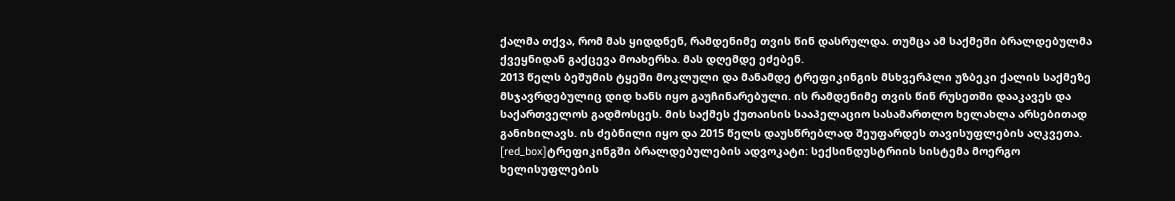ქალმა თქვა, რომ მას ყიდდნენ, რამდენიმე თვის წინ დასრულდა. თუმცა ამ საქმეში ბრალდებულმა ქვეყნიდან გაქცევა მოახერხა. მას დღემდე ეძებენ.
2013 წელს ბეშუმის ტყეში მოკლული და მანამდე ტრეფიკინგის მსხვერპლი უზბეკი ქალის საქმეზე მსჯავრდებულიც დიდ ხანს იყო გაუჩინარებული. ის რამდენიმე თვის წინ რუსეთში დააკავეს და საქართველოს გადმოსცეს. მის საქმეს ქუთაისის სააპელაციო სასამართლო ხელახლა არსებითად განიხილავს. ის ძებნილი იყო და 2015 წელს დაუსწრებლად შეუფარდეს თავისუფლების აღკვეთა.
[red_box]ტრეფიკინგში ბრალდებულების ადვოკატი: სექსინდუსტრიის სისტემა მოერგო ხელისუფლების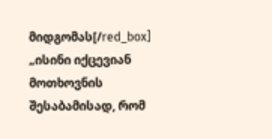მიდგომას[/red_box]
„ისინი იქცევიან მოთხოვნის შესაბამისად, რომ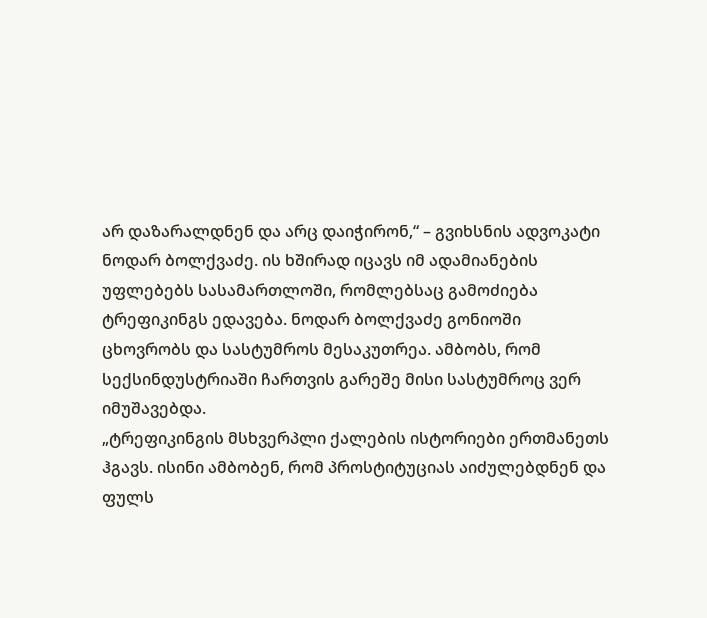არ დაზარალდნენ და არც დაიჭირონ,“ – გვიხსნის ადვოკატი ნოდარ ბოლქვაძე. ის ხშირად იცავს იმ ადამიანების უფლებებს სასამართლოში, რომლებსაც გამოძიება ტრეფიკინგს ედავება. ნოდარ ბოლქვაძე გონიოში ცხოვრობს და სასტუმროს მესაკუთრეა. ამბობს, რომ სექსინდუსტრიაში ჩართვის გარეშე მისი სასტუმროც ვერ იმუშავებდა.
„ტრეფიკინგის მსხვერპლი ქალების ისტორიები ერთმანეთს ჰგავს. ისინი ამბობენ, რომ პროსტიტუციას აიძულებდნენ და ფულს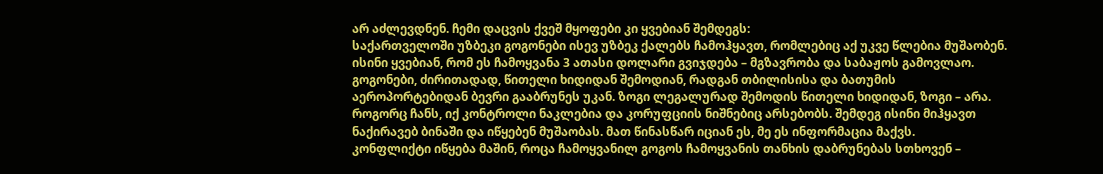არ აძლევდნენ. ჩემი დაცვის ქვეშ მყოფები კი ყვებიან შემდეგს:
საქართველოში უზბეკი გოგონები ისევ უზბეკ ქალებს ჩამოჰყავთ, რომლებიც აქ უკვე წლებია მუშაობენ. ისინი ყვებიან, რომ ეს ჩამოყვანა 3 ათასი დოლარი გვიჯდება – მგზავრობა და საბაჟოს გამოვლაო. გოგონები, ძირითადად, წითელი ხიდიდან შემოდიან, რადგან თბილისისა და ბათუმის აეროპორტებიდან ბევრი გააბრუნეს უკან. ზოგი ლეგალურად შემოდის წითელი ხიდიდან, ზოგი – არა. როგორც ჩანს, იქ კონტროლი ნაკლებია და კორუფციის ნიშნებიც არსებობს. შემდეგ ისინი მიჰყავთ ნაქირავებ ბინაში და იწყებენ მუშაობას. მათ წინასწარ იციან ეს, მე ეს ინფორმაცია მაქვს.
კონფლიქტი იწყება მაშინ, როცა ჩამოყვანილ გოგოს ჩამოყვანის თანხის დაბრუნებას სთხოვენ –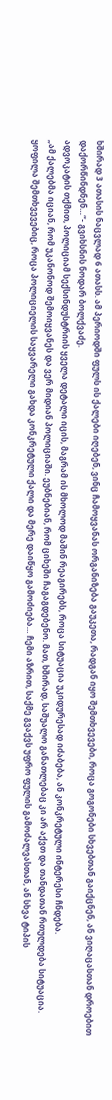ხშირად 3 ათასის ნაცვლად 6 ათასს. ამ პერიოდში ფულს ის ქალები იღებენ, ვინც ჩამოყვანას ორგანიზება გაუკეთა, რადგან იყო შემთხვევები, როცა გოგონები სხვებთან გაიქცნენ, ან ვიღაცასთან დროებით დაქორწინდნენ…“- გვიხსნის ნოდარ ბოლქვაძე.
ადვოკატის თქმით, პოლიციამ სექსინდუსტრიის ყველა დეტალი იცის, მაგრამ ის მხოლოდ მაშინ რეაგირებს, როცა სიტუაცია უკიდურესად იძაბება, ან კონკრეტული ინტერესი ჩნდება.
„ამ ქალებმა იციან, რომ უკანონოდ შემოიყვანეს და ვერ მიდიან პოლიციაში. ეუბნებიან, რომ ციხეში ჩაგაგდებენო. მათ, ხშირად, საშუალო განათლებაც კი არ აქვთ და თანდათან რთულდება სიტუაცია. ყოფილა შემთხვევებიც, როცა პოლიციელის საყვარელი გახდა კონკრეტული ქალი და მერე დაიწყო გამოძიება… ჩემი აზრით, საქმე გვაქვს უფრო ფულის გამოძალვასთან, ან სხვა ტიპის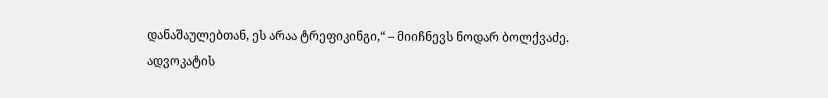დანაშაულებთან, ეს არაა ტრეფიკინგი,“ – მიიჩნევს ნოდარ ბოლქვაძე.
ადვოკატის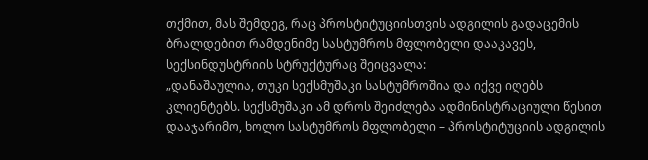თქმით, მას შემდეგ, რაც პროსტიტუციისთვის ადგილის გადაცემის ბრალდებით რამდენიმე სასტუმროს მფლობელი დააკავეს, სექსინდუსტრიის სტრუქტურაც შეიცვალა:
„დანაშაულია, თუკი სექსმუშაკი სასტუმროშია და იქვე იღებს კლიენტებს. სექსმუშაკი ამ დროს შეიძლება ადმინისტრაციული წესით დააჯარიმო, ხოლო სასტუმროს მფლობელი – პროსტიტუციის ადგილის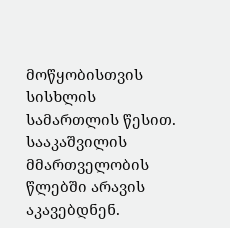მოწყობისთვის სისხლის სამართლის წესით. სააკაშვილის მმართველობის წლებში არავის აკავებდნენ.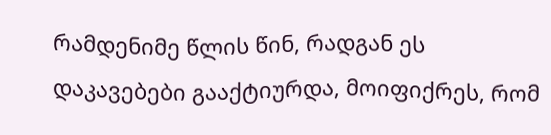რამდენიმე წლის წინ, რადგან ეს დაკავებები გააქტიურდა, მოიფიქრეს, რომ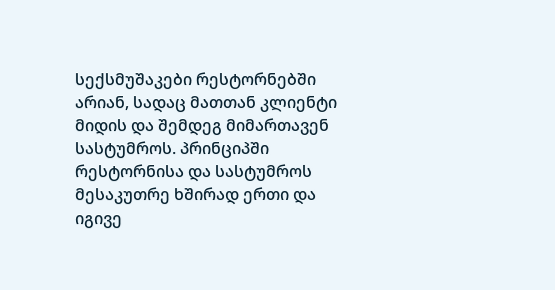სექსმუშაკები რესტორნებში არიან, სადაც მათთან კლიენტი მიდის და შემდეგ მიმართავენ სასტუმროს. პრინციპში რესტორნისა და სასტუმროს მესაკუთრე ხშირად ერთი და იგივე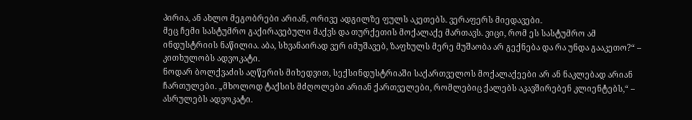პირია, ან ახლო მეგობრები არიან, ორივე ადგილზე ფულს აკეთებს. ვერაფერს მიედავები.
მეც ჩემი სასტუმრო გაქირავებული მაქვს და თურქეთის მოქალაქე მართავს. ვიცი, რომ ეს სასტუმრო ამ ინდუსტრიის ნაწილია. აბა, სხვანაირად ვერ იმუშავებ, ზაფხულს მერე მუშაობა არ გექნება და რა უნდა გააკეთო?“ – კითხულობს ადვოკატი.
ნოდარ ბოლქვაძის აღწერის მიხედვით, სექსინდუსტრიაში საქართველოს მოქალაქეები არ ან ნაკლებად არიან ჩართულები. „მხოლოდ ტაქსის მძღოლები არიან ქართველები, რომლებიც ქალებს აკავშირებენ კლიენტებს,“ – ასრულებს ადვოკატი.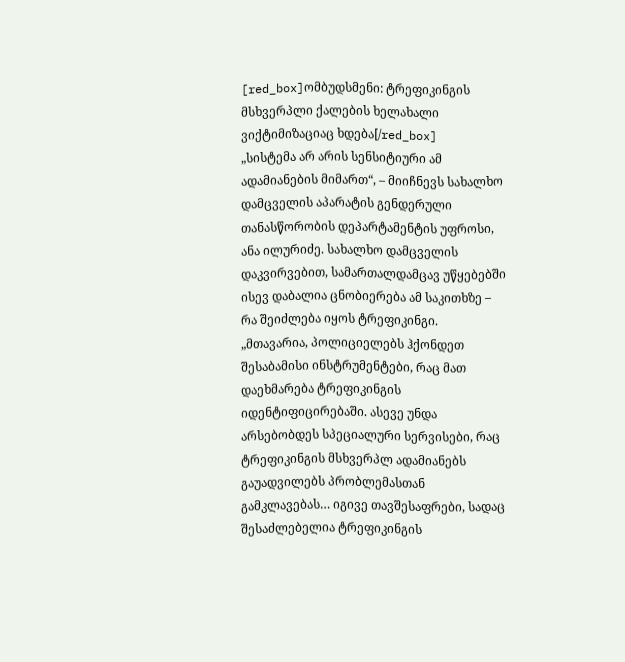[red_box]ომბუდსმენი: ტრეფიკინგის მსხვერპლი ქალების ხელახალი ვიქტიმიზაციაც ხდება[/red_box]
„სისტემა არ არის სენსიტიური ამ ადამიანების მიმართ“, – მიიჩნევს სახალხო დამცველის აპარატის გენდერული თანასწორობის დეპარტამენტის უფროსი, ანა ილურიძე. სახალხო დამცველის დაკვირვებით, სამართალდამცავ უწყებებში ისევ დაბალია ცნობიერება ამ საკითხზე – რა შეიძლება იყოს ტრეფიკინგი.
„მთავარია, პოლიციელებს ჰქონდეთ შესაბამისი ინსტრუმენტები, რაც მათ დაეხმარება ტრეფიკინგის იდენტიფიცირებაში. ასევე უნდა არსებობდეს სპეციალური სერვისები, რაც ტრეფიკინგის მსხვერპლ ადამიანებს გაუადვილებს პრობლემასთან გამკლავებას… იგივე თავშესაფრები, სადაც შესაძლებელია ტრეფიკინგის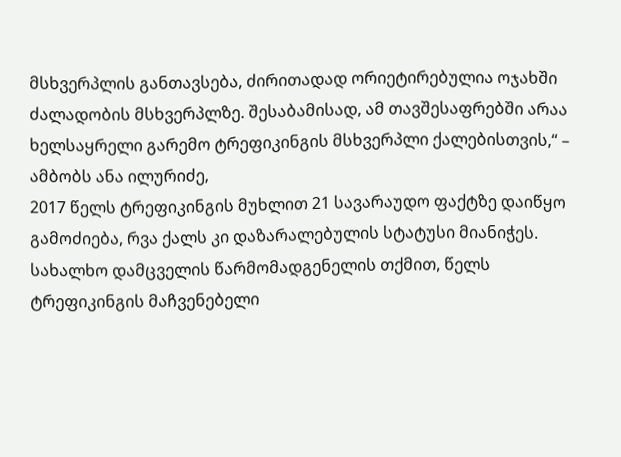მსხვერპლის განთავსება, ძირითადად ორიეტირებულია ოჯახში ძალადობის მსხვერპლზე. შესაბამისად, ამ თავშესაფრებში არაა ხელსაყრელი გარემო ტრეფიკინგის მსხვერპლი ქალებისთვის,“ – ამბობს ანა ილურიძე,
2017 წელს ტრეფიკინგის მუხლით 21 სავარაუდო ფაქტზე დაიწყო გამოძიება, რვა ქალს კი დაზარალებულის სტატუსი მიანიჭეს. სახალხო დამცველის წარმომადგენელის თქმით, წელს ტრეფიკინგის მაჩვენებელი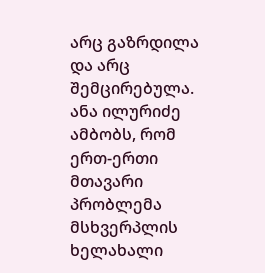არც გაზრდილა და არც შემცირებულა. ანა ილურიძე ამბობს, რომ ერთ-ერთი მთავარი პრობლემა მსხვერპლის ხელახალი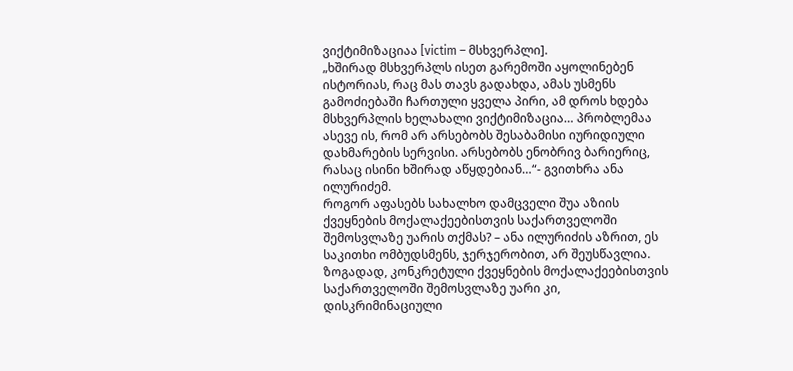ვიქტიმიზაციაა [victim – მსხვერპლი].
„ხშირად მსხვერპლს ისეთ გარემოში აყოლინებენ ისტორიას, რაც მას თავს გადახდა, ამას უსმენს გამოძიებაში ჩართული ყველა პირი, ამ დროს ხდება მსხვერპლის ხელახალი ვიქტიმიზაცია… პრობლემაა ასევე ის, რომ არ არსებობს შესაბამისი იურიდიული დახმარების სერვისი. არსებობს ენობრივ ბარიერიც, რასაც ისინი ხშირად აწყდებიან…“- გვითხრა ანა ილურიძემ.
როგორ აფასებს სახალხო დამცველი შუა აზიის ქვეყნების მოქალაქეებისთვის საქართველოში შემოსვლაზე უარის თქმას? – ანა ილურიძის აზრით, ეს საკითხი ომბუდსმენს, ჯერჯერობით, არ შეუსწავლია. ზოგადად, კონკრეტული ქვეყნების მოქალაქეებისთვის საქართველოში შემოსვლაზე უარი კი, დისკრიმინაციული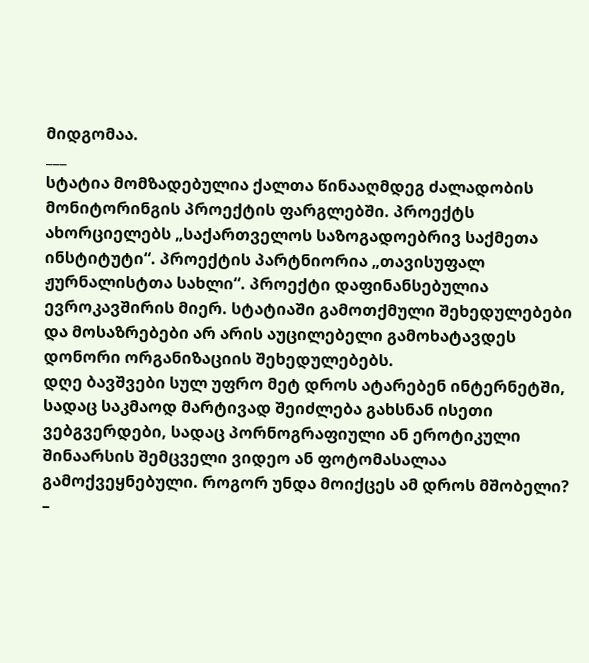მიდგომაა.
___
სტატია მომზადებულია ქალთა წინააღმდეგ ძალადობის მონიტორინგის პროექტის ფარგლებში. პროექტს ახორციელებს „საქართველოს საზოგადოებრივ საქმეთა ინსტიტუტი“. პროექტის პარტნიორია „თავისუფალ ჟურნალისტთა სახლი“. პროექტი დაფინანსებულია ევროკავშირის მიერ. სტატიაში გამოთქმული შეხედულებები და მოსაზრებები არ არის აუცილებელი გამოხატავდეს დონორი ორგანიზაციის შეხედულებებს.
დღე ბავშვები სულ უფრო მეტ დროს ატარებენ ინტერნეტში, სადაც საკმაოდ მარტივად შეიძლება გახსნან ისეთი ვებგვერდები, სადაც პორნოგრაფიული ან ეროტიკული შინაარსის შემცველი ვიდეო ან ფოტომასალაა გამოქვეყნებული. როგორ უნდა მოიქცეს ამ დროს მშობელი? –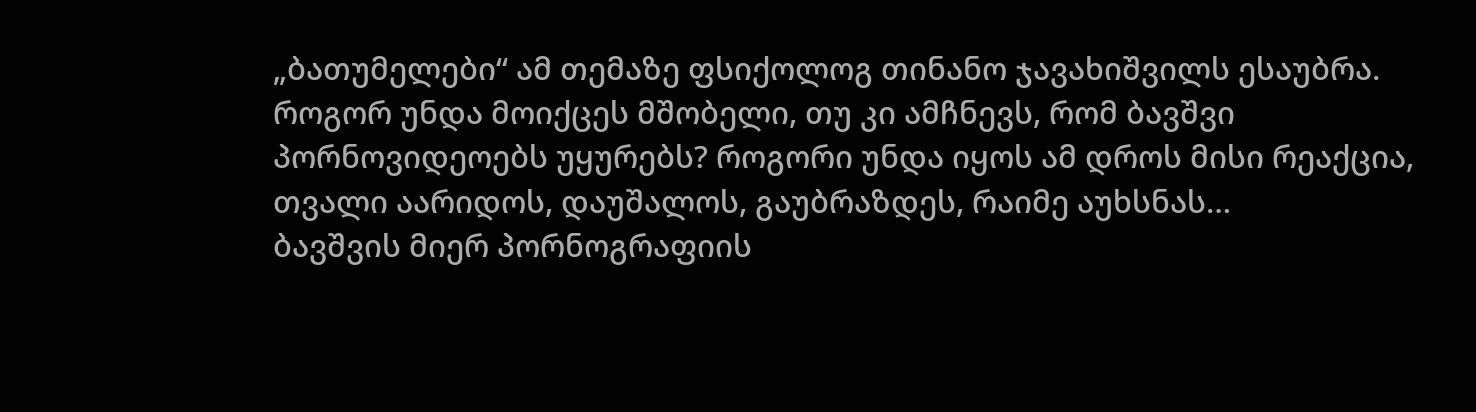„ბათუმელები“ ამ თემაზე ფსიქოლოგ თინანო ჯავახიშვილს ესაუბრა.
როგორ უნდა მოიქცეს მშობელი, თუ კი ამჩნევს, რომ ბავშვი პორნოვიდეოებს უყურებს? როგორი უნდა იყოს ამ დროს მისი რეაქცია, თვალი აარიდოს, დაუშალოს, გაუბრაზდეს, რაიმე აუხსნას…
ბავშვის მიერ პორნოგრაფიის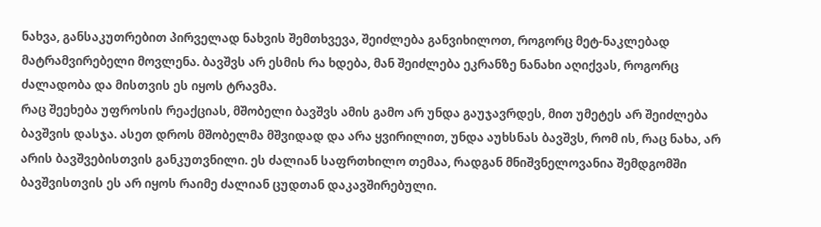ნახვა, განსაკუთრებით პირველად ნახვის შემთხვევა, შეიძლება განვიხილოთ, როგორც მეტ-ნაკლებად მატრამვირებელი მოვლენა. ბავშვს არ ესმის რა ხდება, მან შეიძლება ეკრანზე ნანახი აღიქვას, როგორც ძალადობა და მისთვის ეს იყოს ტრავმა.
რაც შეეხება უფროსის რეაქციას, მშობელი ბავშვს ამის გამო არ უნდა გაუჯავრდეს, მით უმეტეს არ შეიძლება ბავშვის დასჯა. ასეთ დროს მშობელმა მშვიდად და არა ყვირილით, უნდა აუხსნას ბავშვს, რომ ის, რაც ნახა, არ არის ბავშვებისთვის განკუთვნილი. ეს ძალიან საფრთხილო თემაა, რადგან მნიშვნელოვანია შემდგომში ბავშვისთვის ეს არ იყოს რაიმე ძალიან ცუდთან დაკავშირებული.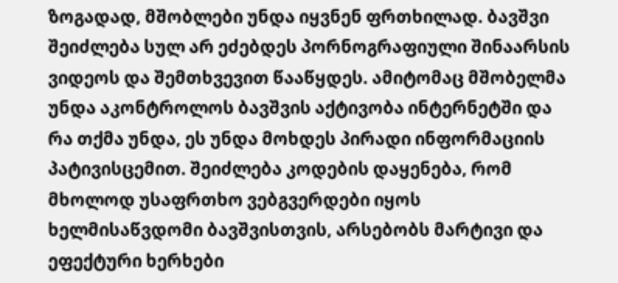ზოგადად, მშობლები უნდა იყვნენ ფრთხილად. ბავშვი შეიძლება სულ არ ეძებდეს პორნოგრაფიული შინაარსის ვიდეოს და შემთხვევით წააწყდეს. ამიტომაც მშობელმა უნდა აკონტროლოს ბავშვის აქტივობა ინტერნეტში და რა თქმა უნდა, ეს უნდა მოხდეს პირადი ინფორმაციის პატივისცემით. შეიძლება კოდების დაყენება, რომ მხოლოდ უსაფრთხო ვებგვერდები იყოს ხელმისაწვდომი ბავშვისთვის, არსებობს მარტივი და ეფექტური ხერხები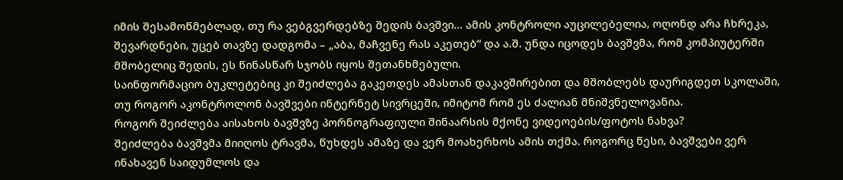იმის შესამოწმებლად, თუ რა ვებგვერდებზე შედის ბავშვი… ამის კონტროლი აუცილებელია, ოღონდ არა ჩხრეკა, შევარდნები, უცებ თავზე დადგომა – „აბა, მაჩვენე რას აკეთებ“ და ა.შ. უნდა იცოდეს ბავშვმა, რომ კომპიუტერში მშობელიც შედის, ეს წინასწარ სჯობს იყოს შეთანხმებული.
საინფორმაციო ბუკლეტებიც კი შეიძლება გაკეთდეს ამასთან დაკავშირებით და მშობლებს დაურიგდეთ სკოლაში, თუ როგორ აკონტროლონ ბავშვები ინტერნეტ სივრცეში, იმიტომ რომ ეს ძალიან მნიშვნელოვანია.
როგორ შეიძლება აისახოს ბავშვზე პორნოგრაფიული შინაარსის მქონე ვიდეოების/ფოტოს ნახვა?
შეიძლება ბავშვმა მიიღოს ტრავმა, წუხდეს ამაზე და ვერ მოახერხოს ამის თქმა. როგორც წესი, ბავშვები ვერ ინახავენ საიდუმლოს და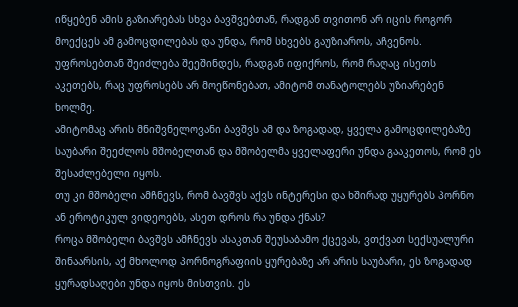იწყებენ ამის გაზიარებას სხვა ბავშვებთან, რადგან თვითონ არ იცის როგორ მოექცეს ამ გამოცდილებას და უნდა, რომ სხვებს გაუზიაროს, აჩვენოს. უფროსებთან შეიძლება შეეშინდეს, რადგან იფიქროს, რომ რაღაც ისეთს აკეთებს, რაც უფროსებს არ მოეწონებათ, ამიტომ თანატოლებს უზიარებენ ხოლმე.
ამიტომაც არის მნიშვნელოვანი ბავშვს ამ და ზოგადად, ყველა გამოცდილებაზე საუბარი შეეძლოს მშობელთან და მშობელმა ყველაფერი უნდა გააკეთოს, რომ ეს შესაძლებელი იყოს.
თუ კი მშობელი ამჩნევს, რომ ბავშვს აქვს ინტერესი და ხშირად უყურებს პორნო ან ეროტიკულ ვიდეოებს, ასეთ დროს რა უნდა ქნას?
როცა მშობელი ბავშვს ამჩნევს ასაკთან შეუსაბამო ქცევას, ვთქვათ სექსუალური შინაარსის, აქ მხოლოდ პორნოგრაფიის ყურებაზე არ არის საუბარი, ეს ზოგადად ყურადსაღები უნდა იყოს მისთვის. ეს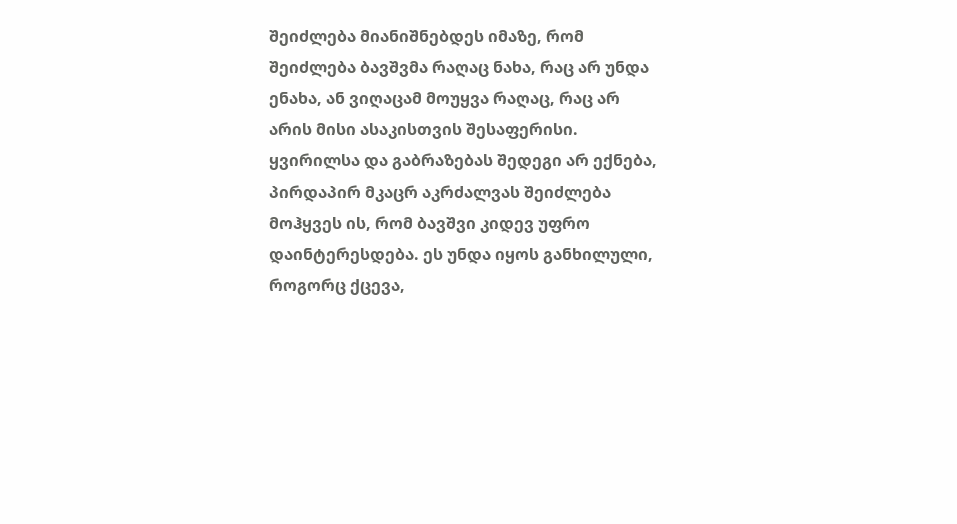შეიძლება მიანიშნებდეს იმაზე, რომ შეიძლება ბავშვმა რაღაც ნახა, რაც არ უნდა ენახა, ან ვიღაცამ მოუყვა რაღაც, რაც არ არის მისი ასაკისთვის შესაფერისი.
ყვირილსა და გაბრაზებას შედეგი არ ექნება, პირდაპირ მკაცრ აკრძალვას შეიძლება მოჰყვეს ის, რომ ბავშვი კიდევ უფრო დაინტერესდება. ეს უნდა იყოს განხილული, როგორც ქცევა,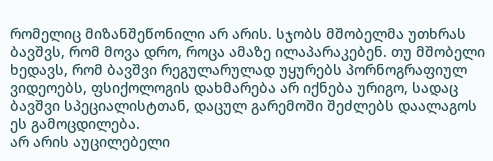რომელიც მიზანშეწონილი არ არის. სჯობს მშობელმა უთხრას ბავშვს, რომ მოვა დრო, როცა ამაზე ილაპარაკებენ. თუ მშობელი ხედავს, რომ ბავშვი რეგულარულად უყურებს პორნოგრაფიულ ვიდეოებს, ფსიქოლოგის დახმარება არ იქნება ურიგო, სადაც ბავშვი სპეციალისტთან, დაცულ გარემოში შეძლებს დაალაგოს ეს გამოცდილება.
არ არის აუცილებელი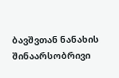ბავშვთან ნანახის შინაარსობრივი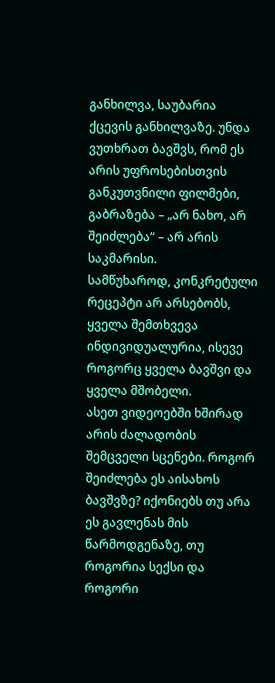განხილვა, საუბარია ქცევის განხილვაზე. უნდა ვუთხრათ ბავშვს, რომ ეს არის უფროსებისთვის განკუთვნილი ფილმები, გაბრაზება – „არ ნახო, არ შეიძლება“ – არ არის საკმარისი.
სამწუხაროდ, კონკრეტული რეცეპტი არ არსებობს, ყველა შემთხვევა ინდივიდუალურია, ისევე როგორც ყველა ბავშვი და ყველა მშობელი.
ასეთ ვიდეოებში ხშირად არის ძალადობის შემცველი სცენები. როგორ შეიძლება ეს აისახოს ბავშვზე? იქონიებს თუ არა ეს გავლენას მის წარმოდგენაზე, თუ როგორია სექსი და როგორი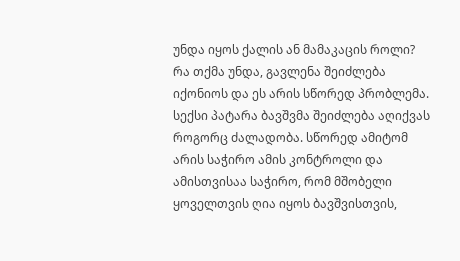უნდა იყოს ქალის ან მამაკაცის როლი?
რა თქმა უნდა, გავლენა შეიძლება იქონიოს და ეს არის სწორედ პრობლემა. სექსი პატარა ბავშვმა შეიძლება აღიქვას როგორც ძალადობა. სწორედ ამიტომ არის საჭირო ამის კონტროლი და ამისთვისაა საჭირო, რომ მშობელი ყოველთვის ღია იყოს ბავშვისთვის,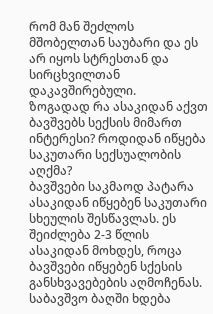რომ მან შეძლოს მშობელთან საუბარი და ეს არ იყოს სტრესთან და სირცხვილთან დაკავშირებული.
ზოგადად რა ასაკიდან აქვთ ბავშვებს სექსის მიმართ ინტერესი? როდიდან იწყება საკუთარი სექსუალობის აღქმა?
ბავშვები საკმაოდ პატარა ასაკიდან იწყებენ საკუთარი სხეულის შესწავლას. ეს შეიძლება 2-3 წლის ასაკიდან მოხდეს, როცა ბავშვები იწყებენ სქესის განსხვავებების აღმოჩენას. საბავშვო ბაღში ხდება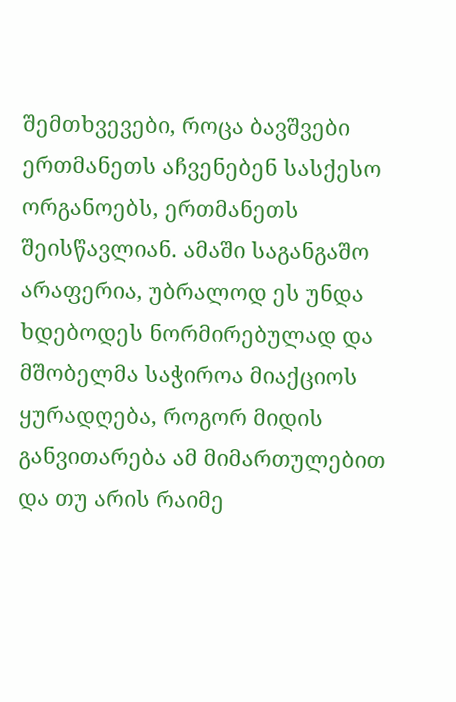შემთხვევები, როცა ბავშვები ერთმანეთს აჩვენებენ სასქესო ორგანოებს, ერთმანეთს შეისწავლიან. ამაში საგანგაშო არაფერია, უბრალოდ ეს უნდა ხდებოდეს ნორმირებულად და მშობელმა საჭიროა მიაქციოს ყურადღება, როგორ მიდის განვითარება ამ მიმართულებით და თუ არის რაიმე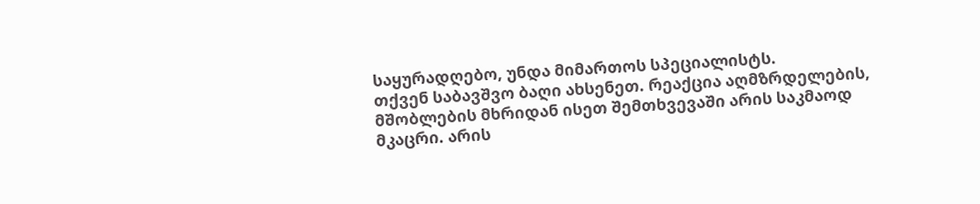საყურადღებო, უნდა მიმართოს სპეციალისტს.
თქვენ საბავშვო ბაღი ახსენეთ. რეაქცია აღმზრდელების, მშობლების მხრიდან ისეთ შემთხვევაში არის საკმაოდ მკაცრი. არის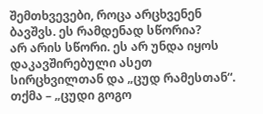შემთხვევები, როცა არცხვენენ ბავშვს. ეს რამდენად სწორია?
არ არის სწორი. ეს არ უნდა იყოს დაკავშირებული ასეთ სირცხვილთან და „ცუდ რამესთან“. თქმა – „ცუდი გოგო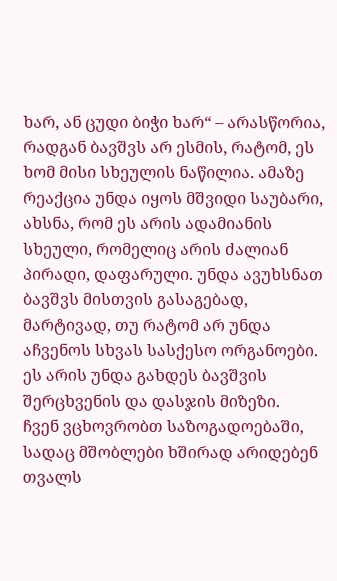ხარ, ან ცუდი ბიჭი ხარ“ – არასწორია, რადგან ბავშვს არ ესმის, რატომ, ეს ხომ მისი სხეულის ნაწილია. ამაზე რეაქცია უნდა იყოს მშვიდი საუბარი, ახსნა, რომ ეს არის ადამიანის სხეული, რომელიც არის ძალიან პირადი, დაფარული. უნდა ავუხსნათ ბავშვს მისთვის გასაგებად, მარტივად, თუ რატომ არ უნდა აჩვენოს სხვას სასქესო ორგანოები. ეს არის უნდა გახდეს ბავშვის შერცხვენის და დასჯის მიზეზი.
ჩვენ ვცხოვრობთ საზოგადოებაში, სადაც მშობლები ხშირად არიდებენ თვალს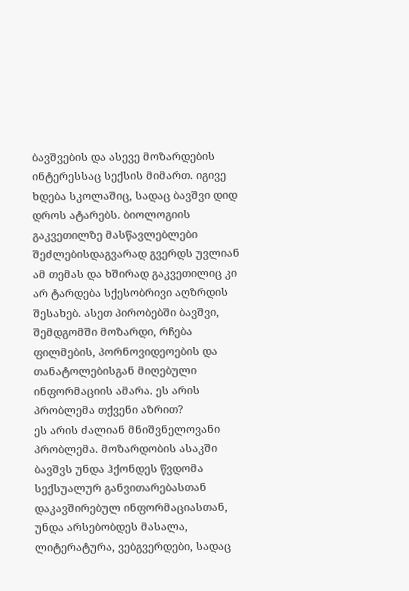ბავშვების და ასევე მოზარდების ინტერესსაც სექსის მიმართ. იგივე ხდება სკოლაშიც, სადაც ბავშვი დიდ დროს ატარებს. ბიოლოგიის გაკვეთილზე მასწავლებლები შეძლებისდაგვარად გვერდს უვლიან ამ თემას და ხშირად გაკვეთილიც კი არ ტარდება სქესობრივი აღზრდის შესახებ. ასეთ პირობებში ბავშვი, შემდგომში მოზარდი, რჩება ფილმების, პორნოვიდეოების და თანატოლებისგან მიღებული ინფორმაციის ამარა. ეს არის პრობლემა თქვენი აზრით?
ეს არის ძალიან მნიშვნელოვანი პრობლემა. მოზარდობის ასაკში ბავშვს უნდა ჰქონდეს წვდომა სექსუალურ განვითარებასთან დაკავშირებულ ინფორმაციასთან, უნდა არსებობდეს მასალა, ლიტერატურა, ვებგვერდები, სადაც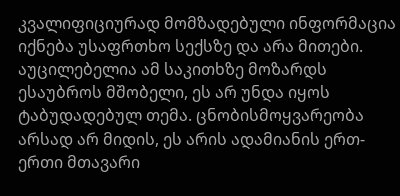კვალიფიციურად მომზადებული ინფორმაცია იქნება უსაფრთხო სექსზე და არა მითები. აუცილებელია ამ საკითხზე მოზარდს ესაუბროს მშობელი, ეს არ უნდა იყოს ტაბუდადებულ თემა. ცნობისმოყვარეობა არსად არ მიდის, ეს არის ადამიანის ერთ-ერთი მთავარი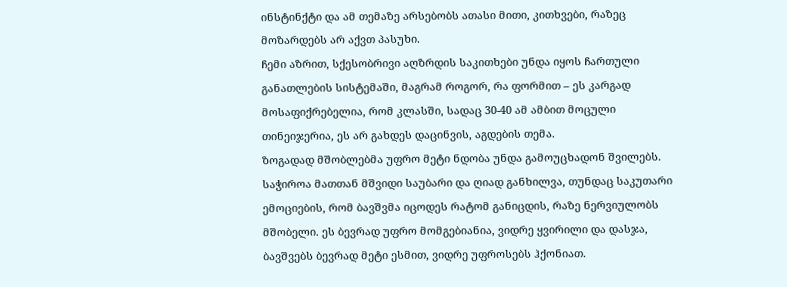ინსტინქტი და ამ თემაზე არსებობს ათასი მითი, კითხვები, რაზეც მოზარდებს არ აქვთ პასუხი.
ჩემი აზრით, სქესობრივი აღზრდის საკითხები უნდა იყოს ჩართული განათლების სისტემაში, მაგრამ როგორ, რა ფორმით – ეს კარგად მოსაფიქრებელია, რომ კლასში, სადაც 30-40 ამ ამბით მოცული თინეიჯერია, ეს არ გახდეს დაცინვის, აგდების თემა.
ზოგადად მშობლებმა უფრო მეტი ნდობა უნდა გამოუცხადონ შვილებს. საჭიროა მათთან მშვიდი საუბარი და ღიად განხილვა, თუნდაც საკუთარი ემოციების, რომ ბავშვმა იცოდეს რატომ განიცდის, რაზე ნერვიულობს მშობელი. ეს ბევრად უფრო მომგებიანია, ვიდრე ყვირილი და დასჯა, ბავშვებს ბევრად მეტი ესმით, ვიდრე უფროსებს ჰქონიათ.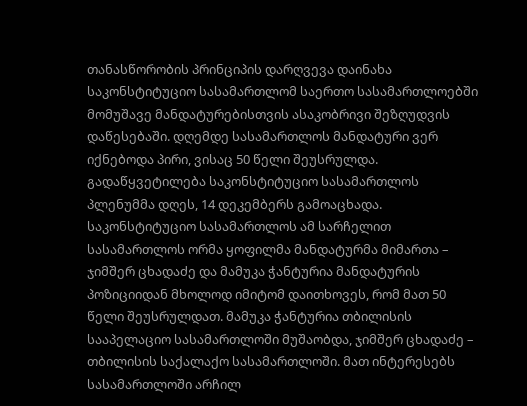თანასწორობის პრინციპის დარღვევა დაინახა საკონსტიტუციო სასამართლომ საერთო სასამართლოებში მომუშავე მანდატურებისთვის ასაკობრივი შეზღუდვის დაწესებაში. დღემდე სასამართლოს მანდატური ვერ იქნებოდა პირი, ვისაც 50 წელი შეუსრულდა. გადაწყვეტილება საკონსტიტუციო სასამართლოს პლენუმმა დღეს, 14 დეკემბერს გამოაცხადა.
საკონსტიტუციო სასამართლოს ამ სარჩელით სასამართლოს ორმა ყოფილმა მანდატურმა მიმართა – ჯიმშერ ცხადაძე და მამუკა ჭანტურია მანდატურის პოზიციიდან მხოლოდ იმიტომ დაითხოვეს, რომ მათ 50 წელი შეუსრულდათ. მამუკა ჭანტურია თბილისის სააპელაციო სასამართლოში მუშაობდა, ჯიმშერ ცხადაძე – თბილისის საქალაქო სასამართლოში. მათ ინტერესებს სასამართლოში არჩილ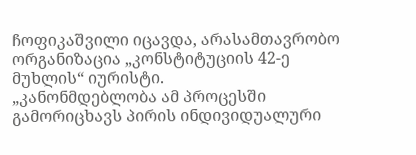ჩოფიკაშვილი იცავდა, არასამთავრობო ორგანიზაცია „კონსტიტუციის 42-ე მუხლის“ იურისტი.
„კანონმდებლობა ამ პროცესში გამორიცხავს პირის ინდივიდუალური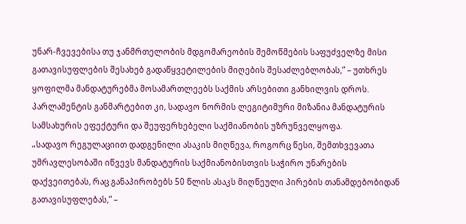უნარ-ჩვევებისა თუ ჯანმრთელობის მდგომარეობის შემოწმების საფუძველზე მისი გათავისუფლების შესახებ გადაწყვეტილების მიღების შესაძლებლობას,“ – უთხრეს ყოფილმა მანდატურებმა მოსამართლეებს საქმის არსებითი განხილვის დროს. პარლამენტის განმარტებით კი, სადავო ნორმის ლეგიტიმური მიზანია მანდატურის სამსახურის ეფექტური და შეუფერხებელი საქმიანობის უზრუნველყოფა.
„სადავო რეგულაციით დადგენილი ასაკის მიღწევა, როგორც წესი, შემთხვევათა უმრავლესობაში იწვევს მანდატურის საქმიანობისთვის საჭირო უნარების დაქვეითებას, რაც განაპირობებს 50 წლის ასაკს მიღწეული პირების თანამდებობიდან გათავისუფლებას,“ –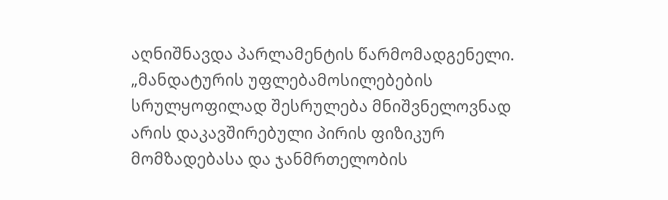აღნიშნავდა პარლამენტის წარმომადგენელი.
„მანდატურის უფლებამოსილებების სრულყოფილად შესრულება მნიშვნელოვნად არის დაკავშირებული პირის ფიზიკურ მომზადებასა და ჯანმრთელობის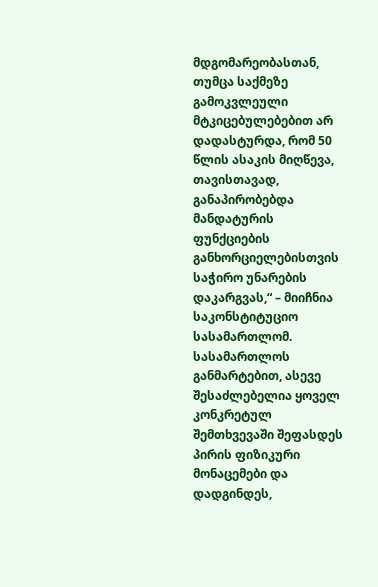მდგომარეობასთან, თუმცა საქმეზე გამოკვლეული მტკიცებულებებით არ დადასტურდა, რომ 50 წლის ასაკის მიღწევა, თავისთავად, განაპირობებდა მანდატურის ფუნქციების განხორციელებისთვის საჭირო უნარების დაკარგვას,“ – მიიჩნია საკონსტიტუციო სასამართლომ.
სასამართლოს განმარტებით, ასევე შესაძლებელია ყოველ კონკრეტულ შემთხვევაში შეფასდეს პირის ფიზიკური მონაცემები და დადგინდეს,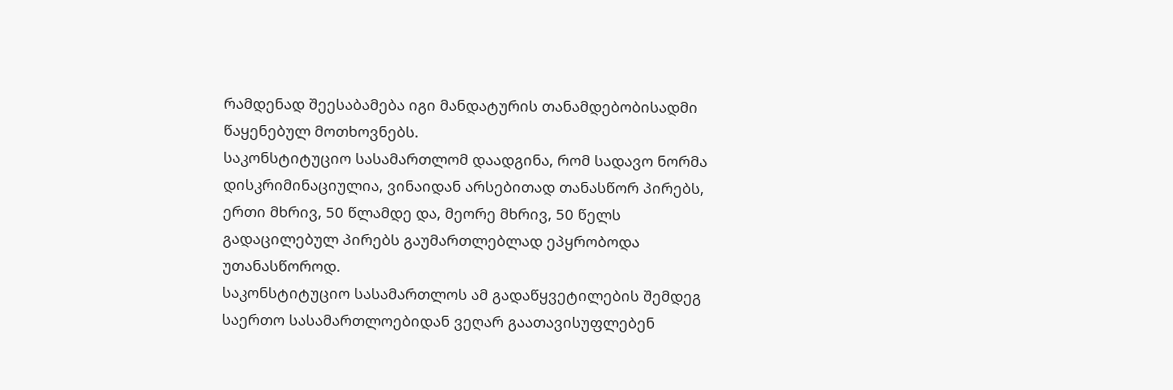რამდენად შეესაბამება იგი მანდატურის თანამდებობისადმი წაყენებულ მოთხოვნებს.
საკონსტიტუციო სასამართლომ დაადგინა, რომ სადავო ნორმა დისკრიმინაციულია, ვინაიდან არსებითად თანასწორ პირებს, ერთი მხრივ, 50 წლამდე და, მეორე მხრივ, 50 წელს გადაცილებულ პირებს გაუმართლებლად ეპყრობოდა უთანასწოროდ.
საკონსტიტუციო სასამართლოს ამ გადაწყვეტილების შემდეგ საერთო სასამართლოებიდან ვეღარ გაათავისუფლებენ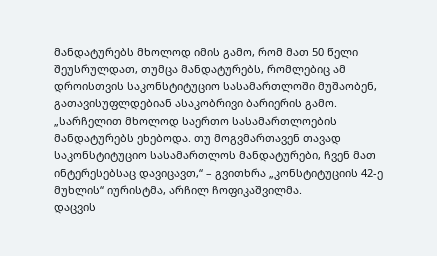მანდატურებს მხოლოდ იმის გამო, რომ მათ 50 წელი შეუსრულდათ, თუმცა მანდატურებს, რომლებიც ამ დროისთვის საკონსტიტუციო სასამართლოში მუშაობენ, გათავისუფლდებიან ასაკობრივი ბარიერის გამო.
„სარჩელით მხოლოდ საერთო სასამართლოების მანდატურებს ეხებოდა. თუ მოგვმართავენ თავად საკონსტიტუციო სასამართლოს მანდატურები, ჩვენ მათ ინტერესებსაც დავიცავთ,“ – გვითხრა „კონსტიტუციის 42-ე მუხლის“ იურისტმა, არჩილ ჩოფიკაშვილმა.
დაცვის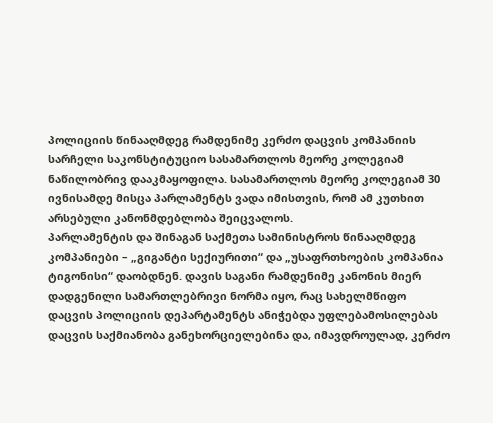პოლიციის წინააღმდეგ რამდენიმე კერძო დაცვის კომპანიის სარჩელი საკონსტიტუციო სასამართლოს მეორე კოლეგიამ ნაწილობრივ დააკმაყოფილა. სასამართლოს მეორე კოლეგიამ 30 ივნისამდე მისცა პარლამენტს ვადა იმისთვის, რომ ამ კუთხით არსებული კანონმდებლობა შეიცვალოს.
პარლამენტის და შინაგან საქმეთა სამინისტროს წინააღმდეგ კომპანიები – „გიგანტი სექიურითი“ და „უსაფრთხოების კომპანია ტიგონისი“ დაობდნენ. დავის საგანი რამდენიმე კანონის მიერ დადგენილი სამართლებრივი ნორმა იყო, რაც სახელმწიფო დაცვის პოლიციის დეპარტამენტს ანიჭებდა უფლებამოსილებას დაცვის საქმიანობა განეხორციელებინა და, იმავდროულად, კერძო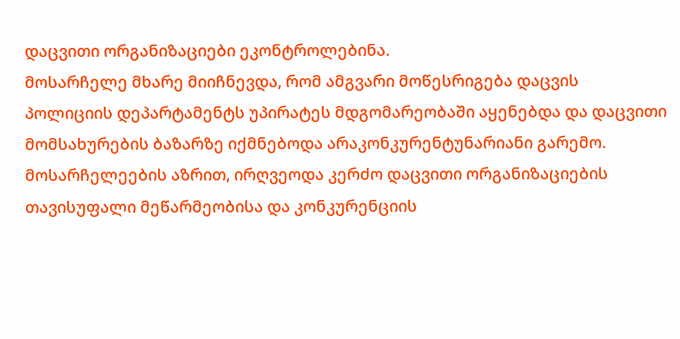დაცვითი ორგანიზაციები ეკონტროლებინა.
მოსარჩელე მხარე მიიჩნევდა, რომ ამგვარი მოწესრიგება დაცვის პოლიციის დეპარტამენტს უპირატეს მდგომარეობაში აყენებდა და დაცვითი მომსახურების ბაზარზე იქმნებოდა არაკონკურენტუნარიანი გარემო. მოსარჩელეების აზრით, ირღვეოდა კერძო დაცვითი ორგანიზაციების თავისუფალი მეწარმეობისა და კონკურენციის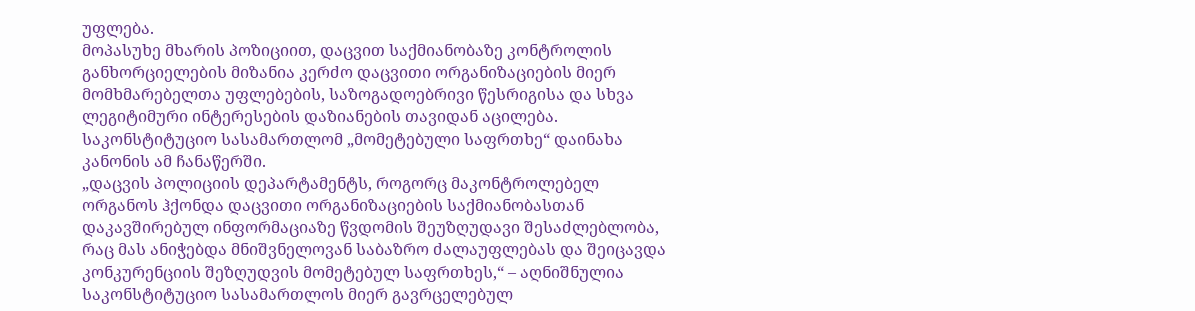უფლება.
მოპასუხე მხარის პოზიციით, დაცვით საქმიანობაზე კონტროლის განხორციელების მიზანია კერძო დაცვითი ორგანიზაციების მიერ მომხმარებელთა უფლებების, საზოგადოებრივი წესრიგისა და სხვა ლეგიტიმური ინტერესების დაზიანების თავიდან აცილება.
საკონსტიტუციო სასამართლომ „მომეტებული საფრთხე“ დაინახა კანონის ამ ჩანაწერში.
„დაცვის პოლიციის დეპარტამენტს, როგორც მაკონტროლებელ ორგანოს ჰქონდა დაცვითი ორგანიზაციების საქმიანობასთან დაკავშირებულ ინფორმაციაზე წვდომის შეუზღუდავი შესაძლებლობა, რაც მას ანიჭებდა მნიშვნელოვან საბაზრო ძალაუფლებას და შეიცავდა კონკურენციის შეზღუდვის მომეტებულ საფრთხეს,“ – აღნიშნულია საკონსტიტუციო სასამართლოს მიერ გავრცელებულ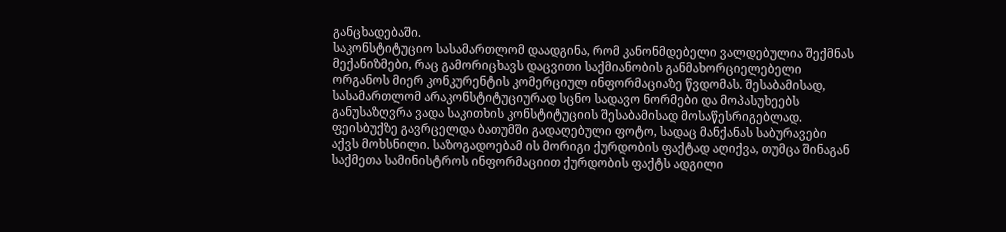განცხადებაში.
საკონსტიტუციო სასამართლომ დაადგინა, რომ კანონმდებელი ვალდებულია შექმნას მექანიზმები, რაც გამორიცხავს დაცვითი საქმიანობის განმახორციელებელი ორგანოს მიერ კონკურენტის კომერციულ ინფორმაციაზე წვდომას. შესაბამისად, სასამართლომ არაკონსტიტუციურად სცნო სადავო ნორმები და მოპასუხეებს განუსაზღვრა ვადა საკითხის კონსტიტუციის შესაბამისად მოსაწესრიგებლად.
ფეისბუქზე გავრცელდა ბათუმში გადაღებული ფოტო, სადაც მანქანას საბურავები აქვს მოხსნილი. საზოგადოებამ ის მორიგი ქურდობის ფაქტად აღიქვა, თუმცა შინაგან საქმეთა სამინისტროს ინფორმაციით ქურდობის ფაქტს ადგილი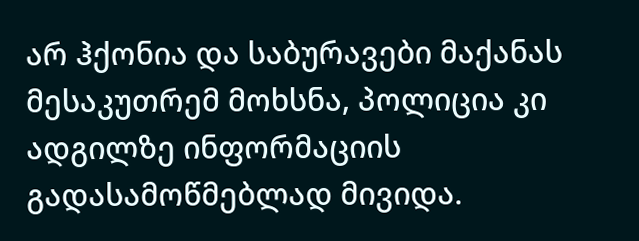არ ჰქონია და საბურავები მაქანას მესაკუთრემ მოხსნა, პოლიცია კი ადგილზე ინფორმაციის გადასამოწმებლად მივიდა.